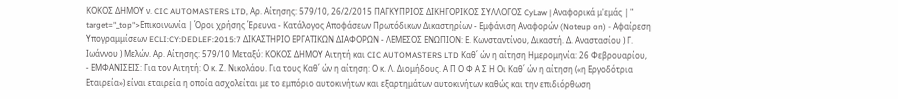ΚΟΚΟΣ ΔΗΜΟΥ ν. CIC AUTOMASTERS LTD, Αρ. Αίτησης: 579/10, 26/2/2015 ΠΑΓΚΥΠΡΙΟΣ ΔΙΚΗΓΟΡΙΚΟΣ ΣΥΛΛΟΓΟΣ CyLaw | Αναφορικά μ'εμάς | " target="_top">Επικοινωνία | Όροι χρήσης Έρευνα - Κατάλογος Αποφάσεων Πρωτόδικων Δικαστηρίων - Εμφάνιση Αναφορών (Noteup on) - Αφαίρεση Υπογραμμίσεων ECLI:CY:DEDLEF:2015:7 ΔΙΚΑΣΤΗΡΙΟ ΕΡΓΑΤΙΚΩΝ ΔΙΑΦΟΡΩΝ - ΛΕΜΕΣΟΣ ΕΝΩΠΙΟΝ: Ε. Κωνσταντίνου, Δικαστή. Δ. Αναστασίου ) Γ. Ιωάννου ) Μελών. Αρ. Αίτησης: 579/10 Μεταξύ: ΚΟΚΟΣ ΔΗΜΟΥ Αιτητή και CIC AUTOMASTERS LTD Καθ΄ ών η αίτηση Ημερομηνία: 26 Φεβρουαρίου,
- ΕΜΦΑΝΙΣΕΙΣ: Για τον Αιτητή: Ο κ. Ζ. Νικολάου. Για τους Καθ΄ ών η αίτηση: Ο κ. Λ. Διομήδους. Α Π Ο Φ Α Σ Η Οι Καθ΄ ών η αίτηση («η Εργοδότρια Εταιρεία») είναι εταιρεία η οποία ασχολείται με το εμπόριο αυτοκινήτων και εξαρτημάτων αυτοκινήτων καθώς και την επιδιόρθωση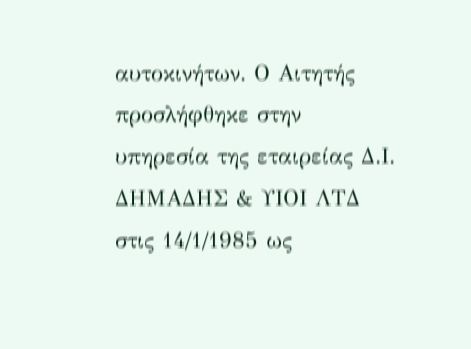αυτοκινήτων. Ο Αιτητής προσλήφθηκε στην υπηρεσία της εταιρείας Δ.Ι. ΔΗΜΑΔΗΣ & ΥΙΟΙ ΛΤΔ στις 14/1/1985 ως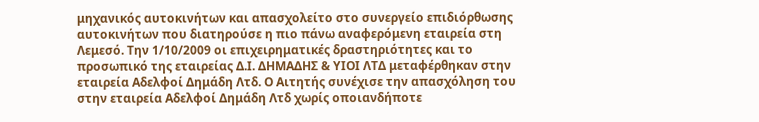μηχανικός αυτοκινήτων και απασχολείτο στο συνεργείο επιδιόρθωσης αυτοκινήτων που διατηρούσε η πιο πάνω αναφερόμενη εταιρεία στη Λεμεσό. Την 1/10/2009 οι επιχειρηματικές δραστηριότητες και το προσωπικό της εταιρείας Δ.Ι. ΔΗΜΑΔΗΣ & ΥΙΟΙ ΛΤΔ μεταφέρθηκαν στην εταιρεία Αδελφοί Δημάδη Λτδ. Ο Αιτητής συνέχισε την απασχόληση του στην εταιρεία Αδελφοί Δημάδη Λτδ χωρίς οποιανδήποτε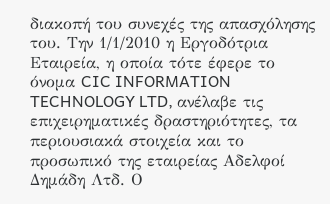διακοπή του συνεχές της απασχόλησης του. Την 1/1/2010 η Εργοδότρια Εταιρεία, η οποία τότε έφερε το όνομα CIC INFORMATION TECHNOLOGY LTD, ανέλαβε τις επιχειρηματικές δραστηριότητες, τα περιουσιακά στοιχεία και το προσωπικό της εταιρείας Αδελφοί Δημάδη Λτδ. Ο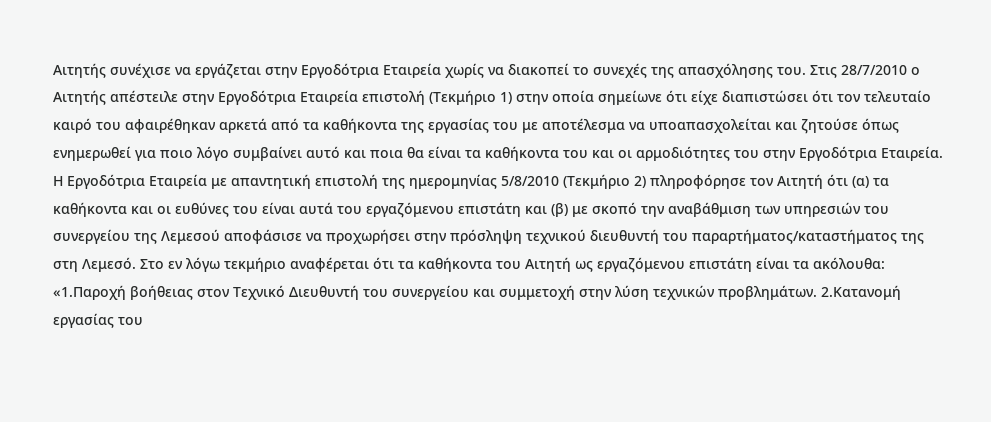Αιτητής συνέχισε να εργάζεται στην Εργοδότρια Εταιρεία χωρίς να διακοπεί το συνεχές της απασχόλησης του. Στις 28/7/2010 ο Αιτητής απέστειλε στην Εργοδότρια Εταιρεία επιστολή (Τεκμήριο 1) στην οποία σημείωνε ότι είχε διαπιστώσει ότι τον τελευταίο καιρό του αφαιρέθηκαν αρκετά από τα καθήκοντα της εργασίας του με αποτέλεσμα να υποαπασχολείται και ζητούσε όπως ενημερωθεί για ποιο λόγο συμβαίνει αυτό και ποια θα είναι τα καθήκοντα του και οι αρμοδιότητες του στην Εργοδότρια Εταιρεία. Η Εργοδότρια Εταιρεία με απαντητική επιστολή της ημερομηνίας 5/8/2010 (Τεκμήριο 2) πληροφόρησε τον Αιτητή ότι (α) τα καθήκοντα και οι ευθύνες του είναι αυτά του εργαζόμενου επιστάτη και (β) με σκοπό την αναβάθμιση των υπηρεσιών του συνεργείου της Λεμεσού αποφάσισε να προχωρήσει στην πρόσληψη τεχνικού διευθυντή του παραρτήματος/καταστήματος της στη Λεμεσό. Στο εν λόγω τεκμήριο αναφέρεται ότι τα καθήκοντα του Αιτητή ως εργαζόμενου επιστάτη είναι τα ακόλουθα: «1.Παροχή βοήθειας στον Τεχνικό Διευθυντή του συνεργείου και συμμετοχή στην λύση τεχνικών προβλημάτων. 2.Κατανομή εργασίας του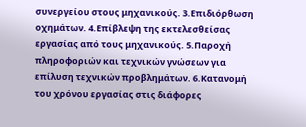συνεργείου στους μηχανικούς. 3.Επιδιόρθωση οχημάτων. 4.Επίβλεψη της εκτελεσθείσας εργασίας από τους μηχανικούς. 5.Παροχή πληροφοριών και τεχνικών γνώσεων για επίλυση τεχνικών προβλημάτων. 6.Κατανομή του χρόνου εργασίας στις διάφορες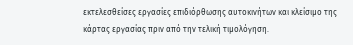εκτελεσθείσες εργασίες επιδιόρθωσης αυτοκινήτων και κλείσιμο της κάρτας εργασίας πριν από την τελική τιμολόγηση.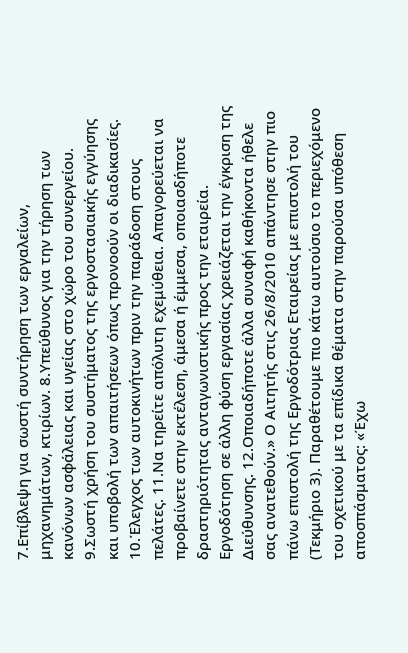7.Επίβλεψη για σωστή συντήρηση των εργαλείων, μηχανημάτων, κτιρίων. 8.Υπεύθυνος για την τήρηση των κανόνων ασφάλειας και υγείας στο χώρο του συνεργείου. 9.Σωστή χρήση του συστήματος της εργοστασιακής εγγύησης και υποβολή των απαιτήσεων όπως προνοούν οι διαδικασίες. 10.Έλεγχος των αυτοκινήτων πριν την παράδοση στους πελάτες. 11.Να τηρείτε απόλυτη εχεμύθεια. Απαγορεύεται να προβαίνετε στην εκτέλεση, άμεσα ή έμμεσα, οποιασδήποτε δραστηριότητας ανταγωνιστικής προς την εταιρεία. Εργοδότηση σε άλλη φύση εργασίας χρειάζεται την έγκριση της Διεύθυνσης. 12.Οποιαδήποτε άλλα συναφή καθήκοντα ήθελε σας ανατεθούν.» Ο Αιτητής στις 26/8/2010 απάντησε στην πιο πάνω επιστολή της Εργοδότριας Εταιρείας με επιστολή του (Τεκμήριο 3). Παραθέτουμε πιο κάτω αυτούσιο το περιεχόμενο του σχετικού με τα επίδικα θέματα στην παρούσα υπόθεση αποσπάσματος: «Έχω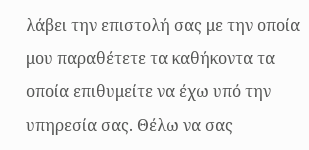λάβει την επιστολή σας με την οποία μου παραθέτετε τα καθήκοντα τα οποία επιθυμείτε να έχω υπό την υπηρεσία σας. Θέλω να σας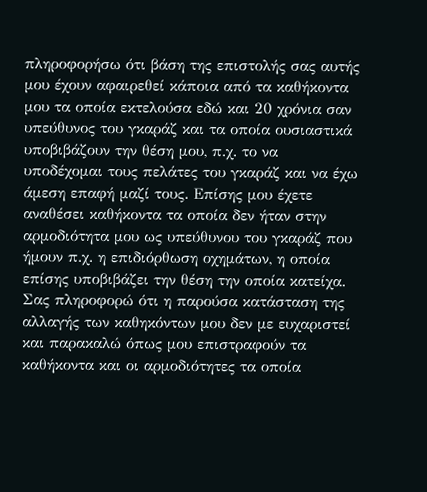πληροφορήσω ότι βάση της επιστολής σας αυτής μου έχουν αφαιρεθεί κάποια από τα καθήκοντα μου τα οποία εκτελούσα εδώ και 20 χρόνια σαν υπεύθυνος του γκαράζ και τα οποία ουσιαστικά υποβιβάζουν την θέση μου, π.χ. το να υποδέχομαι τους πελάτες του γκαράζ και να έχω άμεση επαφή μαζί τους. Επίσης μου έχετε αναθέσει καθήκοντα τα οποία δεν ήταν στην αρμοδιότητα μου ως υπεύθυνου του γκαράζ που ήμουν π.χ. η επιδιόρθωση οχημάτων, η οποία επίσης υποβιβάζει την θέση την οποία κατείχα. Σας πληροφορώ ότι η παρούσα κατάσταση της αλλαγής των καθηκόντων μου δεν με ευχαριστεί και παρακαλώ όπως μου επιστραφούν τα καθήκοντα και οι αρμοδιότητες τα οποία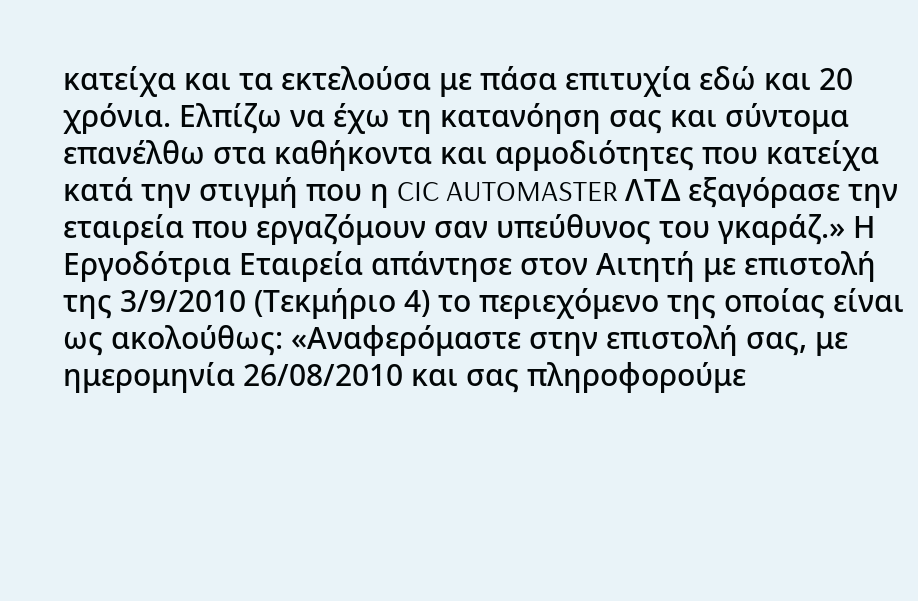κατείχα και τα εκτελούσα με πάσα επιτυχία εδώ και 20 χρόνια. Ελπίζω να έχω τη κατανόηση σας και σύντομα επανέλθω στα καθήκοντα και αρμοδιότητες που κατείχα κατά την στιγμή που η CIC AUTOMASTER ΛΤΔ εξαγόρασε την εταιρεία που εργαζόμουν σαν υπεύθυνος του γκαράζ.» Η Εργοδότρια Εταιρεία απάντησε στον Αιτητή με επιστολή της 3/9/2010 (Τεκμήριο 4) το περιεχόμενο της οποίας είναι ως ακολούθως: «Αναφερόμαστε στην επιστολή σας, με ημερομηνία 26/08/2010 και σας πληροφορούμε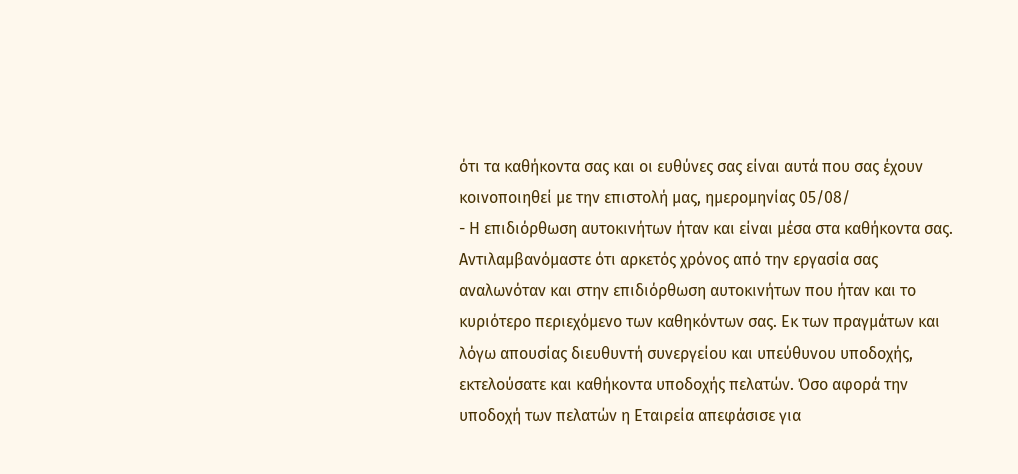ότι τα καθήκοντα σας και οι ευθύνες σας είναι αυτά που σας έχουν κοινοποιηθεί με την επιστολή μας, ημερομηνίας 05/08/
- Η επιδιόρθωση αυτοκινήτων ήταν και είναι μέσα στα καθήκοντα σας. Αντιλαμβανόμαστε ότι αρκετός χρόνος από την εργασία σας αναλωνόταν και στην επιδιόρθωση αυτοκινήτων που ήταν και το κυριότερο περιεχόμενο των καθηκόντων σας. Εκ των πραγμάτων και λόγω απουσίας διευθυντή συνεργείου και υπεύθυνου υποδοχής, εκτελούσατε και καθήκοντα υποδοχής πελατών. Όσο αφορά την υποδοχή των πελατών η Εταιρεία απεφάσισε για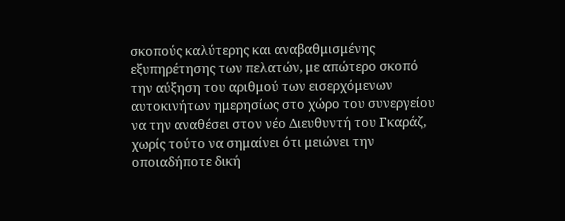σκοπούς καλύτερης και αναβαθμισμένης εξυπηρέτησης των πελατών, με απώτερο σκοπό την αύξηση του αριθμού των εισερχόμενων αυτοκινήτων ημερησίως στο χώρο του συνεργείου να την αναθέσει στον νέο Διευθυντή του Γκαράζ, χωρίς τούτο να σημαίνει ότι μειώνει την οποιαδήποτε δική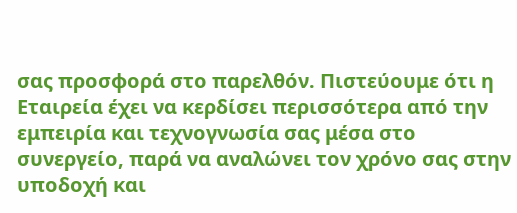σας προσφορά στο παρελθόν. Πιστεύουμε ότι η Εταιρεία έχει να κερδίσει περισσότερα από την εμπειρία και τεχνογνωσία σας μέσα στο συνεργείο, παρά να αναλώνει τον χρόνο σας στην υποδοχή και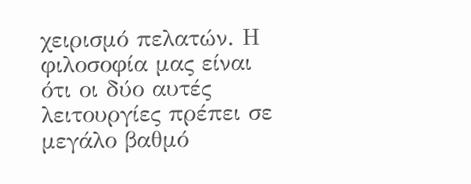χειρισμό πελατών. Η φιλοσοφία μας είναι ότι οι δύο αυτές λειτουργίες πρέπει σε μεγάλο βαθμό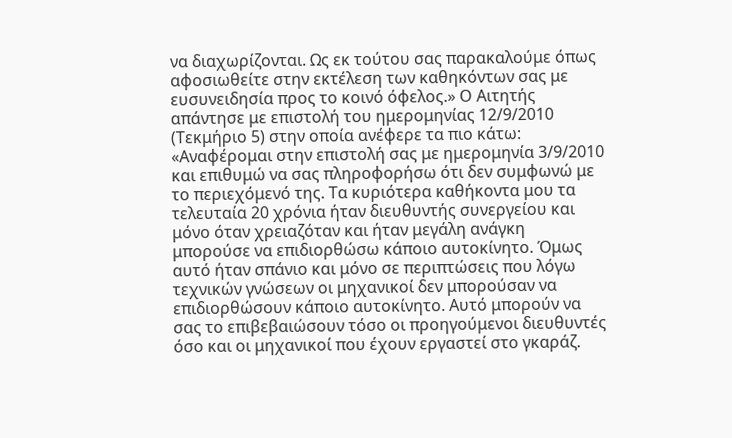να διαχωρίζονται. Ως εκ τούτου σας παρακαλούμε όπως αφοσιωθείτε στην εκτέλεση των καθηκόντων σας με ευσυνειδησία προς το κοινό όφελος.» Ο Αιτητής απάντησε με επιστολή του ημερομηνίας 12/9/2010 (Τεκμήριο 5) στην οποία ανέφερε τα πιο κάτω: «Αναφέρομαι στην επιστολή σας με ημερομηνία 3/9/2010 και επιθυμώ να σας πληροφορήσω ότι δεν συμφωνώ με το περιεχόμενό της. Τα κυριότερα καθήκοντα μου τα τελευταία 20 χρόνια ήταν διευθυντής συνεργείου και μόνο όταν χρειαζόταν και ήταν μεγάλη ανάγκη μπορούσε να επιδιορθώσω κάποιο αυτοκίνητο. Όμως αυτό ήταν σπάνιο και μόνο σε περιπτώσεις που λόγω τεχνικών γνώσεων οι μηχανικοί δεν μπορούσαν να επιδιορθώσουν κάποιο αυτοκίνητο. Αυτό μπορούν να σας το επιβεβαιώσουν τόσο οι προηγούμενοι διευθυντές όσο και οι μηχανικοί που έχουν εργαστεί στο γκαράζ.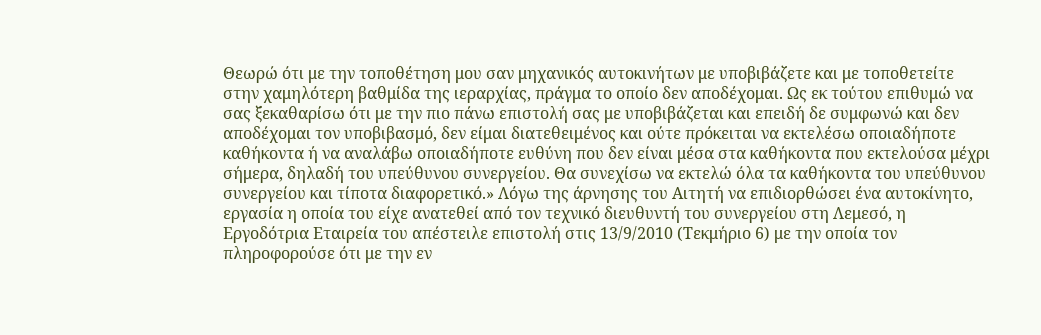Θεωρώ ότι με την τοποθέτηση μου σαν μηχανικός αυτοκινήτων με υποβιβάζετε και με τοποθετείτε στην χαμηλότερη βαθμίδα της ιεραρχίας, πράγμα το οποίο δεν αποδέχομαι. Ως εκ τούτου επιθυμώ να σας ξεκαθαρίσω ότι με την πιο πάνω επιστολή σας με υποβιβάζεται και επειδή δε συμφωνώ και δεν αποδέχομαι τον υποβιβασμό, δεν είμαι διατεθειμένος και ούτε πρόκειται να εκτελέσω οποιαδήποτε καθήκοντα ή να αναλάβω οποιαδήποτε ευθύνη που δεν είναι μέσα στα καθήκοντα που εκτελούσα μέχρι σήμερα, δηλαδή του υπεύθυνου συνεργείου. Θα συνεχίσω να εκτελώ όλα τα καθήκοντα του υπεύθυνου συνεργείου και τίποτα διαφορετικό.» Λόγω της άρνησης του Αιτητή να επιδιορθώσει ένα αυτοκίνητο, εργασία η οποία του είχε ανατεθεί από τον τεχνικό διευθυντή του συνεργείου στη Λεμεσό, η Εργοδότρια Εταιρεία του απέστειλε επιστολή στις 13/9/2010 (Τεκμήριο 6) με την οποία τον πληροφορούσε ότι με την εν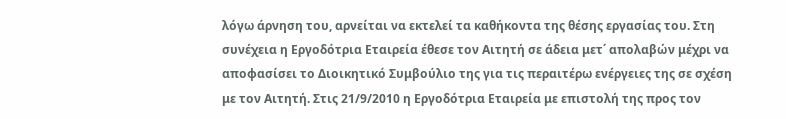λόγω άρνηση του, αρνείται να εκτελεί τα καθήκοντα της θέσης εργασίας του. Στη συνέχεια η Εργοδότρια Εταιρεία έθεσε τον Αιτητή σε άδεια μετ΄ απολαβών μέχρι να αποφασίσει το Διοικητικό Συμβούλιο της για τις περαιτέρω ενέργειες της σε σχέση με τον Αιτητή. Στις 21/9/2010 η Εργοδότρια Εταιρεία με επιστολή της προς τον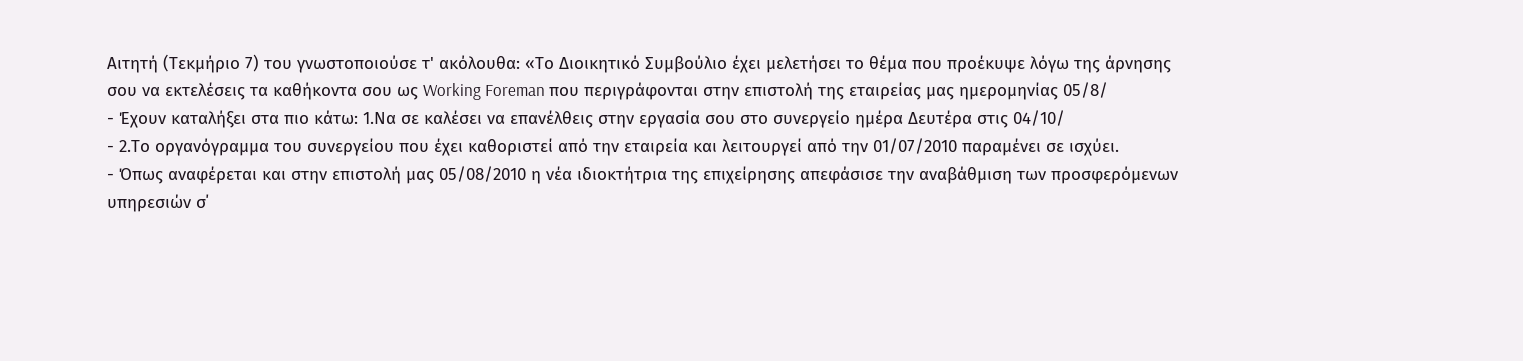Αιτητή (Τεκμήριο 7) του γνωστοποιούσε τ' ακόλουθα: «Το Διοικητικό Συμβούλιο έχει μελετήσει το θέμα που προέκυψε λόγω της άρνησης σου να εκτελέσεις τα καθήκοντα σου ως Working Foreman που περιγράφονται στην επιστολή της εταιρείας μας ημερομηνίας 05/8/
- Έχουν καταλήξει στα πιο κάτω: 1.Να σε καλέσει να επανέλθεις στην εργασία σου στο συνεργείο ημέρα Δευτέρα στις 04/10/
- 2.Το οργανόγραμμα του συνεργείου που έχει καθοριστεί από την εταιρεία και λειτουργεί από την 01/07/2010 παραμένει σε ισχύει.
- Όπως αναφέρεται και στην επιστολή μας 05/08/2010 η νέα ιδιοκτήτρια της επιχείρησης απεφάσισε την αναβάθμιση των προσφερόμενων υπηρεσιών σ΄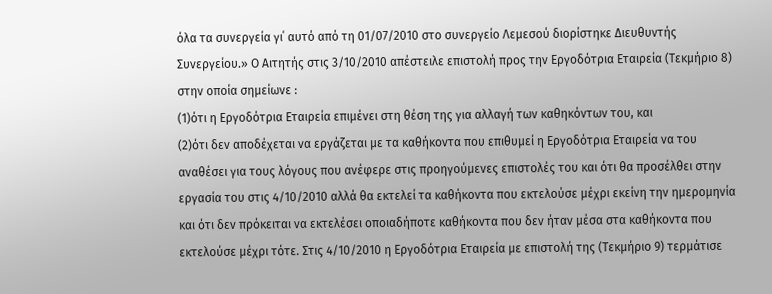όλα τα συνεργεία γι΄ αυτό από τη 01/07/2010 στο συνεργείο Λεμεσού διορίστηκε Διευθυντής Συνεργείου.» Ο Αιτητής στις 3/10/2010 απέστειλε επιστολή προς την Εργοδότρια Εταιρεία (Τεκμήριο 8) στην οποία σημείωνε :
(1)ότι η Εργοδότρια Εταιρεία επιμένει στη θέση της για αλλαγή των καθηκόντων του, και
(2)ότι δεν αποδέχεται να εργάζεται με τα καθήκοντα που επιθυμεί η Εργοδότρια Εταιρεία να του αναθέσει για τους λόγους που ανέφερε στις προηγούμενες επιστολές του και ότι θα προσέλθει στην εργασία του στις 4/10/2010 αλλά θα εκτελεί τα καθήκοντα που εκτελούσε μέχρι εκείνη την ημερομηνία και ότι δεν πρόκειται να εκτελέσει οποιαδήποτε καθήκοντα που δεν ήταν μέσα στα καθήκοντα που εκτελούσε μέχρι τότε. Στις 4/10/2010 η Εργοδότρια Εταιρεία με επιστολή της (Τεκμήριο 9) τερμάτισε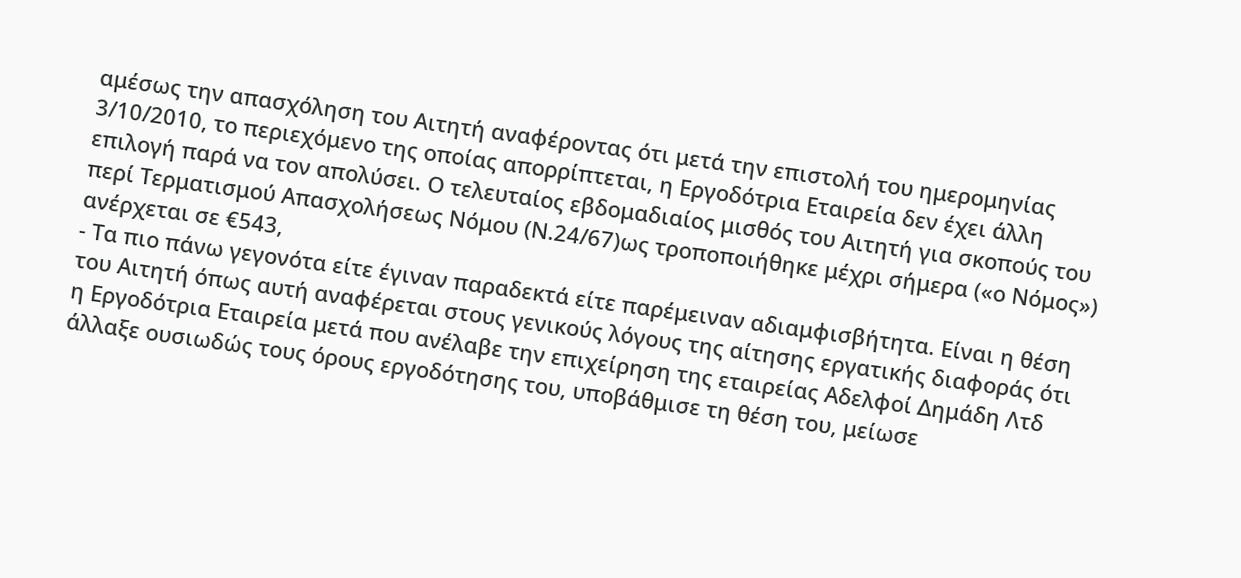αμέσως την απασχόληση του Αιτητή αναφέροντας ότι μετά την επιστολή του ημερομηνίας 3/10/2010, το περιεχόμενο της οποίας απορρίπτεται, η Εργοδότρια Εταιρεία δεν έχει άλλη επιλογή παρά να τον απολύσει. Ο τελευταίος εβδομαδιαίος μισθός του Αιτητή για σκοπούς του περί Τερματισμού Απασχολήσεως Νόμου (Ν.24/67)ως τροποποιήθηκε μέχρι σήμερα («ο Νόμος») ανέρχεται σε €543,
- Τα πιο πάνω γεγονότα είτε έγιναν παραδεκτά είτε παρέμειναν αδιαμφισβήτητα. Είναι η θέση του Αιτητή όπως αυτή αναφέρεται στους γενικούς λόγους της αίτησης εργατικής διαφοράς ότι η Εργοδότρια Εταιρεία μετά που ανέλαβε την επιχείρηση της εταιρείας Αδελφοί Δημάδη Λτδ άλλαξε ουσιωδώς τους όρους εργοδότησης του, υποβάθμισε τη θέση του, μείωσε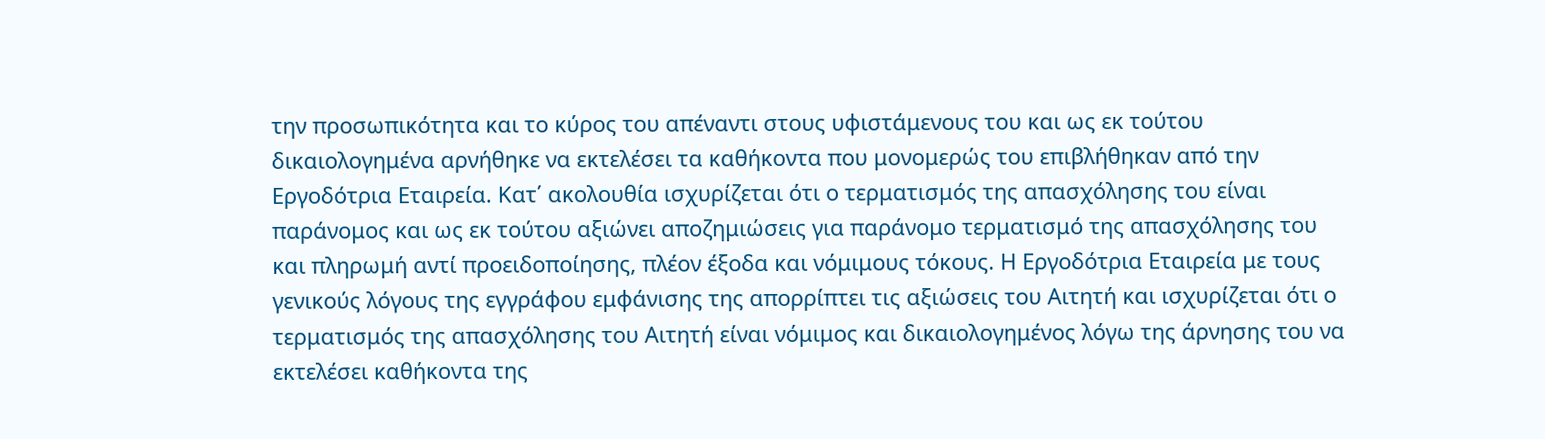την προσωπικότητα και το κύρος του απέναντι στους υφιστάμενους του και ως εκ τούτου δικαιολογημένα αρνήθηκε να εκτελέσει τα καθήκοντα που μονομερώς του επιβλήθηκαν από την Εργοδότρια Εταιρεία. Κατ΄ ακολουθία ισχυρίζεται ότι ο τερματισμός της απασχόλησης του είναι παράνομος και ως εκ τούτου αξιώνει αποζημιώσεις για παράνομο τερματισμό της απασχόλησης του και πληρωμή αντί προειδοποίησης, πλέον έξοδα και νόμιμους τόκους. Η Εργοδότρια Εταιρεία με τους γενικούς λόγους της εγγράφου εμφάνισης της απορρίπτει τις αξιώσεις του Αιτητή και ισχυρίζεται ότι ο τερματισμός της απασχόλησης του Αιτητή είναι νόμιμος και δικαιολογημένος λόγω της άρνησης του να εκτελέσει καθήκοντα της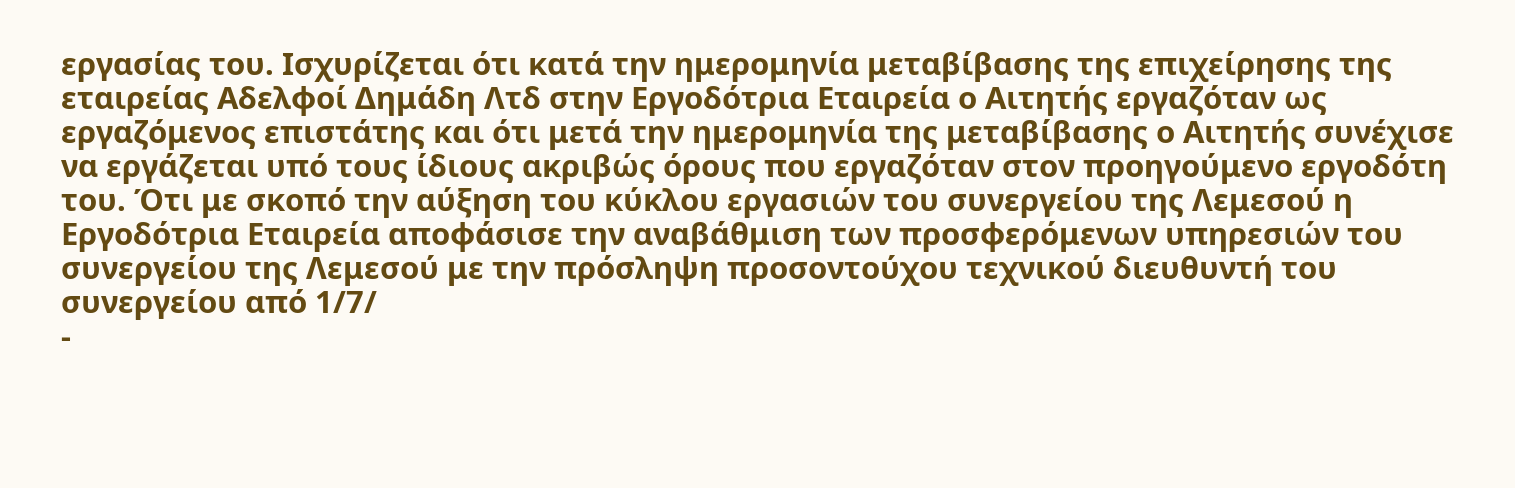εργασίας του. Ισχυρίζεται ότι κατά την ημερομηνία μεταβίβασης της επιχείρησης της εταιρείας Αδελφοί Δημάδη Λτδ στην Εργοδότρια Εταιρεία ο Αιτητής εργαζόταν ως εργαζόμενος επιστάτης και ότι μετά την ημερομηνία της μεταβίβασης ο Αιτητής συνέχισε να εργάζεται υπό τους ίδιους ακριβώς όρους που εργαζόταν στον προηγούμενο εργοδότη του. Ότι με σκοπό την αύξηση του κύκλου εργασιών του συνεργείου της Λεμεσού η Εργοδότρια Εταιρεία αποφάσισε την αναβάθμιση των προσφερόμενων υπηρεσιών του συνεργείου της Λεμεσού με την πρόσληψη προσοντούχου τεχνικού διευθυντή του συνεργείου από 1/7/
-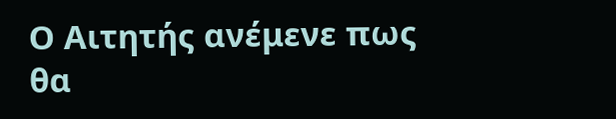Ο Αιτητής ανέμενε πως θα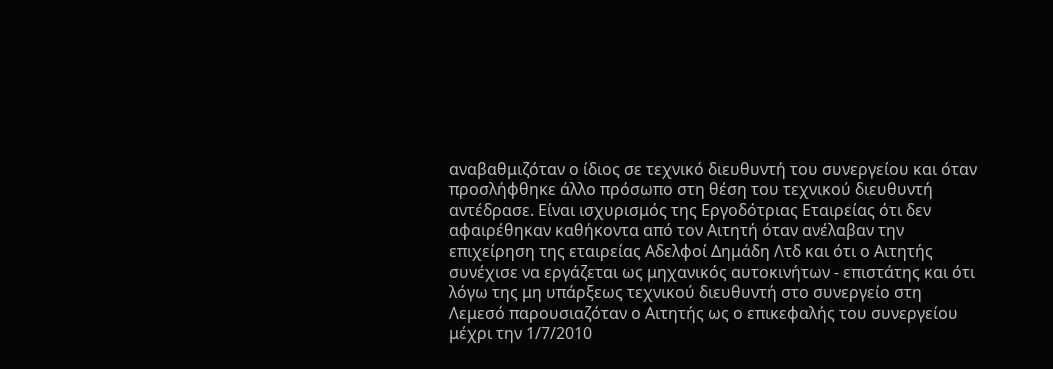αναβαθμιζόταν ο ίδιος σε τεχνικό διευθυντή του συνεργείου και όταν προσλήφθηκε άλλο πρόσωπο στη θέση του τεχνικού διευθυντή αντέδρασε. Είναι ισχυρισμός της Εργοδότριας Εταιρείας ότι δεν αφαιρέθηκαν καθήκοντα από τον Αιτητή όταν ανέλαβαν την επιχείρηση της εταιρείας Αδελφοί Δημάδη Λτδ και ότι ο Αιτητής συνέχισε να εργάζεται ως μηχανικός αυτοκινήτων - επιστάτης και ότι λόγω της μη υπάρξεως τεχνικού διευθυντή στο συνεργείο στη Λεμεσό παρουσιαζόταν ο Αιτητής ως ο επικεφαλής του συνεργείου μέχρι την 1/7/2010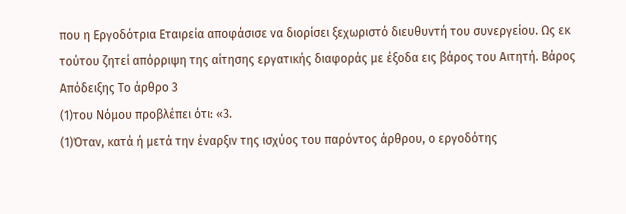που η Εργοδότρια Εταιρεία αποφάσισε να διορίσει ξεχωριστό διευθυντή του συνεργείου. Ως εκ τούτου ζητεί απόρριψη της αίτησης εργατικής διαφοράς με έξοδα εις βάρος του Αιτητή. Βάρος Απόδειξης Το άρθρο 3
(1)του Νόμου προβλέπει ότι: «3.
(1)Όταν, κατά ή μετά την έναρξιν της ισχύος του παρόντος άρθρου, ο εργοδότης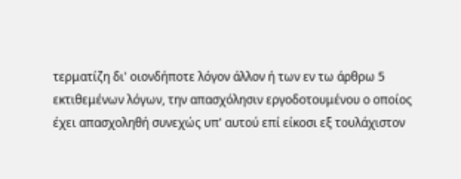τερματίζη δι' οιονδήποτε λόγον άλλον ή των εν τω άρθρω 5 εκτιθεμένων λόγων, την απασχόλησιν εργοδοτουμένου ο οποίος έχει απασχοληθή συνεχώς υπ' αυτού επί είκοσι εξ τουλάχιστον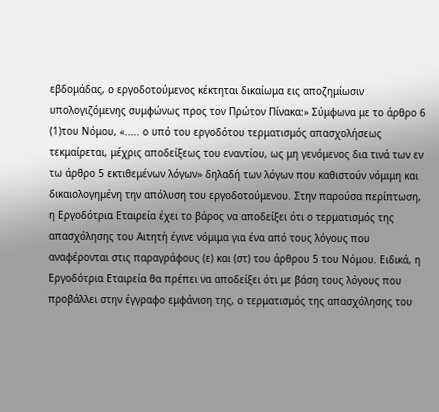εβδομάδας, ο εργοδοτούμενος κέκτηται δικαίωμα εις αποζημίωσιν υπολογιζόμενης συμφώνως προς τον Πρώτον Πίνακα:» Σύμφωνα με το άρθρο 6
(1)του Νόμου, «..... ο υπό του εργοδότου τερματισμός απασχολήσεως τεκμαίρεται, μέχρις αποδείξεως του εναντίου, ως μη γενόμενος δια τινά των εν τω άρθρο 5 εκτιθεμένων λόγων» δηλαδή των λόγων που καθιστούν νόμιμη και δικαιολογημένη την απόλυση του εργοδοτούμενου. Στην παρούσα περίπτωση, η Εργοδότρια Εταιρεία έχει το βάρος να αποδείξει ότι ο τερματισμός της απασχόλησης του Αιτητή έγινε νόμιμα για ένα από τους λόγους που αναφέρονται στις παραγράφους (ε) και (στ) του άρθρου 5 του Νόμου. Ειδικά, η Εργοδότρια Εταιρεία θα πρέπει να αποδείξει ότι με βάση τους λόγους που προβάλλει στην έγγραφο εμφάνιση της, ο τερματισμός της απασχόλησης του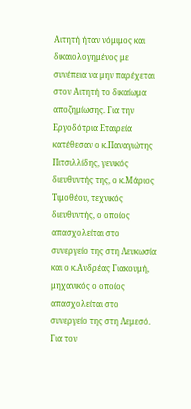Αιτητή ήταν νόμιμος και δικαιολογημένος με συνέπεια να μην παρέχεται στον Αιτητή το δικαίωμα αποζημίωσης. Για την Εργοδότρια Εταιρεία κατέθεσαν ο κ.Παναγιώτης Πιτσιλλίδης, γενικός διευθυντής της, ο κ.Μάριος Τιμοθέου, τεχνικός διευθυντής, ο οποίος απασχολείται στο συνεργείο της στη Λευκωσία και ο κ.Ανδρέας Γιακουμή, μηχανικός ο οποίος απασχολείται στο συνεργείο της στη Λεμεσό. Για τον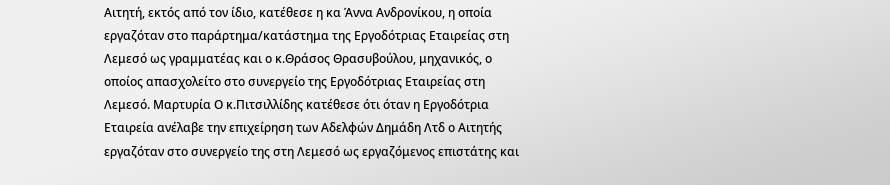Αιτητή, εκτός από τον ίδιο, κατέθεσε η κα Άννα Ανδρονίκου, η οποία εργαζόταν στο παράρτημα/κατάστημα της Εργοδότριας Εταιρείας στη Λεμεσό ως γραμματέας και ο κ.Θράσος Θρασυβούλου, μηχανικός, ο οποίος απασχολείτο στο συνεργείο της Εργοδότριας Εταιρείας στη Λεμεσό. Μαρτυρία Ο κ.Πιτσιλλίδης κατέθεσε ότι όταν η Εργοδότρια Εταιρεία ανέλαβε την επιχείρηση των Αδελφών Δημάδη Λτδ ο Αιτητής εργαζόταν στο συνεργείο της στη Λεμεσό ως εργαζόμενος επιστάτης και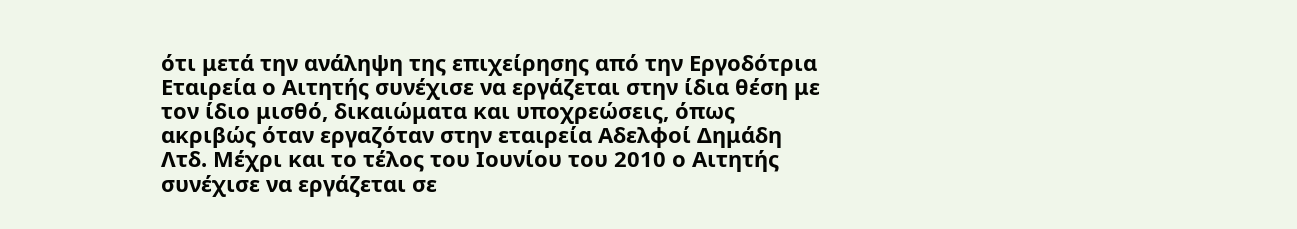ότι μετά την ανάληψη της επιχείρησης από την Εργοδότρια Εταιρεία ο Αιτητής συνέχισε να εργάζεται στην ίδια θέση με τον ίδιο μισθό, δικαιώματα και υποχρεώσεις, όπως ακριβώς όταν εργαζόταν στην εταιρεία Αδελφοί Δημάδη Λτδ. Μέχρι και το τέλος του Ιουνίου του 2010 ο Αιτητής συνέχισε να εργάζεται σε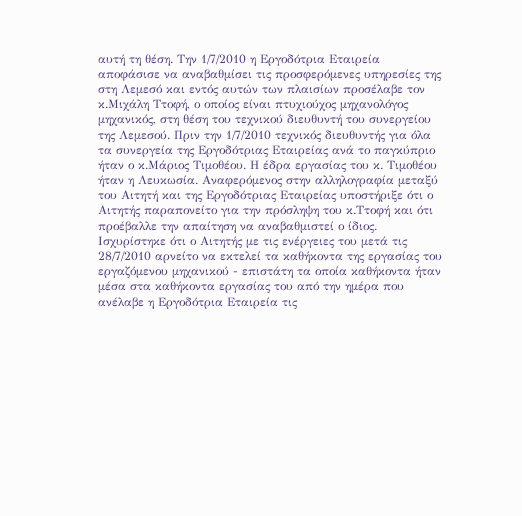αυτή τη θέση. Την 1/7/2010 η Εργοδότρια Εταιρεία αποφάσισε να αναβαθμίσει τις προσφερόμενες υπηρεσίες της στη Λεμεσό και εντός αυτών των πλαισίων προσέλαβε τον κ.Μιχάλη Ττοφή, ο οποίος είναι πτυχιούχος μηχανολόγος μηχανικός, στη θέση του τεχνικού διευθυντή του συνεργείου της Λεμεσού. Πριν την 1/7/2010 τεχνικός διευθυντής για όλα τα συνεργεία της Εργοδότριας Εταιρείας ανά το παγκύπριο ήταν ο κ.Μάριος Τιμοθέου. Η έδρα εργασίας του κ. Τιμοθέου ήταν η Λευκωσία. Αναφερόμενος στην αλληλογραφία μεταξύ του Αιτητή και της Εργοδότριας Εταιρείας υποστήριξε ότι ο Αιτητής παραπονείτο για την πρόσληψη του κ.Ττοφή και ότι προέβαλλε την απαίτηση να αναβαθμιστεί ο ίδιος. Ισχυρίστηκε ότι ο Αιτητής με τις ενέργειες του μετά τις 28/7/2010 αρνείτο να εκτελεί τα καθήκοντα της εργασίας του εργαζόμενου μηχανικού - επιστάτη τα οποία καθήκοντα ήταν μέσα στα καθήκοντα εργασίας του από την ημέρα που ανέλαβε η Εργοδότρια Εταιρεία τις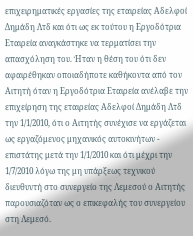επιχειρηματικές εργασίες της εταιρείας Αδελφοί Δημάδη Λτδ και ότι ως εκ τούτου η Εργοδότρια Εταιρεία αναγκάστηκε να τερματίσει την απασχόληση του. Ήταν η θέση του ότι δεν αφαιρέθηκαν οποιαδήποτε καθήκοντα από τον Αιτητή όταν η Εργοδότρια Εταιρεία ανέλαβε την επιχείρηση της εταιρείας Αδελφοί Δημάδη Λτδ την 1/1/2010, ότι ο Αιτητής συνέχισε να εργάζεται ως εργαζόμενος μηχανικός αυτοκινήτων - επιστάτης μετά την 1/1/2010 και ότι μέχρι την 1/7/2010 λόγω της μη υπάρξεως τεχνικού διευθυντή στο συνεργείο της Λεμεσού ο Αιτητής παρουσιαζόταν ως ο επικεφαλής του συνεργείου στη Λεμεσό.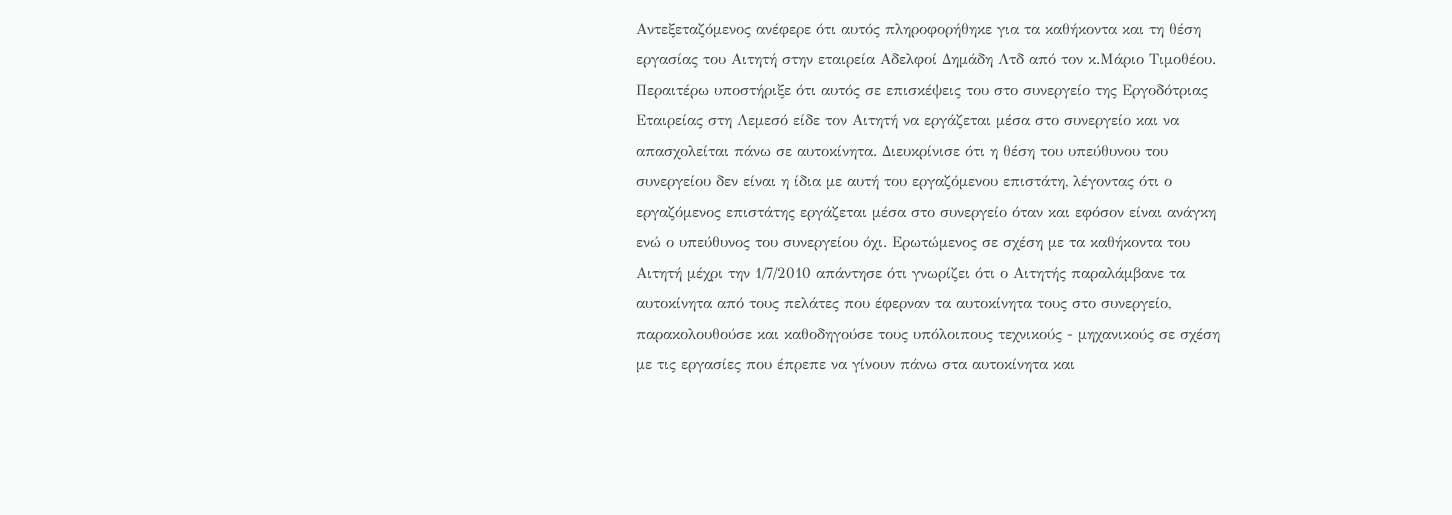Αντεξεταζόμενος ανέφερε ότι αυτός πληροφορήθηκε για τα καθήκοντα και τη θέση εργασίας του Αιτητή στην εταιρεία Αδελφοί Δημάδη Λτδ από τον κ.Μάριο Τιμοθέου. Περαιτέρω υποστήριξε ότι αυτός σε επισκέψεις του στο συνεργείο της Εργοδότριας Εταιρείας στη Λεμεσό είδε τον Αιτητή να εργάζεται μέσα στο συνεργείο και να απασχολείται πάνω σε αυτοκίνητα. Διευκρίνισε ότι η θέση του υπεύθυνου του συνεργείου δεν είναι η ίδια με αυτή του εργαζόμενου επιστάτη, λέγοντας ότι ο εργαζόμενος επιστάτης εργάζεται μέσα στο συνεργείο όταν και εφόσον είναι ανάγκη ενώ ο υπεύθυνος του συνεργείου όχι. Ερωτώμενος σε σχέση με τα καθήκοντα του Αιτητή μέχρι την 1/7/2010 απάντησε ότι γνωρίζει ότι ο Αιτητής παραλάμβανε τα αυτοκίνητα από τους πελάτες που έφερναν τα αυτοκίνητα τους στο συνεργείο, παρακολουθούσε και καθοδηγούσε τους υπόλοιπους τεχνικούς - μηχανικούς σε σχέση με τις εργασίες που έπρεπε να γίνουν πάνω στα αυτοκίνητα και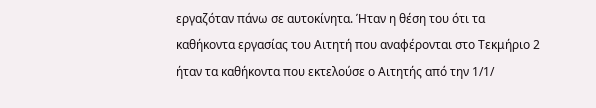εργαζόταν πάνω σε αυτοκίνητα. Ήταν η θέση του ότι τα καθήκοντα εργασίας του Αιτητή που αναφέρονται στο Τεκμήριο 2 ήταν τα καθήκοντα που εκτελούσε ο Αιτητής από την 1/1/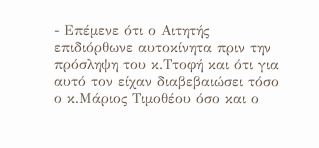- Επέμενε ότι ο Αιτητής επιδιόρθωνε αυτοκίνητα πριν την πρόσληψη του κ.Ττοφή και ότι για αυτό τον είχαν διαβεβαιώσει τόσο ο κ.Μάριος Τιμοθέου όσο και ο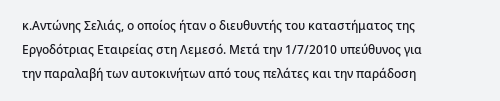κ.Αντώνης Σελιάς, ο οποίος ήταν ο διευθυντής του καταστήματος της Εργοδότριας Εταιρείας στη Λεμεσό. Μετά την 1/7/2010 υπεύθυνος για την παραλαβή των αυτοκινήτων από τους πελάτες και την παράδοση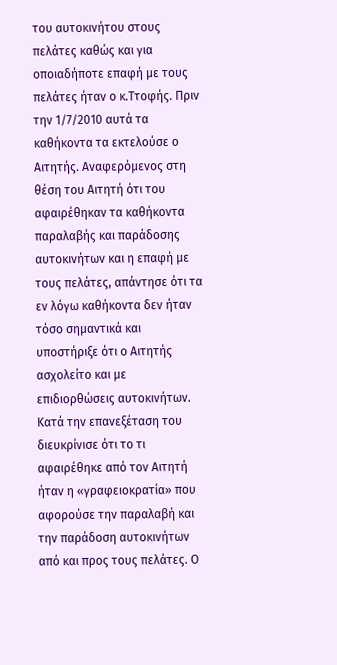του αυτοκινήτου στους πελάτες καθώς και για οποιαδήποτε επαφή με τους πελάτες ήταν ο κ.Ττοφής. Πριν την 1/7/2010 αυτά τα καθήκοντα τα εκτελούσε ο Αιτητής. Αναφερόμενος στη θέση του Αιτητή ότι του αφαιρέθηκαν τα καθήκοντα παραλαβής και παράδοσης αυτοκινήτων και η επαφή με τους πελάτες, απάντησε ότι τα εν λόγω καθήκοντα δεν ήταν τόσο σημαντικά και υποστήριξε ότι ο Αιτητής ασχολείτο και με επιδιορθώσεις αυτοκινήτων. Κατά την επανεξέταση του διευκρίνισε ότι το τι αφαιρέθηκε από τον Αιτητή ήταν η «γραφειοκρατία» που αφορούσε την παραλαβή και την παράδοση αυτοκινήτων από και προς τους πελάτες. Ο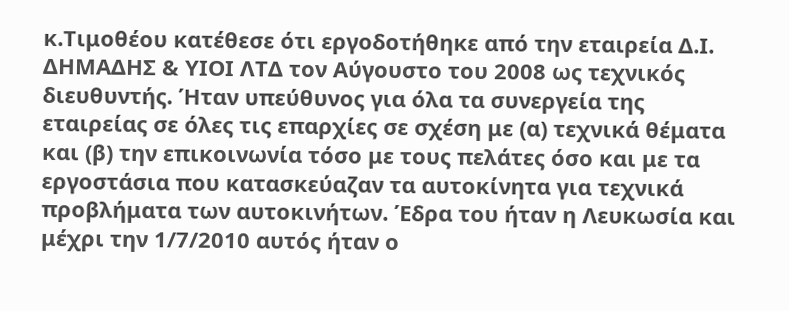κ.Τιμοθέου κατέθεσε ότι εργοδοτήθηκε από την εταιρεία Δ.Ι. ΔΗΜΑΔΗΣ & ΥΙΟΙ ΛΤΔ τον Αύγουστο του 2008 ως τεχνικός διευθυντής. Ήταν υπεύθυνος για όλα τα συνεργεία της εταιρείας σε όλες τις επαρχίες σε σχέση με (α) τεχνικά θέματα και (β) την επικοινωνία τόσο με τους πελάτες όσο και με τα εργοστάσια που κατασκεύαζαν τα αυτοκίνητα για τεχνικά προβλήματα των αυτοκινήτων. Έδρα του ήταν η Λευκωσία και μέχρι την 1/7/2010 αυτός ήταν ο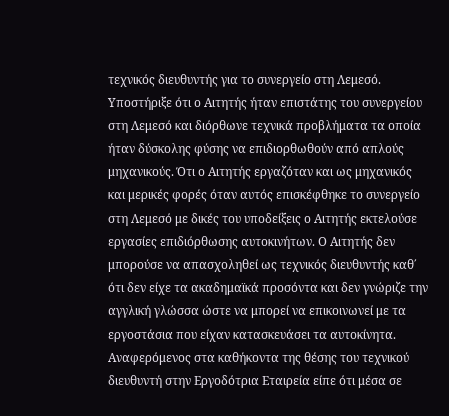τεχνικός διευθυντής για το συνεργείο στη Λεμεσό. Υποστήριξε ότι ο Αιτητής ήταν επιστάτης του συνεργείου στη Λεμεσό και διόρθωνε τεχνικά προβλήματα τα οποία ήταν δύσκολης φύσης να επιδιορθωθούν από απλούς μηχανικούς. Ότι ο Αιτητής εργαζόταν και ως μηχανικός και μερικές φορές όταν αυτός επισκέφθηκε το συνεργείο στη Λεμεσό με δικές του υποδείξεις ο Αιτητής εκτελούσε εργασίες επιδιόρθωσης αυτοκινήτων. Ο Αιτητής δεν μπορούσε να απασχοληθεί ως τεχνικός διευθυντής καθ΄ ότι δεν είχε τα ακαδημαϊκά προσόντα και δεν γνώριζε την αγγλική γλώσσα ώστε να μπορεί να επικοινωνεί με τα εργοστάσια που είχαν κατασκευάσει τα αυτοκίνητα. Αναφερόμενος στα καθήκοντα της θέσης του τεχνικού διευθυντή στην Εργοδότρια Εταιρεία είπε ότι μέσα σε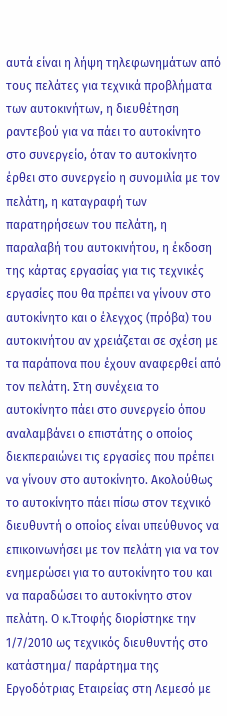αυτά είναι η λήψη τηλεφωνημάτων από τους πελάτες για τεχνικά προβλήματα των αυτοκινήτων, η διευθέτηση ραντεβού για να πάει το αυτοκίνητο στο συνεργείο, όταν το αυτοκίνητο έρθει στο συνεργείο η συνομιλία με τον πελάτη, η καταγραφή των παρατηρήσεων του πελάτη, η παραλαβή του αυτοκινήτου, η έκδοση της κάρτας εργασίας για τις τεχνικές εργασίες που θα πρέπει να γίνουν στο αυτοκίνητο και ο έλεγχος (πρόβα) του αυτοκινήτου αν χρειάζεται σε σχέση με τα παράπονα που έχουν αναφερθεί από τον πελάτη. Στη συνέχεια το αυτοκίνητο πάει στο συνεργείο όπου αναλαμβάνει ο επιστάτης ο οποίος διεκπεραιώνει τις εργασίες που πρέπει να γίνουν στο αυτοκίνητο. Ακολούθως το αυτοκίνητο πάει πίσω στον τεχνικό διευθυντή ο οποίος είναι υπεύθυνος να επικοινωνήσει με τον πελάτη για να τον ενημερώσει για το αυτοκίνητο του και να παραδώσει το αυτοκίνητο στον πελάτη. Ο κ.Ττοφής διορίστηκε την 1/7/2010 ως τεχνικός διευθυντής στο κατάστημα/ παράρτημα της Εργοδότριας Εταιρείας στη Λεμεσό με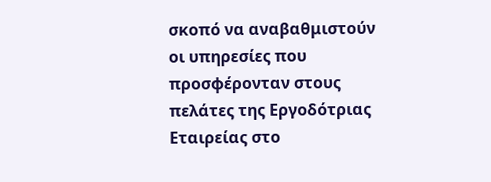σκοπό να αναβαθμιστούν οι υπηρεσίες που προσφέρονταν στους πελάτες της Εργοδότριας Εταιρείας στο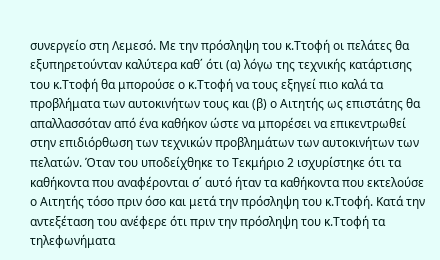συνεργείο στη Λεμεσό. Με την πρόσληψη του κ.Ττοφή οι πελάτες θα εξυπηρετούνταν καλύτερα καθ΄ ότι (α) λόγω της τεχνικής κατάρτισης του κ.Ττοφή θα μπορούσε ο κ.Ττοφή να τους εξηγεί πιο καλά τα προβλήματα των αυτοκινήτων τους και (β) ο Αιτητής ως επιστάτης θα απαλλασσόταν από ένα καθήκον ώστε να μπορέσει να επικεντρωθεί στην επιδιόρθωση των τεχνικών προβλημάτων των αυτοκινήτων των πελατών. Όταν του υποδείχθηκε το Τεκμήριο 2 ισχυρίστηκε ότι τα καθήκοντα που αναφέρονται σ΄ αυτό ήταν τα καθήκοντα που εκτελούσε ο Αιτητής τόσο πριν όσο και μετά την πρόσληψη του κ.Ττοφή. Κατά την αντεξέταση του ανέφερε ότι πριν την πρόσληψη του κ.Ττοφή τα τηλεφωνήματα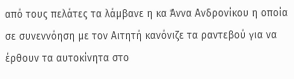από τους πελάτες τα λάμβανε η κα Άννα Ανδρονίκου η οποία σε συνεννόηση με τον Αιτητή κανόνιζε τα ραντεβού για να έρθουν τα αυτοκίνητα στο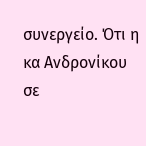συνεργείο. Ότι η κα Ανδρονίκου σε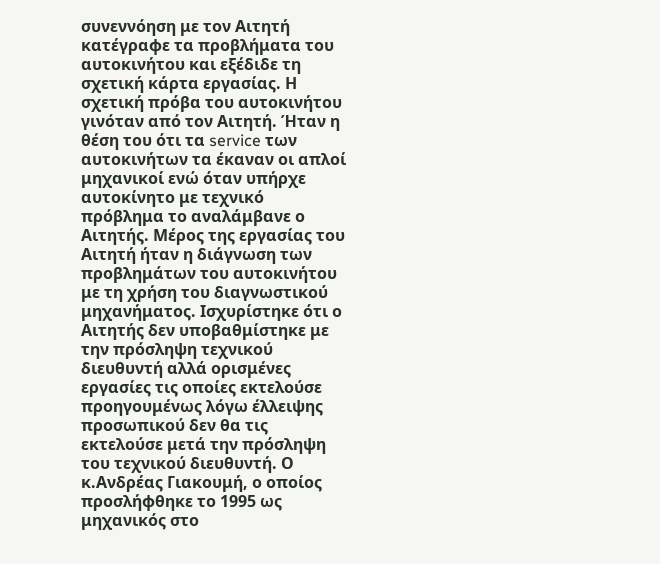συνεννόηση με τον Αιτητή κατέγραφε τα προβλήματα του αυτοκινήτου και εξέδιδε τη σχετική κάρτα εργασίας. Η σχετική πρόβα του αυτοκινήτου γινόταν από τον Αιτητή. Ήταν η θέση του ότι τα service των αυτοκινήτων τα έκαναν οι απλοί μηχανικοί ενώ όταν υπήρχε αυτοκίνητο με τεχνικό πρόβλημα το αναλάμβανε ο Αιτητής. Μέρος της εργασίας του Αιτητή ήταν η διάγνωση των προβλημάτων του αυτοκινήτου με τη χρήση του διαγνωστικού μηχανήματος. Ισχυρίστηκε ότι ο Αιτητής δεν υποβαθμίστηκε με την πρόσληψη τεχνικού διευθυντή αλλά ορισμένες εργασίες τις οποίες εκτελούσε προηγουμένως λόγω έλλειψης προσωπικού δεν θα τις εκτελούσε μετά την πρόσληψη του τεχνικού διευθυντή. Ο κ.Ανδρέας Γιακουμή, ο οποίος προσλήφθηκε το 1995 ως μηχανικός στο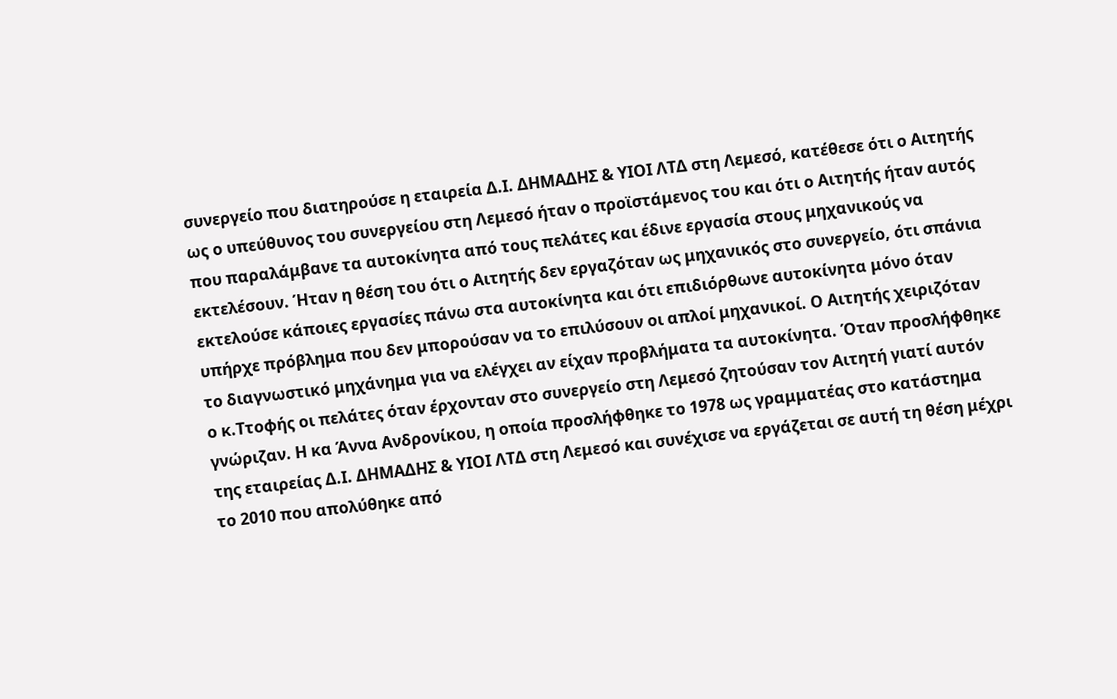συνεργείο που διατηρούσε η εταιρεία Δ.Ι. ΔΗΜΑΔΗΣ & ΥΙΟΙ ΛΤΔ στη Λεμεσό, κατέθεσε ότι ο Αιτητής ως ο υπεύθυνος του συνεργείου στη Λεμεσό ήταν ο προϊστάμενος του και ότι ο Αιτητής ήταν αυτός που παραλάμβανε τα αυτοκίνητα από τους πελάτες και έδινε εργασία στους μηχανικούς να εκτελέσουν. Ήταν η θέση του ότι ο Αιτητής δεν εργαζόταν ως μηχανικός στο συνεργείο, ότι σπάνια εκτελούσε κάποιες εργασίες πάνω στα αυτοκίνητα και ότι επιδιόρθωνε αυτοκίνητα μόνο όταν υπήρχε πρόβλημα που δεν μπορούσαν να το επιλύσουν οι απλοί μηχανικοί. Ο Αιτητής χειριζόταν το διαγνωστικό μηχάνημα για να ελέγχει αν είχαν προβλήματα τα αυτοκίνητα. Όταν προσλήφθηκε ο κ.Ττοφής οι πελάτες όταν έρχονταν στο συνεργείο στη Λεμεσό ζητούσαν τον Αιτητή γιατί αυτόν γνώριζαν. Η κα Άννα Ανδρονίκου, η οποία προσλήφθηκε το 1978 ως γραμματέας στο κατάστημα της εταιρείας Δ.Ι. ΔΗΜΑΔΗΣ & ΥΙΟΙ ΛΤΔ στη Λεμεσό και συνέχισε να εργάζεται σε αυτή τη θέση μέχρι το 2010 που απολύθηκε από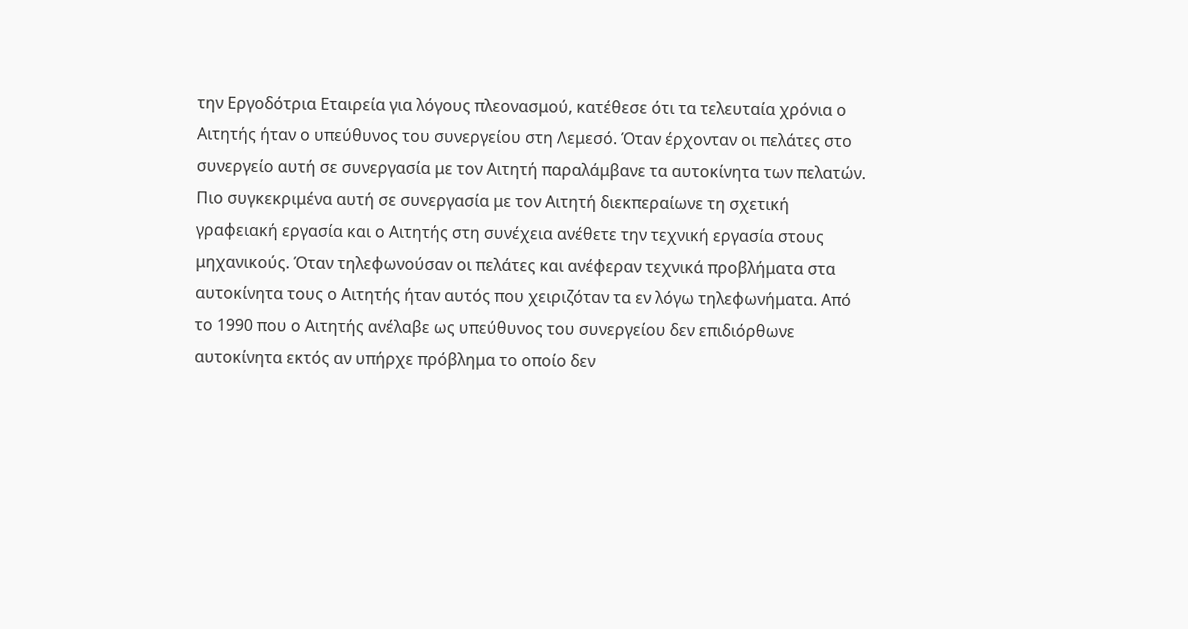την Εργοδότρια Εταιρεία για λόγους πλεονασμού, κατέθεσε ότι τα τελευταία χρόνια ο Αιτητής ήταν ο υπεύθυνος του συνεργείου στη Λεμεσό. Όταν έρχονταν οι πελάτες στο συνεργείο αυτή σε συνεργασία με τον Αιτητή παραλάμβανε τα αυτοκίνητα των πελατών. Πιο συγκεκριμένα αυτή σε συνεργασία με τον Αιτητή διεκπεραίωνε τη σχετική γραφειακή εργασία και ο Αιτητής στη συνέχεια ανέθετε την τεχνική εργασία στους μηχανικούς. Όταν τηλεφωνούσαν οι πελάτες και ανέφεραν τεχνικά προβλήματα στα αυτοκίνητα τους ο Αιτητής ήταν αυτός που χειριζόταν τα εν λόγω τηλεφωνήματα. Από το 1990 που ο Αιτητής ανέλαβε ως υπεύθυνος του συνεργείου δεν επιδιόρθωνε αυτοκίνητα εκτός αν υπήρχε πρόβλημα το οποίο δεν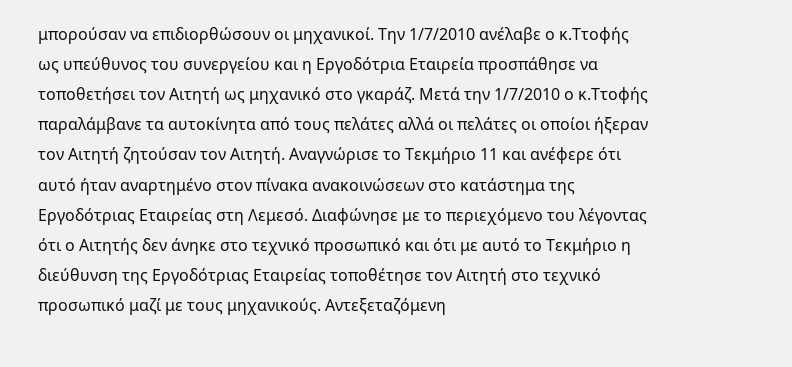μπορούσαν να επιδιορθώσουν οι μηχανικοί. Την 1/7/2010 ανέλαβε ο κ.Ττοφής ως υπεύθυνος του συνεργείου και η Εργοδότρια Εταιρεία προσπάθησε να τοποθετήσει τον Αιτητή ως μηχανικό στο γκαράζ. Μετά την 1/7/2010 ο κ.Ττοφής παραλάμβανε τα αυτοκίνητα από τους πελάτες αλλά οι πελάτες οι οποίοι ήξεραν τον Αιτητή ζητούσαν τον Αιτητή. Αναγνώρισε το Τεκμήριο 11 και ανέφερε ότι αυτό ήταν αναρτημένο στον πίνακα ανακοινώσεων στο κατάστημα της Εργοδότριας Εταιρείας στη Λεμεσό. Διαφώνησε με το περιεχόμενο του λέγοντας ότι ο Αιτητής δεν άνηκε στο τεχνικό προσωπικό και ότι με αυτό το Τεκμήριο η διεύθυνση της Εργοδότριας Εταιρείας τοποθέτησε τον Αιτητή στο τεχνικό προσωπικό μαζί με τους μηχανικούς. Αντεξεταζόμενη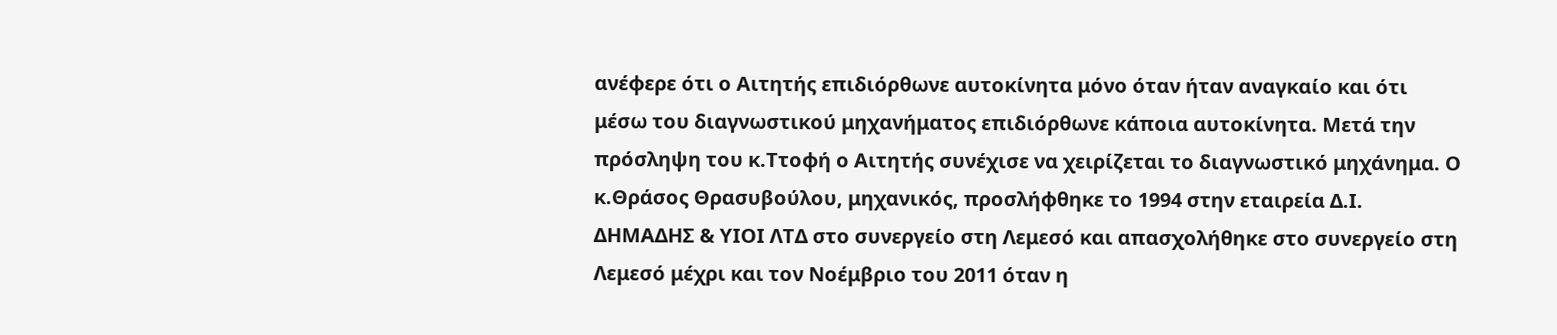ανέφερε ότι ο Αιτητής επιδιόρθωνε αυτοκίνητα μόνο όταν ήταν αναγκαίο και ότι μέσω του διαγνωστικού μηχανήματος επιδιόρθωνε κάποια αυτοκίνητα. Μετά την πρόσληψη του κ.Ττοφή ο Αιτητής συνέχισε να χειρίζεται το διαγνωστικό μηχάνημα. Ο κ.Θράσος Θρασυβούλου, μηχανικός, προσλήφθηκε το 1994 στην εταιρεία Δ.Ι. ΔΗΜΑΔΗΣ & ΥΙΟΙ ΛΤΔ στο συνεργείο στη Λεμεσό και απασχολήθηκε στο συνεργείο στη Λεμεσό μέχρι και τον Νοέμβριο του 2011 όταν η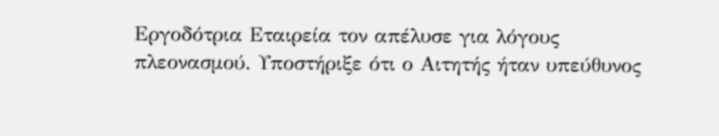Εργοδότρια Εταιρεία τον απέλυσε για λόγους πλεονασμού. Υποστήριξε ότι ο Αιτητής ήταν υπεύθυνος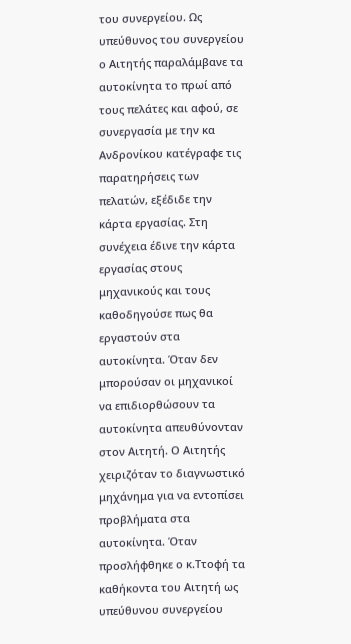του συνεργείου. Ως υπεύθυνος του συνεργείου ο Αιτητής παραλάμβανε τα αυτοκίνητα το πρωί από τους πελάτες και αφού, σε συνεργασία με την κα Ανδρονίκου κατέγραφε τις παρατηρήσεις των πελατών, εξέδιδε την κάρτα εργασίας. Στη συνέχεια έδινε την κάρτα εργασίας στους μηχανικούς και τους καθοδηγούσε πως θα εργαστούν στα αυτοκίνητα. Όταν δεν μπορούσαν οι μηχανικοί να επιδιορθώσουν τα αυτοκίνητα απευθύνονταν στον Αιτητή. Ο Αιτητής χειριζόταν το διαγνωστικό μηχάνημα για να εντοπίσει προβλήματα στα αυτοκίνητα. Όταν προσλήφθηκε ο κ.Ττοφή τα καθήκοντα του Αιτητή ως υπεύθυνου συνεργείου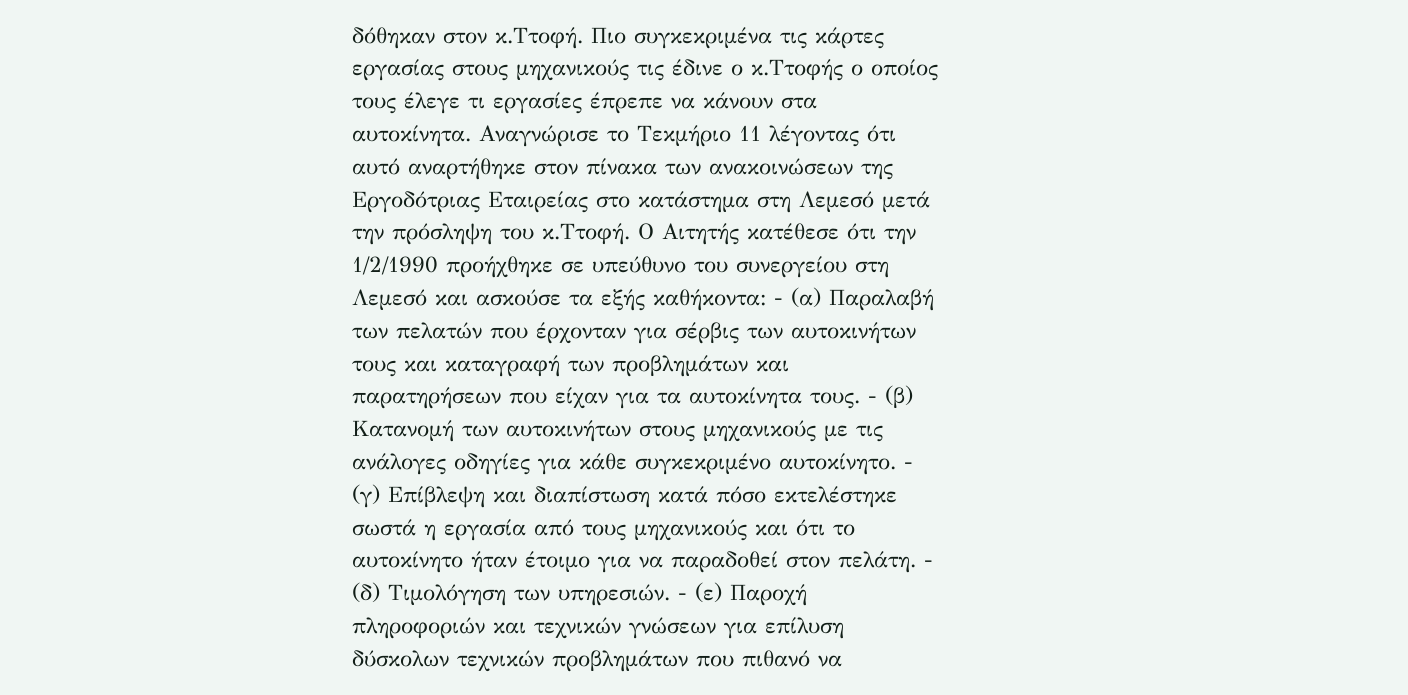δόθηκαν στον κ.Ττοφή. Πιο συγκεκριμένα τις κάρτες εργασίας στους μηχανικούς τις έδινε ο κ.Ττοφής ο οποίος τους έλεγε τι εργασίες έπρεπε να κάνουν στα αυτοκίνητα. Αναγνώρισε το Τεκμήριο 11 λέγοντας ότι αυτό αναρτήθηκε στον πίνακα των ανακοινώσεων της Εργοδότριας Εταιρείας στο κατάστημα στη Λεμεσό μετά την πρόσληψη του κ.Ττοφή. Ο Αιτητής κατέθεσε ότι την 1/2/1990 προήχθηκε σε υπεύθυνο του συνεργείου στη Λεμεσό και ασκούσε τα εξής καθήκοντα: - (α) Παραλαβή των πελατών που έρχονταν για σέρβις των αυτοκινήτων τους και καταγραφή των προβλημάτων και παρατηρήσεων που είχαν για τα αυτοκίνητα τους. - (β) Κατανομή των αυτοκινήτων στους μηχανικούς με τις ανάλογες οδηγίες για κάθε συγκεκριμένο αυτοκίνητο. - (γ) Επίβλεψη και διαπίστωση κατά πόσο εκτελέστηκε σωστά η εργασία από τους μηχανικούς και ότι το αυτοκίνητο ήταν έτοιμο για να παραδοθεί στον πελάτη. - (δ) Τιμολόγηση των υπηρεσιών. - (ε) Παροχή πληροφοριών και τεχνικών γνώσεων για επίλυση δύσκολων τεχνικών προβλημάτων που πιθανό να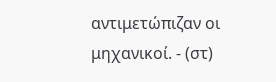αντιμετώπιζαν οι μηχανικοί. - (στ)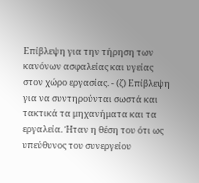Επίβλεψη για την τήρηση των κανόνων ασφαλείας και υγείας στον χώρο εργασίας. - (ζ) Επίβλεψη για να συντηρούνται σωστά και τακτικά τα μηχανήματα και τα εργαλεία. Ήταν η θέση του ότι ως υπεύθυνος του συνεργείου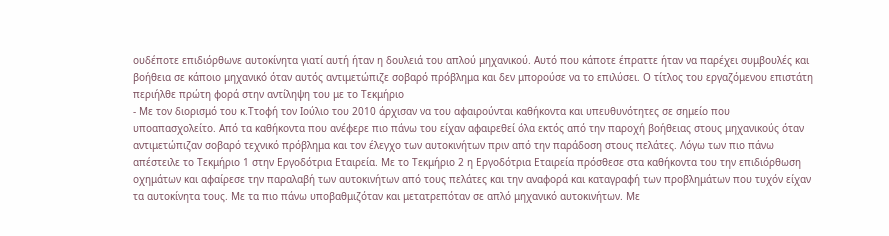ουδέποτε επιδιόρθωνε αυτοκίνητα γιατί αυτή ήταν η δουλειά του απλού μηχανικού. Αυτό που κάποτε έπραττε ήταν να παρέχει συμβουλές και βοήθεια σε κάποιο μηχανικό όταν αυτός αντιμετώπιζε σοβαρό πρόβλημα και δεν μπορούσε να το επιλύσει. Ο τίτλος του εργαζόμενου επιστάτη περιήλθε πρώτη φορά στην αντίληψη του με το Τεκμήριο
- Με τον διορισμό του κ.Ττοφή τον Ιούλιο του 2010 άρχισαν να του αφαιρούνται καθήκοντα και υπευθυνότητες σε σημείο που υποαπασχολείτο. Από τα καθήκοντα που ανέφερε πιο πάνω του είχαν αφαιρεθεί όλα εκτός από την παροχή βοήθειας στους μηχανικούς όταν αντιμετώπιζαν σοβαρό τεχνικό πρόβλημα και τον έλεγχο των αυτοκινήτων πριν από την παράδοση στους πελάτες. Λόγω των πιο πάνω απέστειλε το Τεκμήριο 1 στην Εργοδότρια Εταιρεία. Με το Τεκμήριο 2 η Εργοδότρια Εταιρεία πρόσθεσε στα καθήκοντα του την επιδιόρθωση οχημάτων και αφαίρεσε την παραλαβή των αυτοκινήτων από τους πελάτες και την αναφορά και καταγραφή των προβλημάτων που τυχόν είχαν τα αυτοκίνητα τους. Με τα πιο πάνω υποβαθμιζόταν και μετατρεπόταν σε απλό μηχανικό αυτοκινήτων. Με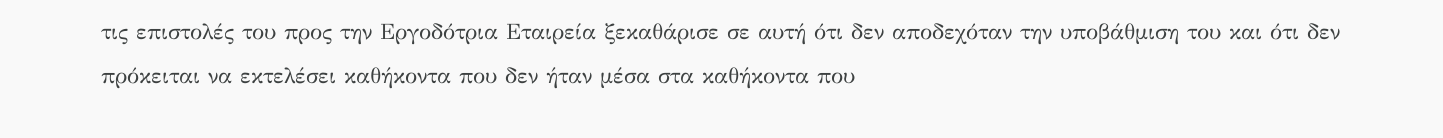τις επιστολές του προς την Εργοδότρια Εταιρεία ξεκαθάρισε σε αυτή ότι δεν αποδεχόταν την υποβάθμιση του και ότι δεν πρόκειται να εκτελέσει καθήκοντα που δεν ήταν μέσα στα καθήκοντα που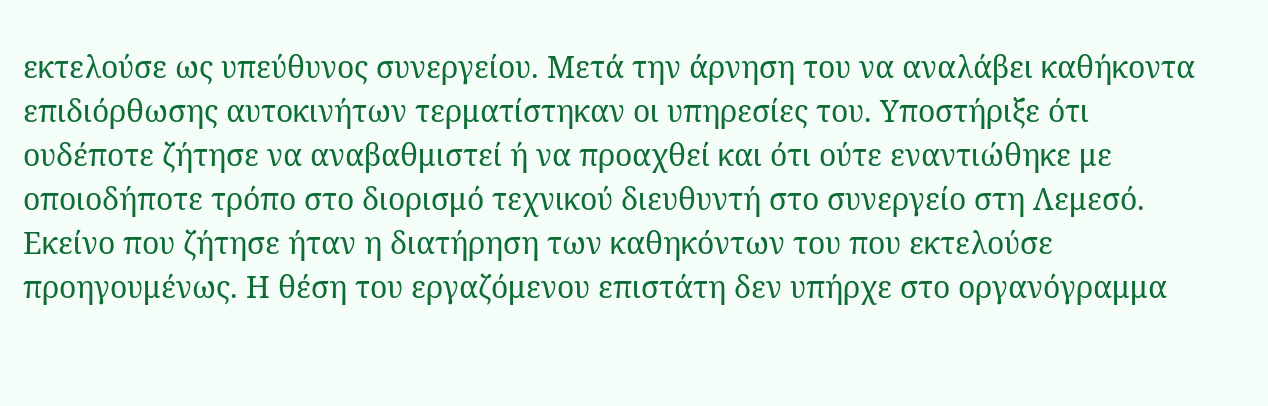εκτελούσε ως υπεύθυνος συνεργείου. Μετά την άρνηση του να αναλάβει καθήκοντα επιδιόρθωσης αυτοκινήτων τερματίστηκαν οι υπηρεσίες του. Υποστήριξε ότι ουδέποτε ζήτησε να αναβαθμιστεί ή να προαχθεί και ότι ούτε εναντιώθηκε με οποιοδήποτε τρόπο στο διορισμό τεχνικού διευθυντή στο συνεργείο στη Λεμεσό. Εκείνο που ζήτησε ήταν η διατήρηση των καθηκόντων του που εκτελούσε προηγουμένως. Η θέση του εργαζόμενου επιστάτη δεν υπήρχε στο οργανόγραμμα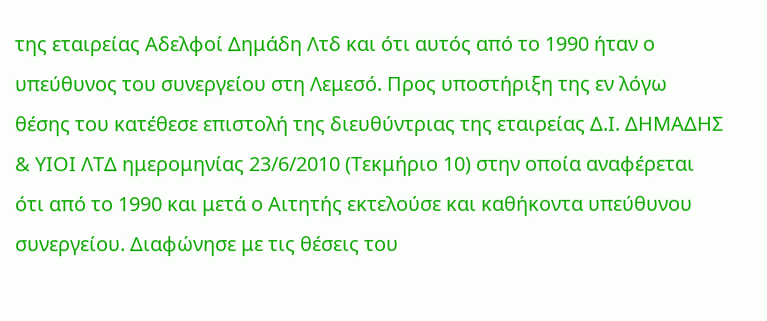της εταιρείας Αδελφοί Δημάδη Λτδ και ότι αυτός από το 1990 ήταν ο υπεύθυνος του συνεργείου στη Λεμεσό. Προς υποστήριξη της εν λόγω θέσης του κατέθεσε επιστολή της διευθύντριας της εταιρείας Δ.Ι. ΔΗΜΑΔΗΣ & ΥΙΟΙ ΛΤΔ ημερομηνίας 23/6/2010 (Τεκμήριο 10) στην οποία αναφέρεται ότι από το 1990 και μετά ο Αιτητής εκτελούσε και καθήκοντα υπεύθυνου συνεργείου. Διαφώνησε με τις θέσεις του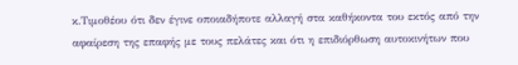κ.Τιμοθέου ότι δεν έγινε οποιαδήποτε αλλαγή στα καθήκοντα του εκτός από την αφαίρεση της επαφής με τους πελάτες και ότι η επιδιόρθωση αυτοκινήτων που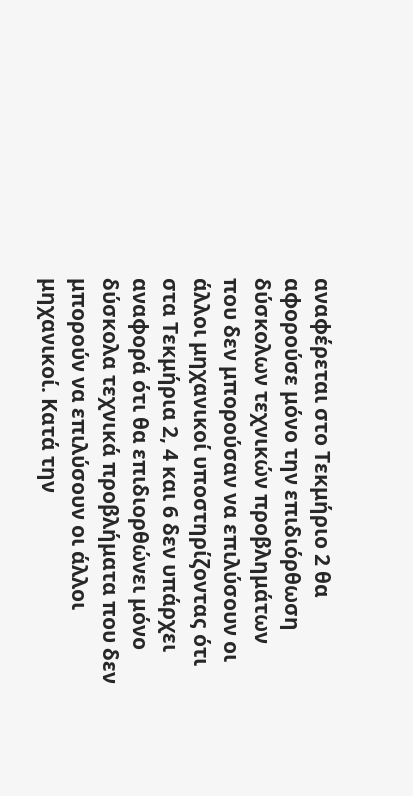αναφέρεται στο Τεκμήριο 2 θα αφορούσε μόνο την επιδιόρθωση δύσκολων τεχνικών προβλημάτων που δεν μπορούσαν να επιλύσουν οι άλλοι μηχανικοί υποστηρίζοντας ότι στα Τεκμήρια 2, 4 και 6 δεν υπάρχει αναφορά ότι θα επιδιορθώνει μόνο δύσκολα τεχνικά προβλήματα που δεν μπορούν να επιλύσουν οι άλλοι μηχανικοί. Κατά την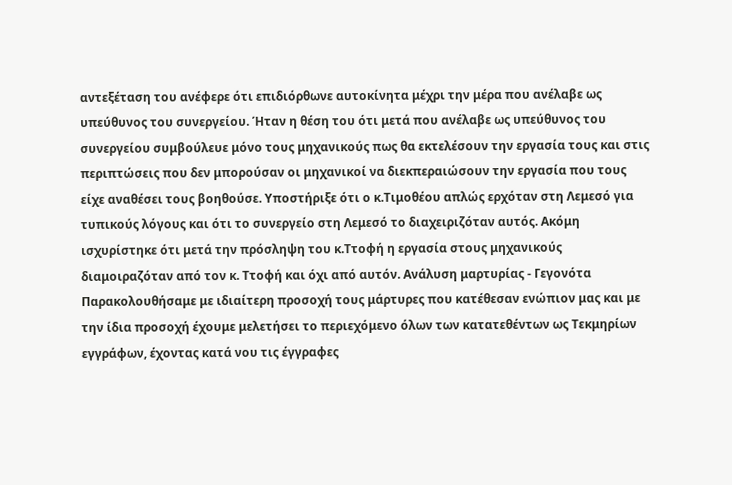αντεξέταση του ανέφερε ότι επιδιόρθωνε αυτοκίνητα μέχρι την μέρα που ανέλαβε ως υπεύθυνος του συνεργείου. Ήταν η θέση του ότι μετά που ανέλαβε ως υπεύθυνος του συνεργείου συμβούλευε μόνο τους μηχανικούς πως θα εκτελέσουν την εργασία τους και στις περιπτώσεις που δεν μπορούσαν οι μηχανικοί να διεκπεραιώσουν την εργασία που τους είχε αναθέσει τους βοηθούσε. Υποστήριξε ότι ο κ.Τιμοθέου απλώς ερχόταν στη Λεμεσό για τυπικούς λόγους και ότι το συνεργείο στη Λεμεσό το διαχειριζόταν αυτός. Ακόμη ισχυρίστηκε ότι μετά την πρόσληψη του κ.Ττοφή η εργασία στους μηχανικούς διαμοιραζόταν από τον κ. Ττοφή και όχι από αυτόν. Ανάλυση μαρτυρίας - Γεγονότα Παρακολουθήσαμε με ιδιαίτερη προσοχή τους μάρτυρες που κατέθεσαν ενώπιον μας και με την ίδια προσοχή έχουμε μελετήσει το περιεχόμενο όλων των κατατεθέντων ως Τεκμηρίων εγγράφων, έχοντας κατά νου τις έγγραφες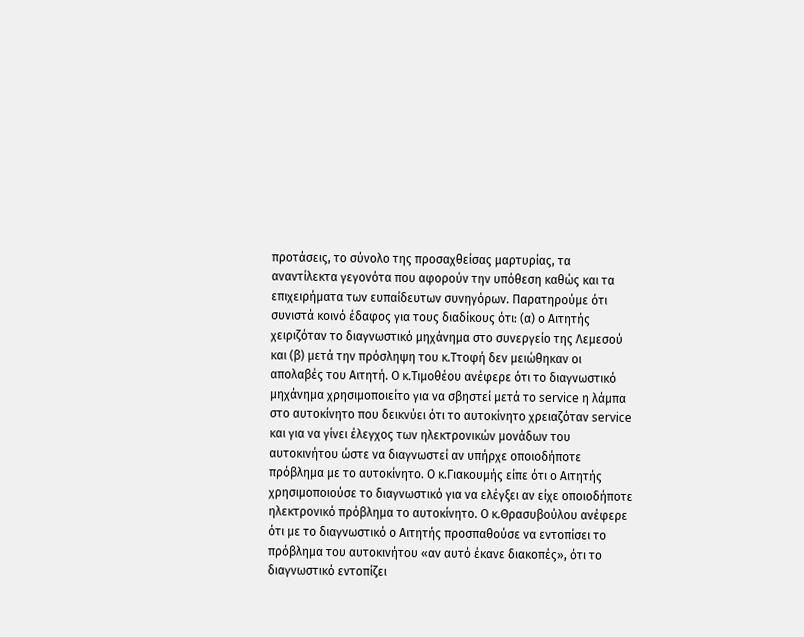προτάσεις, το σύνολο της προσαχθείσας μαρτυρίας, τα αναντίλεκτα γεγονότα που αφορούν την υπόθεση καθώς και τα επιχειρήματα των ευπαίδευτων συνηγόρων. Παρατηρούμε ότι συνιστά κοινό έδαφος για τους διαδίκους ότι: (α) ο Αιτητής χειριζόταν το διαγνωστικό μηχάνημα στο συνεργείο της Λεμεσού και (β) μετά την πρόσληψη του κ.Ττοφή δεν μειώθηκαν οι απολαβές του Αιτητή. Ο κ.Τιμοθέου ανέφερε ότι το διαγνωστικό μηχάνημα χρησιμοποιείτο για να σβηστεί μετά το service η λάμπα στο αυτοκίνητο που δεικνύει ότι το αυτοκίνητο χρειαζόταν service και για να γίνει έλεγχος των ηλεκτρονικών μονάδων του αυτοκινήτου ώστε να διαγνωστεί αν υπήρχε οποιοδήποτε πρόβλημα με το αυτοκίνητο. Ο κ.Γιακουμής είπε ότι ο Αιτητής χρησιμοποιούσε το διαγνωστικό για να ελέγξει αν είχε οποιοδήποτε ηλεκτρονικό πρόβλημα το αυτοκίνητο. Ο κ.Θρασυβούλου ανέφερε ότι με το διαγνωστικό ο Αιτητής προσπαθούσε να εντοπίσει το πρόβλημα του αυτοκινήτου «αν αυτό έκανε διακοπές», ότι το διαγνωστικό εντοπίζει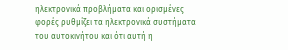ηλεκτρονικά προβλήματα και ορισμένες φορές ρυθμίζει τα ηλεκτρονικά συστήματα του αυτοκινήτου και ότι αυτή η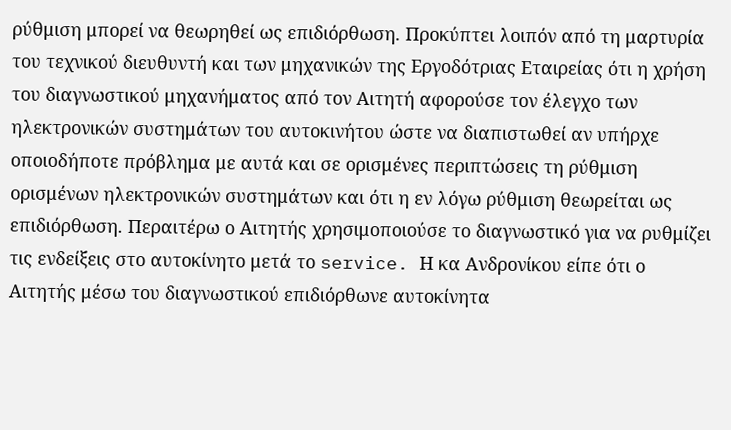ρύθμιση μπορεί να θεωρηθεί ως επιδιόρθωση. Προκύπτει λοιπόν από τη μαρτυρία του τεχνικού διευθυντή και των μηχανικών της Εργοδότριας Εταιρείας ότι η χρήση του διαγνωστικού μηχανήματος από τον Αιτητή αφορούσε τον έλεγχο των ηλεκτρονικών συστημάτων του αυτοκινήτου ώστε να διαπιστωθεί αν υπήρχε οποιοδήποτε πρόβλημα με αυτά και σε ορισμένες περιπτώσεις τη ρύθμιση ορισμένων ηλεκτρονικών συστημάτων και ότι η εν λόγω ρύθμιση θεωρείται ως επιδιόρθωση. Περαιτέρω ο Αιτητής χρησιμοποιούσε το διαγνωστικό για να ρυθμίζει τις ενδείξεις στο αυτοκίνητο μετά το service. Η κα Ανδρονίκου είπε ότι ο Αιτητής μέσω του διαγνωστικού επιδιόρθωνε αυτοκίνητα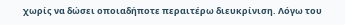χωρίς να δώσει οποιαδήποτε περαιτέρω διευκρίνιση. Λόγω του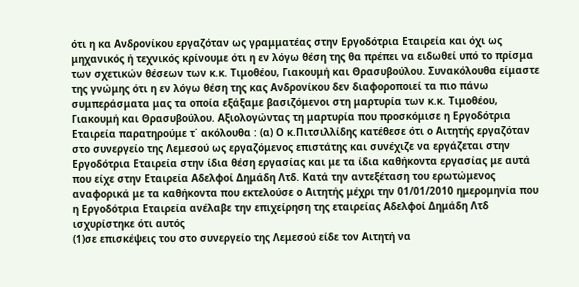ότι η κα Ανδρονίκου εργαζόταν ως γραμματέας στην Εργοδότρια Εταιρεία και όχι ως μηχανικός ή τεχνικός κρίνουμε ότι η εν λόγω θέση της θα πρέπει να ειδωθεί υπό το πρίσμα των σχετικών θέσεων των κ.κ. Τιμοθέου, Γιακουμή και Θρασυβούλου. Συνακόλουθα είμαστε της γνώμης ότι η εν λόγω θέση της κας Ανδρονίκου δεν διαφοροποιεί τα πιο πάνω συμπεράσματα μας τα οποία εξάξαμε βασιζόμενοι στη μαρτυρία των κ.κ. Τιμοθέου, Γιακουμή και Θρασυβούλου. Αξιολογώντας τη μαρτυρία που προσκόμισε η Εργοδότρια Εταιρεία παρατηρούμε τ΄ ακόλουθα : (α) Ο κ.Πιτσιλλίδης κατέθεσε ότι ο Αιτητής εργαζόταν στο συνεργείο της Λεμεσού ως εργαζόμενος επιστάτης και συνέχιζε να εργάζεται στην Εργοδότρια Εταιρεία στην ίδια θέση εργασίας και με τα ίδια καθήκοντα εργασίας με αυτά που είχε στην Εταιρεία Αδελφοί Δημάδη Λτδ. Κατά την αντεξέταση του ερωτώμενος αναφορικά με τα καθήκοντα που εκτελούσε ο Αιτητής μέχρι την 01/01/2010 ημερομηνία που η Εργοδότρια Εταιρεία ανέλαβε την επιχείρηση της εταιρείας Αδελφοί Δημάδη Λτδ ισχυρίστηκε ότι αυτός
(1)σε επισκέψεις του στο συνεργείο της Λεμεσού είδε τον Αιτητή να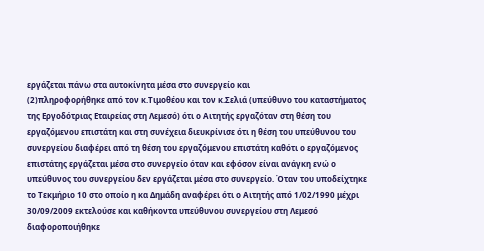εργάζεται πάνω στα αυτοκίνητα μέσα στο συνεργείο και
(2)πληροφορήθηκε από τον κ.Τιμοθέου και τον κ.Σελιά (υπεύθυνο του καταστήματος της Εργοδότριας Εταιρείας στη Λεμεσό) ότι ο Αιτητής εργαζόταν στη θέση του εργαζόμενου επιστάτη και στη συνέχεια διευκρίνισε ότι η θέση του υπεύθυνου του συνεργείου διαφέρει από τη θέση του εργαζόμενου επιστάτη καθότι ο εργαζόμενος επιστάτης εργάζεται μέσα στο συνεργείο όταν και εφόσον είναι ανάγκη ενώ ο υπεύθυνος του συνεργείου δεν εργάζεται μέσα στο συνεργείο. Όταν του υποδείχτηκε το Τεκμήριο 10 στο οποίο η κα Δημάδη αναφέρει ότι ο Αιτητής από 1/02/1990 μέχρι 30/09/2009 εκτελούσε και καθήκοντα υπεύθυνου συνεργείου στη Λεμεσό διαφοροποιήθηκε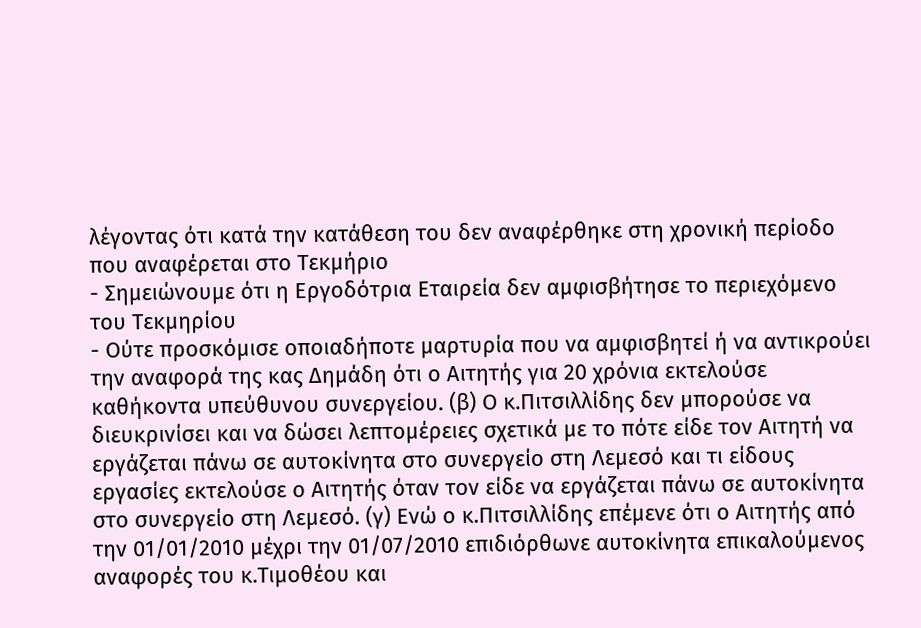λέγοντας ότι κατά την κατάθεση του δεν αναφέρθηκε στη χρονική περίοδο που αναφέρεται στο Τεκμήριο
- Σημειώνουμε ότι η Εργοδότρια Εταιρεία δεν αμφισβήτησε το περιεχόμενο του Τεκμηρίου
- Ούτε προσκόμισε οποιαδήποτε μαρτυρία που να αμφισβητεί ή να αντικρούει την αναφορά της κας Δημάδη ότι ο Αιτητής για 20 χρόνια εκτελούσε καθήκοντα υπεύθυνου συνεργείου. (β) Ο κ.Πιτσιλλίδης δεν μπορούσε να διευκρινίσει και να δώσει λεπτομέρειες σχετικά με το πότε είδε τον Αιτητή να εργάζεται πάνω σε αυτοκίνητα στο συνεργείο στη Λεμεσό και τι είδους εργασίες εκτελούσε ο Αιτητής όταν τον είδε να εργάζεται πάνω σε αυτοκίνητα στο συνεργείο στη Λεμεσό. (γ) Ενώ ο κ.Πιτσιλλίδης επέμενε ότι ο Αιτητής από την 01/01/2010 μέχρι την 01/07/2010 επιδιόρθωνε αυτοκίνητα επικαλούμενος αναφορές του κ.Τιμοθέου και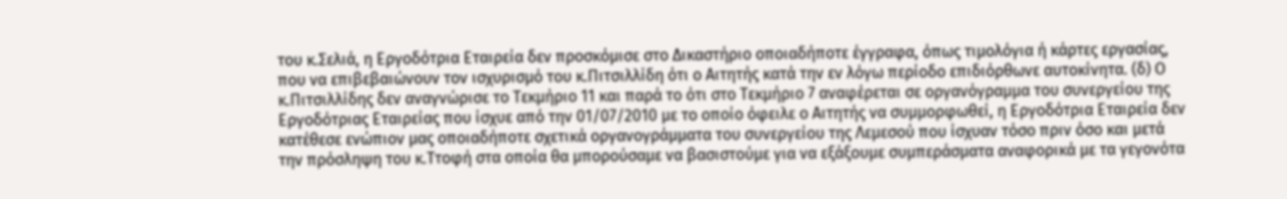του κ.Σελιά, η Εργοδότρια Εταιρεία δεν προσκόμισε στο Δικαστήριο οποιαδήποτε έγγραφα, όπως τιμολόγια ή κάρτες εργασίας, που να επιβεβαιώνουν τον ισχυρισμό του κ.Πιτσιλλίδη ότι ο Αιτητής κατά την εν λόγω περίοδο επιδιόρθωνε αυτοκίνητα. (δ) Ο κ.Πιτσιλλίδης δεν αναγνώρισε το Τεκμήριο 11 και παρά το ότι στο Τεκμήριο 7 αναφέρεται σε οργανόγραμμα του συνεργείου της Εργοδότριας Εταιρείας που ίσχυε από την 01/07/2010 με το οποίο όφειλε ο Αιτητής να συμμορφωθεί, η Εργοδότρια Εταιρεία δεν κατέθεσε ενώπιον μας οποιαδήποτε σχετικά οργανογράμματα του συνεργείου της Λεμεσού που ίσχυαν τόσο πριν όσο και μετά την πρόσληψη του κ.Ττοφή στα οποία θα μπορούσαμε να βασιστούμε για να εξάξουμε συμπεράσματα αναφορικά με τα γεγονότα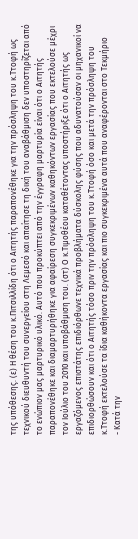της υπόθεσης. (ε) Η θέση του κ.Πιτσιλλίδη ότι ο Αιτητής παραπονέθηκε για την πρόσληψη του κ.Ττοφή ως τεχνικού διευθυντή του συνεργείου στη Λεμεσό και απαίτησε τη δική του αναβάθμιση δεν υποστηρίζεται από το ενώπιον μας μαρτυρικό υλικό. Αυτό που προκύπτει από την έγγραφη μαρτυρία είναι ότι ο Αιτητής παραπονέθηκε και διαμαρτυρήθηκε για αφαίρεση συγκεκριμένων καθηκόντων εργασίας που εκτελούσε μέχρι τον Ιούλιο του 2010 και υποβάθμιση του. (στ) Ο κ.Τιμοθέου καταθέτοντας υποστήριξε ότι ο Αιτητής ως εργαζόμενος επιστάτης επιδιόρθωνε τεχνικά προβλήματα δύσκολης φύσης που αδυνατούσαν οι μηχανικοί να επιδιορθώσουν και ότι ο Αιτητής τόσο πριν την πρόσληψη του κ.Ττοφή όσο και μετά την πρόσληψη του κ.Ττοφή εκτελούσε τα ίδια καθήκοντα εργασίας και πιο συγκεκριμένα αυτά που αναφέρονται στο Τεκμήριο
- Κατά την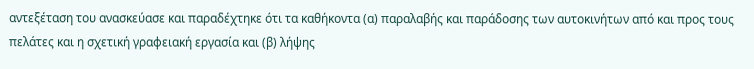αντεξέταση του ανασκεύασε και παραδέχτηκε ότι τα καθήκοντα (α) παραλαβής και παράδοσης των αυτοκινήτων από και προς τους πελάτες και η σχετική γραφειακή εργασία και (β) λήψης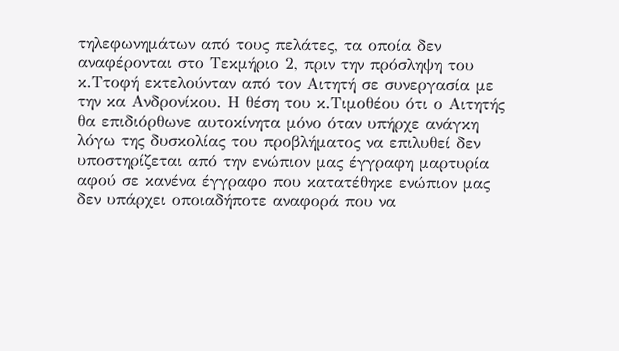τηλεφωνημάτων από τους πελάτες, τα οποία δεν αναφέρονται στο Τεκμήριο 2, πριν την πρόσληψη του κ.Ττοφή εκτελούνταν από τον Αιτητή σε συνεργασία με την κα Ανδρονίκου. Η θέση του κ.Τιμοθέου ότι ο Αιτητής θα επιδιόρθωνε αυτοκίνητα μόνο όταν υπήρχε ανάγκη λόγω της δυσκολίας του προβλήματος να επιλυθεί δεν υποστηρίζεται από την ενώπιον μας έγγραφη μαρτυρία αφού σε κανένα έγγραφο που κατατέθηκε ενώπιον μας δεν υπάρχει οποιαδήποτε αναφορά που να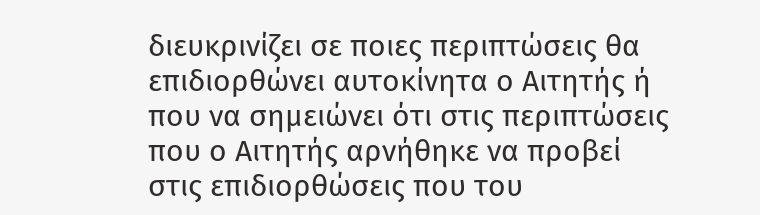διευκρινίζει σε ποιες περιπτώσεις θα επιδιορθώνει αυτοκίνητα ο Αιτητής ή που να σημειώνει ότι στις περιπτώσεις που ο Αιτητής αρνήθηκε να προβεί στις επιδιορθώσεις που του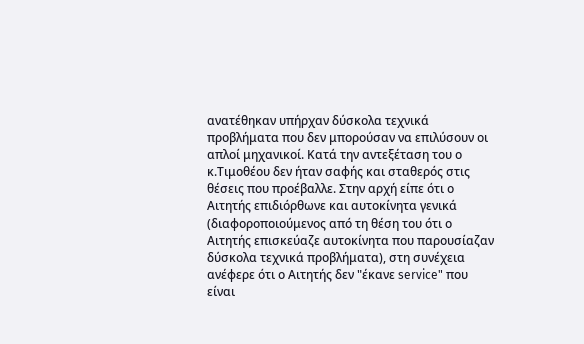ανατέθηκαν υπήρχαν δύσκολα τεχνικά προβλήματα που δεν μπορούσαν να επιλύσουν οι απλοί μηχανικοί. Κατά την αντεξέταση του ο κ.Τιμοθέου δεν ήταν σαφής και σταθερός στις θέσεις που προέβαλλε. Στην αρχή είπε ότι ο Αιτητής επιδιόρθωνε και αυτοκίνητα γενικά (διαφοροποιούμενος από τη θέση του ότι ο Αιτητής επισκεύαζε αυτοκίνητα που παρουσίαζαν δύσκολα τεχνικά προβλήματα), στη συνέχεια ανέφερε ότι ο Αιτητής δεν "έκανε service" που είναι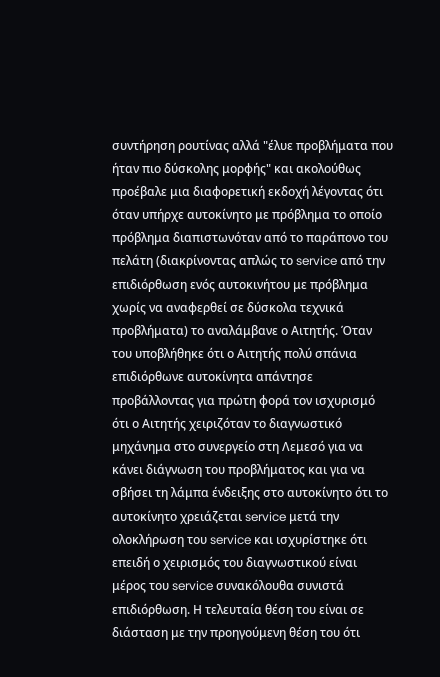συντήρηση ρουτίνας αλλά "έλυε προβλήματα που ήταν πιο δύσκολης μορφής" και ακολούθως προέβαλε μια διαφορετική εκδοχή λέγοντας ότι όταν υπήρχε αυτοκίνητο με πρόβλημα το οποίο πρόβλημα διαπιστωνόταν από το παράπονο του πελάτη (διακρίνοντας απλώς το service από την επιδιόρθωση ενός αυτοκινήτου με πρόβλημα χωρίς να αναφερθεί σε δύσκολα τεχνικά προβλήματα) το αναλάμβανε ο Αιτητής. Όταν του υποβλήθηκε ότι ο Αιτητής πολύ σπάνια επιδιόρθωνε αυτοκίνητα απάντησε προβάλλοντας για πρώτη φορά τον ισχυρισμό ότι ο Αιτητής χειριζόταν το διαγνωστικό μηχάνημα στο συνεργείο στη Λεμεσό για να κάνει διάγνωση του προβλήματος και για να σβήσει τη λάμπα ένδειξης στο αυτοκίνητο ότι το αυτοκίνητο χρειάζεται service μετά την ολοκλήρωση του service και ισχυρίστηκε ότι επειδή ο χειρισμός του διαγνωστικού είναι μέρος του service συνακόλουθα συνιστά επιδιόρθωση. Η τελευταία θέση του είναι σε διάσταση με την προηγούμενη θέση του ότι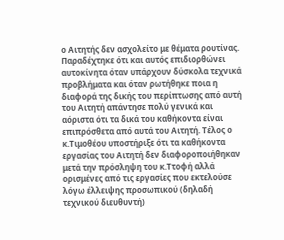ο Αιτητής δεν ασχολείτο με θέματα ρουτίνας. Παραδέχτηκε ότι και αυτός επιδιορθώνει αυτοκίνητα όταν υπάρχουν δύσκολα τεχνικά προβλήματα και όταν ρωτήθηκε ποια η διαφορά της δικής του περίπτωσης από αυτή του Αιτητή απάντησε πολύ γενικά και αόριστα ότι τα δικά του καθήκοντα είναι επιπρόσθετα από αυτά του Αιτητή. Τέλος ο κ.Τιμοθέου υποστήριξε ότι τα καθήκοντα εργασίας του Αιτητή δεν διαφοροποιήθηκαν μετά την πρόσληψη του κ.Ττοφή αλλά ορισμένες από τις εργασίες που εκτελούσε λόγω έλλειψης προσωπικού (δηλαδή τεχνικού διευθυντή)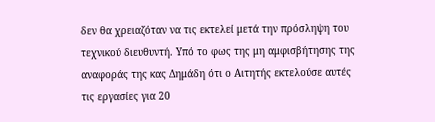δεν θα χρειαζόταν να τις εκτελεί μετά την πρόσληψη του τεχνικού διευθυντή. Υπό το φως της μη αμφισβήτησης της αναφοράς της κας Δημάδη ότι ο Αιτητής εκτελούσε αυτές τις εργασίες για 20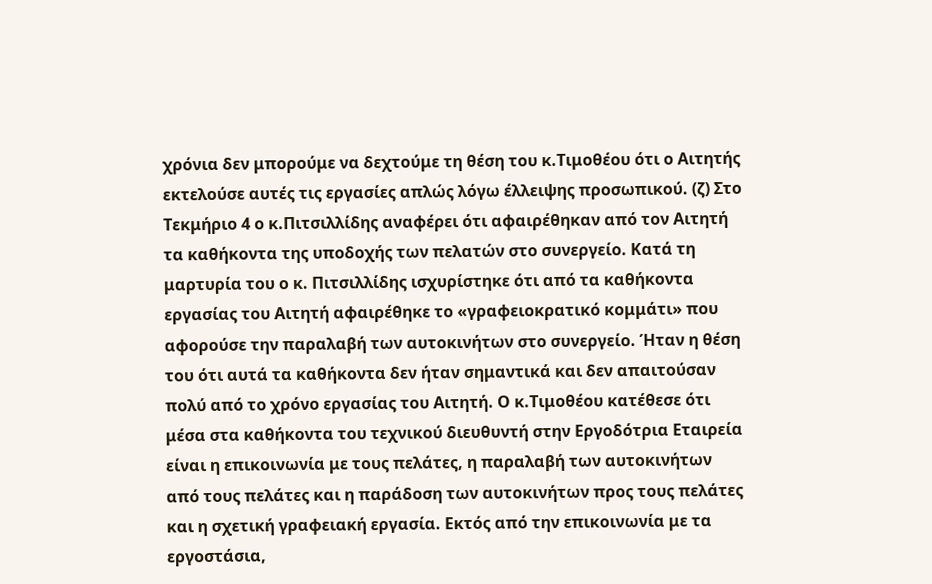χρόνια δεν μπορούμε να δεχτούμε τη θέση του κ.Τιμοθέου ότι ο Αιτητής εκτελούσε αυτές τις εργασίες απλώς λόγω έλλειψης προσωπικού. (ζ) Στο Τεκμήριο 4 ο κ.Πιτσιλλίδης αναφέρει ότι αφαιρέθηκαν από τον Αιτητή τα καθήκοντα της υποδοχής των πελατών στο συνεργείο. Κατά τη μαρτυρία του ο κ. Πιτσιλλίδης ισχυρίστηκε ότι από τα καθήκοντα εργασίας του Αιτητή αφαιρέθηκε το «γραφειοκρατικό κομμάτι» που αφορούσε την παραλαβή των αυτοκινήτων στο συνεργείο. Ήταν η θέση του ότι αυτά τα καθήκοντα δεν ήταν σημαντικά και δεν απαιτούσαν πολύ από το χρόνο εργασίας του Αιτητή. Ο κ.Τιμοθέου κατέθεσε ότι μέσα στα καθήκοντα του τεχνικού διευθυντή στην Εργοδότρια Εταιρεία είναι η επικοινωνία με τους πελάτες, η παραλαβή των αυτοκινήτων από τους πελάτες και η παράδοση των αυτοκινήτων προς τους πελάτες και η σχετική γραφειακή εργασία. Εκτός από την επικοινωνία με τα εργοστάσια,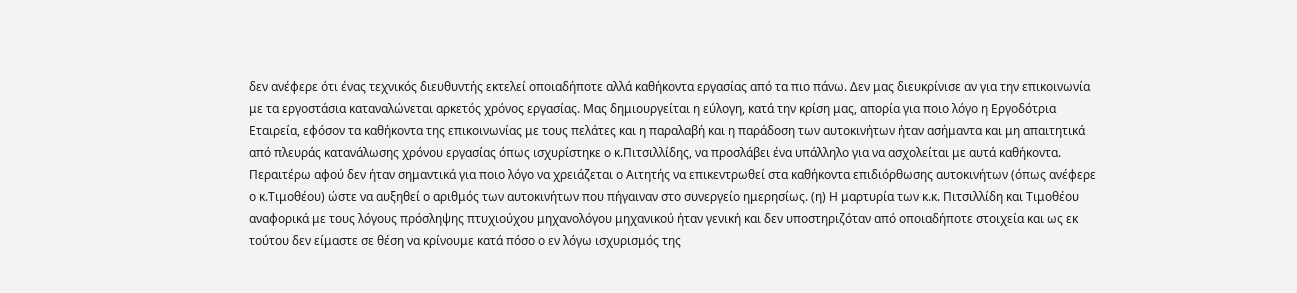δεν ανέφερε ότι ένας τεχνικός διευθυντής εκτελεί οποιαδήποτε αλλά καθήκοντα εργασίας από τα πιο πάνω. Δεν μας διευκρίνισε αν για την επικοινωνία με τα εργοστάσια καταναλώνεται αρκετός χρόνος εργασίας. Μας δημιουργείται η εύλογη, κατά την κρίση μας, απορία για ποιο λόγο η Εργοδότρια Εταιρεία, εφόσον τα καθήκοντα της επικοινωνίας με τους πελάτες και η παραλαβή και η παράδοση των αυτοκινήτων ήταν ασήμαντα και μη απαιτητικά από πλευράς κατανάλωσης χρόνου εργασίας όπως ισχυρίστηκε ο κ.Πιτσιλλίδης, να προσλάβει ένα υπάλληλο για να ασχολείται με αυτά καθήκοντα. Περαιτέρω αφού δεν ήταν σημαντικά για ποιο λόγο να χρειάζεται ο Αιτητής να επικεντρωθεί στα καθήκοντα επιδιόρθωσης αυτοκινήτων (όπως ανέφερε ο κ.Τιμοθέου) ώστε να αυξηθεί ο αριθμός των αυτοκινήτων που πήγαιναν στο συνεργείο ημερησίως. (η) Η μαρτυρία των κ.κ. Πιτσιλλίδη και Τιμοθέου αναφορικά με τους λόγους πρόσληψης πτυχιούχου μηχανολόγου μηχανικού ήταν γενική και δεν υποστηριζόταν από οποιαδήποτε στοιχεία και ως εκ τούτου δεν είμαστε σε θέση να κρίνουμε κατά πόσο ο εν λόγω ισχυρισμός της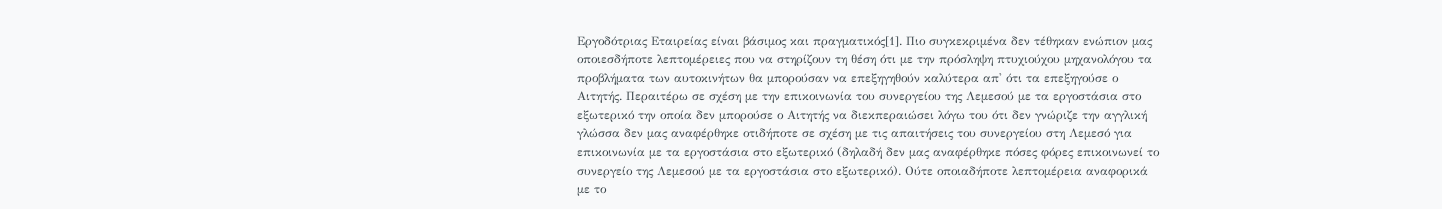Εργοδότριας Εταιρείας είναι βάσιμος και πραγματικός[1]. Πιο συγκεκριμένα δεν τέθηκαν ενώπιον μας οποιεσδήποτε λεπτομέρειες που να στηρίζουν τη θέση ότι με την πρόσληψη πτυχιούχου μηχανολόγου τα προβλήματα των αυτοκινήτων θα μπορούσαν να επεξηγηθούν καλύτερα απ' ότι τα επεξηγούσε ο Αιτητής. Περαιτέρω σε σχέση με την επικοινωνία του συνεργείου της Λεμεσού με τα εργοστάσια στο εξωτερικό την οποία δεν μπορούσε ο Αιτητής να διεκπεραιώσει λόγω του ότι δεν γνώριζε την αγγλική γλώσσα δεν μας αναφέρθηκε οτιδήποτε σε σχέση με τις απαιτήσεις του συνεργείου στη Λεμεσό για επικοινωνία με τα εργοστάσια στο εξωτερικό (δηλαδή δεν μας αναφέρθηκε πόσες φόρες επικοινωνεί το συνεργείο της Λεμεσού με τα εργοστάσια στο εξωτερικό). Ούτε οποιαδήποτε λεπτομέρεια αναφορικά με το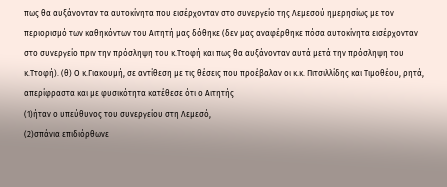πως θα αυξάνονταν τα αυτοκίνητα που εισέρχονταν στο συνεργείο της Λεμεσού ημερησίως με τον περιορισμό των καθηκόντων του Αιτητή μας δόθηκε (δεν μας αναφέρθηκε πόσα αυτοκίνητα εισέρχονταν στο συνεργείο πριν την πρόσληψη του κ.Ττοφή και πως θα αυξάνονταν αυτά μετά την πρόσληψη του κ.Ττοφή). (θ) Ο κ.Γιακουμή, σε αντίθεση με τις θέσεις που προέβαλαν οι κ.κ. Πιτσιλλίδης και Τιμοθέου, ρητά, απερίφραστα και με φυσικότητα κατέθεσε ότι ο Αιτητής
(1)ήταν ο υπεύθυνος του συνεργείου στη Λεμεσό,
(2)σπάνια επιδιόρθωνε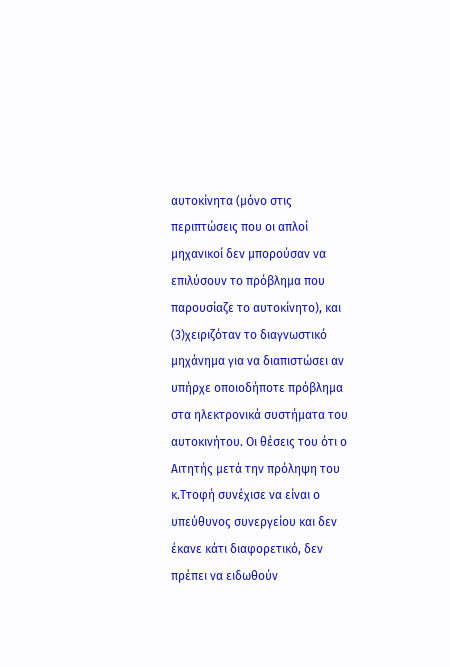αυτοκίνητα (μόνο στις περιπτώσεις που οι απλοί μηχανικοί δεν μπορούσαν να επιλύσουν το πρόβλημα που παρουσίαζε το αυτοκίνητο), και
(3)χειριζόταν το διαγνωστικό μηχάνημα για να διαπιστώσει αν υπήρχε οποιοδήποτε πρόβλημα στα ηλεκτρονικά συστήματα του αυτοκινήτου. Οι θέσεις του ότι ο Αιτητής μετά την πρόληψη του κ.Ττοφή συνέχισε να είναι ο υπεύθυνος συνεργείου και δεν έκανε κάτι διαφορετικό, δεν πρέπει να ειδωθούν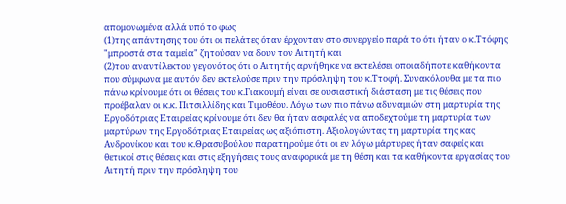απομονωμένα αλλά υπό το φως
(1)της απάντησης του ότι οι πελάτες όταν έρχονταν στο συνεργείο παρά το ότι ήταν ο κ.Ττόφης "μπροστά στα ταμεία" ζητούσαν να δουν τον Αιτητή και
(2)του αναντίλεκτου γεγονότος ότι ο Αιτητής αρνήθηκε να εκτελέσει οποιαδήποτε καθήκοντα που σύμφωνα με αυτόν δεν εκτελούσε πριν την πρόσληψη του κ.Ττοφή. Συνακόλουθα με τα πιο πάνω κρίνουμε ότι οι θέσεις του κ.Γιακουμή είναι σε ουσιαστική διάσταση με τις θέσεις που προέβαλαν οι κ.κ. Πιτσιλλίδης και Τιμοθέου. Λόγω των πιο πάνω αδυναμιών στη μαρτυρία της Εργοδότριας Εταιρείας κρίνουμε ότι δεν θα ήταν ασφαλές να αποδεχτούμε τη μαρτυρία των μαρτύρων της Εργοδότριας Εταιρείας ως αξιόπιστη. Αξιολογώντας τη μαρτυρία της κας Ανδρονίκου και του κ.Θρασυβούλου παρατηρούμε ότι οι εν λόγω μάρτυρες ήταν σαφείς και θετικοί στις θέσεις και στις εξηγήσεις τους αναφορικά με τη θέση και τα καθήκοντα εργασίας του Αιτητή πριν την πρόσληψη του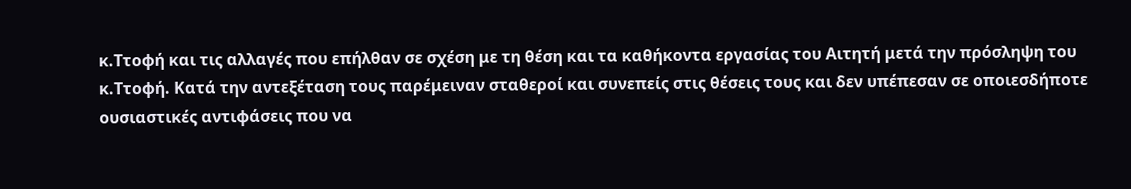κ.Ττοφή και τις αλλαγές που επήλθαν σε σχέση με τη θέση και τα καθήκοντα εργασίας του Αιτητή μετά την πρόσληψη του κ.Ττοφή. Κατά την αντεξέταση τους παρέμειναν σταθεροί και συνεπείς στις θέσεις τους και δεν υπέπεσαν σε οποιεσδήποτε ουσιαστικές αντιφάσεις που να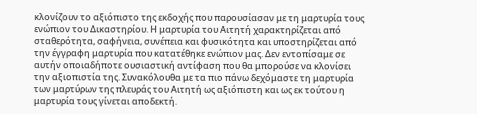κλονίζουν το αξιόπιστο της εκδοχής που παρουσίασαν με τη μαρτυρία τους ενώπιον του Δικαστηρίου. Η μαρτυρία του Αιτητή χαρακτηρίζεται από σταθερότητα, σαφήνεια, συνέπεια και φυσικότητα και υποστηρίζεται από την έγγραφη μαρτυρία που κατατέθηκε ενώπιον μας. Δεν εντοπίσαμε σε αυτήν οποιαδήποτε ουσιαστική αντίφαση που θα μπορούσε να κλονίσει την αξιοπιστία της. Συνακόλουθα με τα πιο πάνω δεχόμαστε τη μαρτυρία των μαρτύρων της πλευράς του Αιτητή ως αξιόπιστη και ως εκ τούτου η μαρτυρία τους γίνεται αποδεκτή.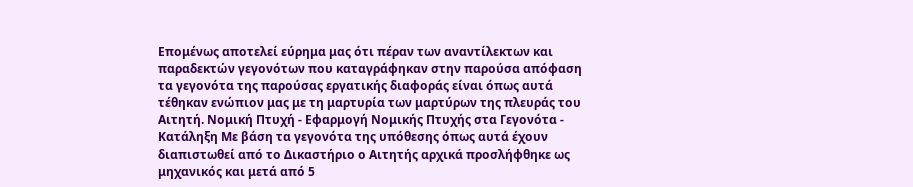Επομένως αποτελεί εύρημα μας ότι πέραν των αναντίλεκτων και παραδεκτών γεγονότων που καταγράφηκαν στην παρούσα απόφαση τα γεγονότα της παρούσας εργατικής διαφοράς είναι όπως αυτά τέθηκαν ενώπιον μας με τη μαρτυρία των μαρτύρων της πλευράς του Αιτητή. Νομική Πτυχή - Εφαρμογή Νομικής Πτυχής στα Γεγονότα - Κατάληξη Με βάση τα γεγονότα της υπόθεσης όπως αυτά έχουν διαπιστωθεί από το Δικαστήριο ο Αιτητής αρχικά προσλήφθηκε ως μηχανικός και μετά από 5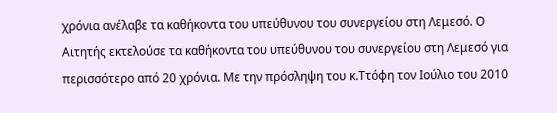χρόνια ανέλαβε τα καθήκοντα του υπεύθυνου του συνεργείου στη Λεμεσό. Ο Αιτητής εκτελούσε τα καθήκοντα του υπεύθυνου του συνεργείου στη Λεμεσό για περισσότερο από 20 χρόνια. Με την πρόσληψη του κ.Ττόφη τον Ιούλιο του 2010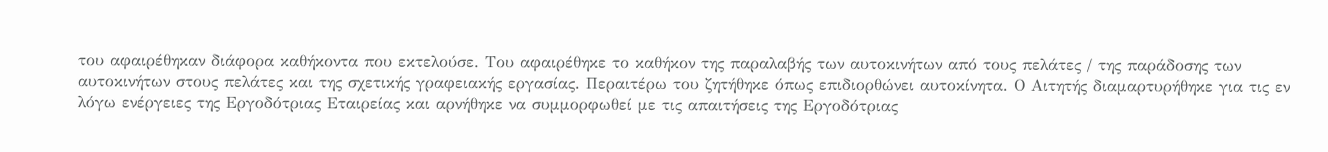του αφαιρέθηκαν διάφορα καθήκοντα που εκτελούσε. Του αφαιρέθηκε το καθήκον της παραλαβής των αυτοκινήτων από τους πελάτες / της παράδοσης των αυτοκινήτων στους πελάτες και της σχετικής γραφειακής εργασίας. Περαιτέρω του ζητήθηκε όπως επιδιορθώνει αυτοκίνητα. Ο Αιτητής διαμαρτυρήθηκε για τις εν λόγω ενέργειες της Εργοδότριας Εταιρείας και αρνήθηκε να συμμορφωθεί με τις απαιτήσεις της Εργοδότριας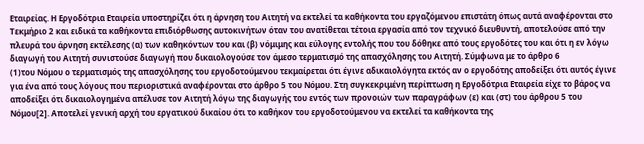Εταιρείας. Η Εργοδότρια Εταιρεία υποστηρίζει ότι η άρνηση του Αιτητή να εκτελεί τα καθήκοντα του εργαζόμενου επιστάτη όπως αυτά αναφέρονται στο Τεκμήριο 2 και ειδικά τα καθήκοντα επιδιόρθωσης αυτοκινήτων όταν του ανατίθεται τέτοια εργασία από τον τεχνικό διευθυντή, αποτελούσε από την πλευρά του άρνηση εκτέλεσης (α) των καθηκόντων του και (β) νόμιμης και εύλογης εντολής που του δόθηκε από τους εργοδότες του και ότι η εν λόγω διαγωγή του Αιτητή συνιστούσε διαγωγή που δικαιολογούσε τον άμεσο τερματισμό της απασχόλησης του Αιτητή. Σύμφωνα με το άρθρο 6
(1)του Νόμου ο τερματισμός της απασχόλησης του εργοδοτούμενου τεκμαίρεται ότι έγινε αδικαιολόγητα εκτός αν ο εργοδότης αποδείξει ότι αυτός έγινε για ένα από τους λόγους που περιοριστικά αναφέρονται στο άρθρο 5 του Νόμου. Στη συγκεκριμένη περίπτωση η Εργοδότρια Εταιρεία είχε το βάρος να αποδείξει ότι δικαιολογημένα απέλυσε τον Αιτητή λόγω της διαγωγής του εντός των προνοιών των παραγράφων (ε) και (στ) του άρθρου 5 του Νόμου[2]. Αποτελεί γενική αρχή του εργατικού δικαίου ότι το καθήκον του εργοδοτούμενου να εκτελεί τα καθήκοντα της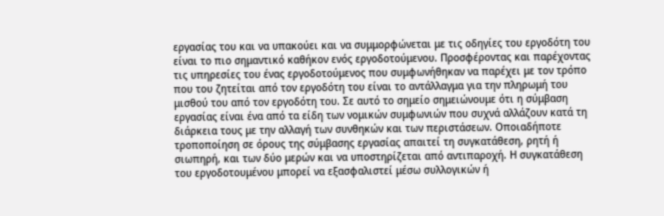εργασίας του και να υπακούει και να συμμορφώνεται με τις οδηγίες του εργοδότη του είναι το πιο σημαντικό καθήκον ενός εργοδοτούμενου. Προσφέροντας και παρέχοντας τις υπηρεσίες του ένας εργοδοτούμενος που συμφωνήθηκαν να παρέχει με τον τρόπο που του ζητείται από τον εργοδότη του είναι το αντάλλαγμα για την πληρωμή του μισθού του από τον εργοδότη του. Σε αυτό το σημείο σημειώνουμε ότι η σύμβαση εργασίας είναι ένα από τα είδη των νομικών συμφωνιών που συχνά αλλάζουν κατά τη διάρκεια τους με την αλλαγή των συνθηκών και των περιστάσεων. Οποιαδήποτε τροποποίηση σε όρους της σύμβασης εργασίας απαιτεί τη συγκατάθεση, ρητή ή σιωπηρή, και των δύο μερών και να υποστηρίζεται από αντιπαροχή. Η συγκατάθεση του εργοδοτουμένου μπορεί να εξασφαλιστεί μέσω συλλογικών ή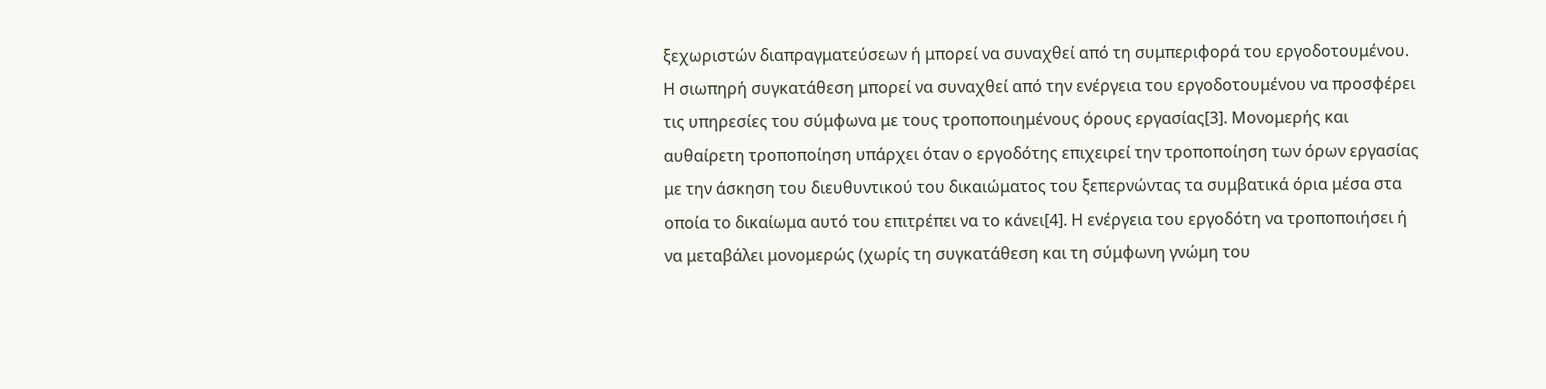ξεχωριστών διαπραγματεύσεων ή μπορεί να συναχθεί από τη συμπεριφορά του εργοδοτουμένου. Η σιωπηρή συγκατάθεση μπορεί να συναχθεί από την ενέργεια του εργοδοτουμένου να προσφέρει τις υπηρεσίες του σύμφωνα με τους τροποποιημένους όρους εργασίας[3]. Μονομερής και αυθαίρετη τροποποίηση υπάρχει όταν ο εργοδότης επιχειρεί την τροποποίηση των όρων εργασίας με την άσκηση του διευθυντικού του δικαιώματος του ξεπερνώντας τα συμβατικά όρια μέσα στα οποία το δικαίωμα αυτό του επιτρέπει να το κάνει[4]. Η ενέργεια του εργοδότη να τροποποιήσει ή να μεταβάλει μονομερώς (χωρίς τη συγκατάθεση και τη σύμφωνη γνώμη του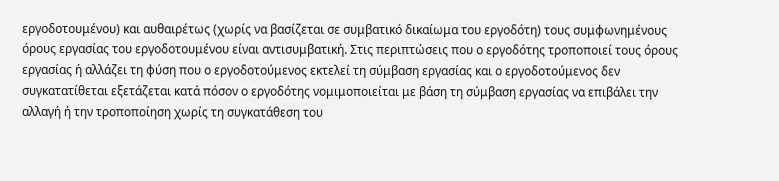εργοδοτουμένου) και αυθαιρέτως (χωρίς να βασίζεται σε συμβατικό δικαίωμα του εργοδότη) τους συμφωνημένους όρους εργασίας του εργοδοτουμένου είναι αντισυμβατική. Στις περιπτώσεις που ο εργοδότης τροποποιεί τους όρους εργασίας ή αλλάζει τη φύση που ο εργοδοτούμενος εκτελεί τη σύμβαση εργασίας και ο εργοδοτούμενος δεν συγκατατίθεται εξετάζεται κατά πόσον ο εργοδότης νομιμοποιείται με βάση τη σύμβαση εργασίας να επιβάλει την αλλαγή ή την τροποποίηση χωρίς τη συγκατάθεση του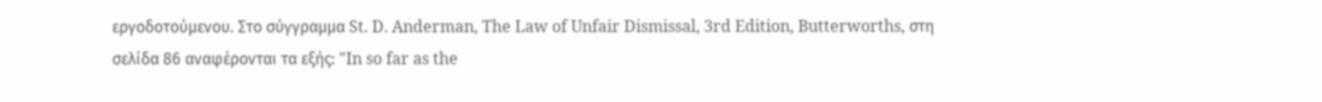εργοδοτούμενου. Στο σύγγραμμα St. D. Anderman, The Law of Unfair Dismissal, 3rd Edition, Butterworths, στη σελίδα 86 αναφέρονται τα εξής: "In so far as the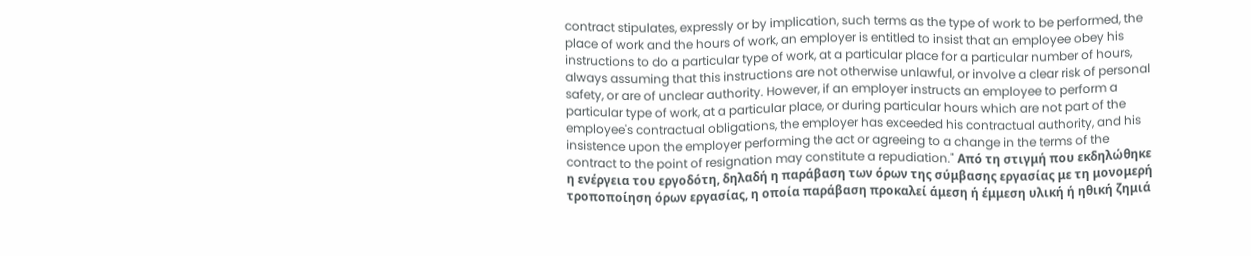contract stipulates, expressly or by implication, such terms as the type of work to be performed, the place of work and the hours of work, an employer is entitled to insist that an employee obey his instructions to do a particular type of work, at a particular place for a particular number of hours, always assuming that this instructions are not otherwise unlawful, or involve a clear risk of personal safety, or are of unclear authority. However, if an employer instructs an employee to perform a particular type of work, at a particular place, or during particular hours which are not part of the employee's contractual obligations, the employer has exceeded his contractual authority, and his insistence upon the employer performing the act or agreeing to a change in the terms of the contract to the point of resignation may constitute a repudiation." Από τη στιγμή που εκδηλώθηκε η ενέργεια του εργοδότη, δηλαδή η παράβαση των όρων της σύμβασης εργασίας με τη μονομερή τροποποίηση όρων εργασίας, η οποία παράβαση προκαλεί άμεση ή έμμεση υλική ή ηθική ζημιά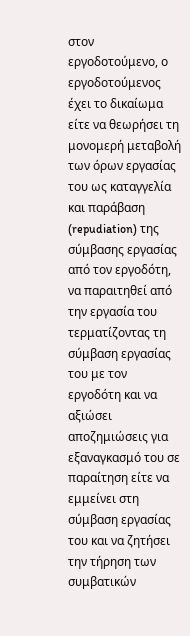στον εργοδοτούμενο, ο εργοδοτούμενος έχει το δικαίωμα είτε να θεωρήσει τη μονομερή μεταβολή των όρων εργασίας του ως καταγγελία και παράβαση (repudiation) της σύμβασης εργασίας από τον εργοδότη, να παραιτηθεί από την εργασία του τερματίζοντας τη σύμβαση εργασίας του με τον εργοδότη και να αξιώσει αποζημιώσεις για εξαναγκασμό του σε παραίτηση είτε να εμμείνει στη σύμβαση εργασίας του και να ζητήσει την τήρηση των συμβατικών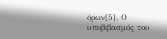όρων[5]. Ο υποβιβασμός του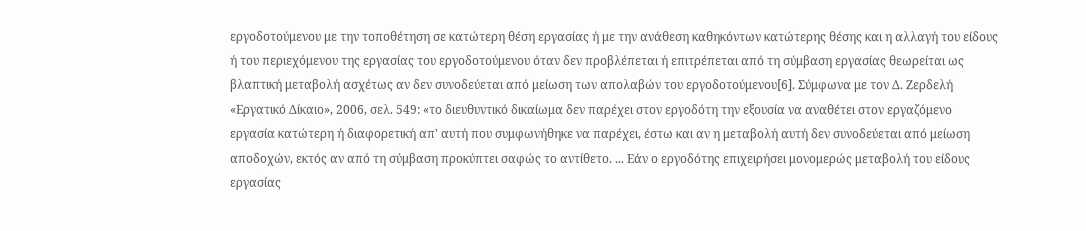εργοδοτούμενου με την τοποθέτηση σε κατώτερη θέση εργασίας ή με την ανάθεση καθηκόντων κατώτερης θέσης και η αλλαγή του είδους ή του περιεχόμενου της εργασίας του εργοδοτούμενου όταν δεν προβλέπεται ή επιτρέπεται από τη σύμβαση εργασίας θεωρείται ως βλαπτική μεταβολή ασχέτως αν δεν συνοδεύεται από μείωση των απολαβών του εργοδοτούμενου[6]. Σύμφωνα με τον Δ. Ζερδελή «Εργατικό Δίκαιο», 2006, σελ. 549: «το διευθυντικό δικαίωμα δεν παρέχει στον εργοδότη την εξουσία να αναθέτει στον εργαζόμενο εργασία κατώτερη ή διαφορετική απ' αυτή που συμφωνήθηκε να παρέχει, έστω και αν η μεταβολή αυτή δεν συνοδεύεται από μείωση αποδοχών, εκτός αν από τη σύμβαση προκύπτει σαφώς το αντίθετο. ... Εάν ο εργοδότης επιχειρήσει μονομερώς μεταβολή του είδους εργασίας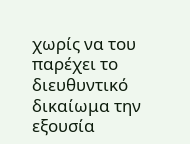χωρίς να του παρέχει το διευθυντικό δικαίωμα την εξουσία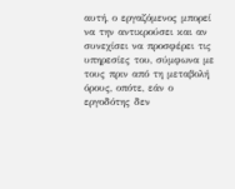αυτή, ο εργαζόμενος μπορεί να την αντικρούσει και αν συνεχίσει να προσφέρει τις υπηρεσίες του, σύμφωνα με τους πριν από τη μεταβολή όρους, οπότε, εάν ο εργοδότης δεν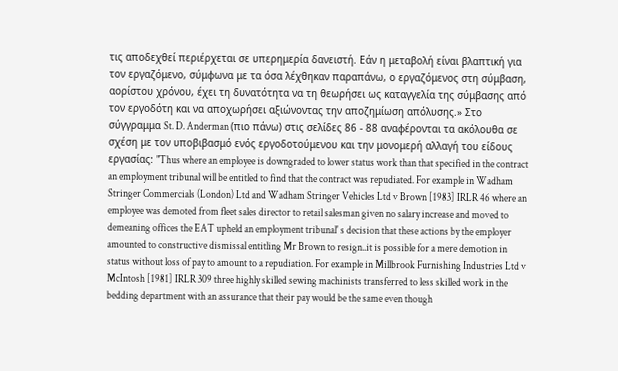τις αποδεχθεί περιέρχεται σε υπερημερία δανειστή. Εάν η μεταβολή είναι βλαπτική για τον εργαζόμενο, σύμφωνα με τα όσα λέχθηκαν παραπάνω, ο εργαζόμενος στη σύμβαση, αορίστου χρόνου, έχει τη δυνατότητα να τη θεωρήσει ως καταγγελία της σύμβασης από τον εργοδότη και να αποχωρήσει αξιώνοντας την αποζημίωση απόλυσης.» Στο σύγγραμμα St. D. Anderman (πιο πάνω) στις σελίδες 86 - 88 αναφέρονται τα ακόλουθα σε σχέση με τον υποβιβασμό ενός εργοδοτούμενου και την μονομερή αλλαγή του είδους εργασίας: "Thus where an employee is downgraded to lower status work than that specified in the contract an employment tribunal will be entitled to find that the contract was repudiated. For example in Wadham Stringer Commercials (London) Ltd and Wadham Stringer Vehicles Ltd v Brown [1983] IRLR 46 where an employee was demoted from fleet sales director to retail salesman given no salary increase and moved to demeaning offices the EAT upheld an employment tribunal' s decision that these actions by the employer amounted to constructive dismissal entitling Mr Brown to resign..it is possible for a mere demotion in status without loss of pay to amount to a repudiation. For example in Millbrook Furnishing Industries Ltd v McIntosh [1981] IRLR 309 three highly skilled sewing machinists transferred to less skilled work in the bedding department with an assurance that their pay would be the same even though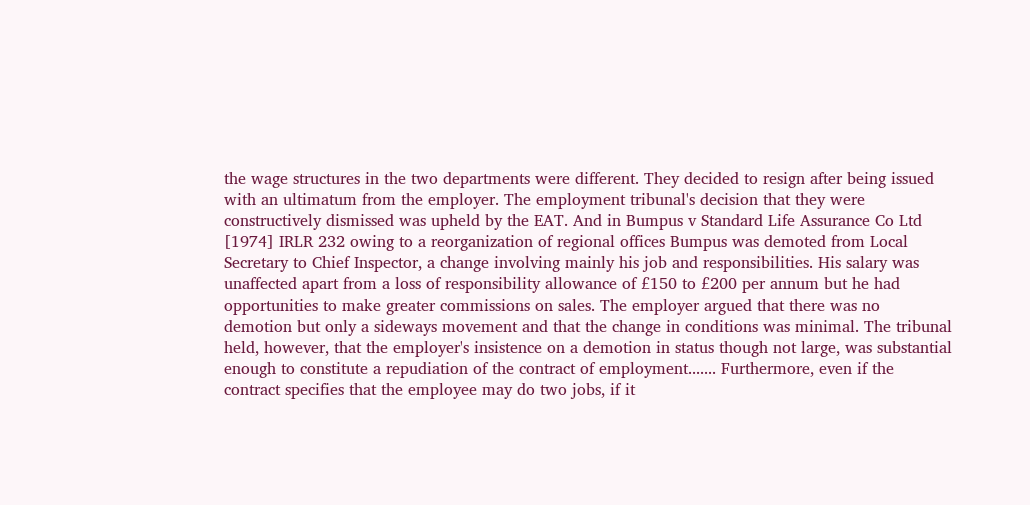the wage structures in the two departments were different. They decided to resign after being issued with an ultimatum from the employer. The employment tribunal's decision that they were constructively dismissed was upheld by the EAT. And in Bumpus v Standard Life Assurance Co Ltd [1974] IRLR 232 owing to a reorganization of regional offices Bumpus was demoted from Local Secretary to Chief Inspector, a change involving mainly his job and responsibilities. His salary was unaffected apart from a loss of responsibility allowance of £150 to £200 per annum but he had opportunities to make greater commissions on sales. The employer argued that there was no demotion but only a sideways movement and that the change in conditions was minimal. The tribunal held, however, that the employer's insistence on a demotion in status though not large, was substantial enough to constitute a repudiation of the contract of employment....... Furthermore, even if the contract specifies that the employee may do two jobs, if it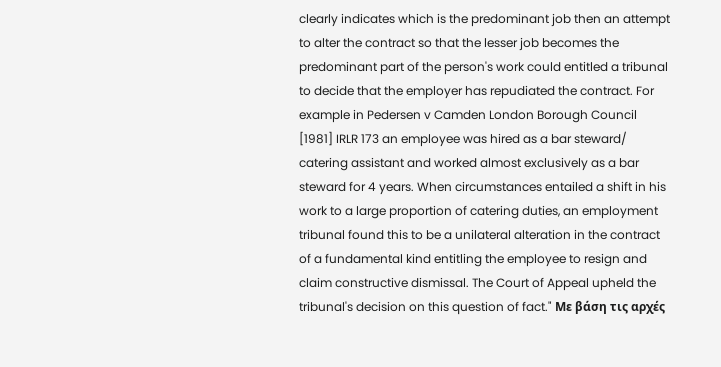clearly indicates which is the predominant job then an attempt to alter the contract so that the lesser job becomes the predominant part of the person's work could entitled a tribunal to decide that the employer has repudiated the contract. For example in Pedersen v Camden London Borough Council [1981] IRLR 173 an employee was hired as a bar steward/ catering assistant and worked almost exclusively as a bar steward for 4 years. When circumstances entailed a shift in his work to a large proportion of catering duties, an employment tribunal found this to be a unilateral alteration in the contract of a fundamental kind entitling the employee to resign and claim constructive dismissal. The Court of Appeal upheld the tribunal's decision on this question of fact." Με βάση τις αρχές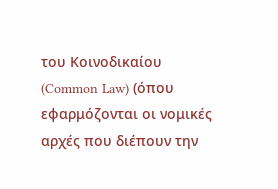του Κοινοδικαίου (Common Law) (όπου εφαρμόζονται οι νομικές αρχές που διέπουν την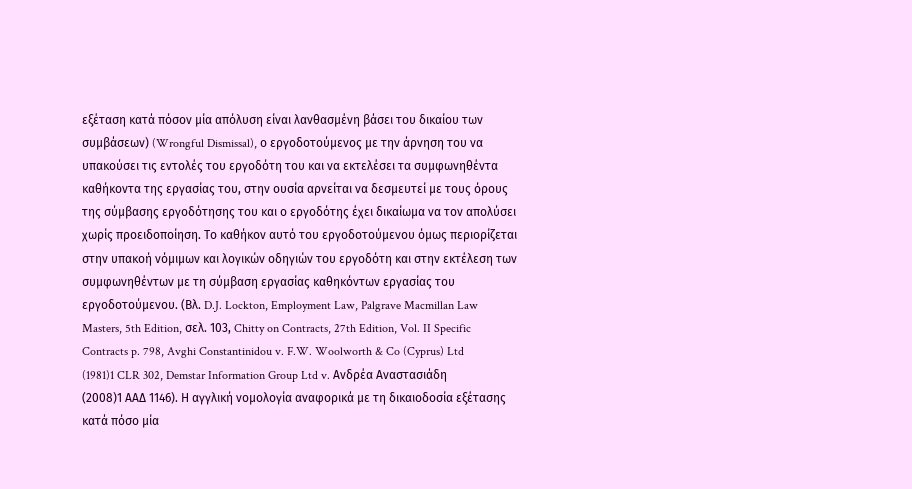εξέταση κατά πόσον μία απόλυση είναι λανθασμένη βάσει του δικαίου των συμβάσεων) (Wrongful Dismissal), ο εργοδοτούμενος με την άρνηση του να υπακούσει τις εντολές του εργοδότη του και να εκτελέσει τα συμφωνηθέντα καθήκοντα της εργασίας του, στην ουσία αρνείται να δεσμευτεί με τους όρους της σύμβασης εργοδότησης του και ο εργοδότης έχει δικαίωμα να τον απολύσει χωρίς προειδοποίηση. Το καθήκον αυτό του εργοδοτούμενου όμως περιορίζεται στην υπακοή νόμιμων και λογικών οδηγιών του εργοδότη και στην εκτέλεση των συμφωνηθέντων με τη σύμβαση εργασίας καθηκόντων εργασίας του εργοδοτούμενου. (Βλ. D.J. Lockton, Employment Law, Palgrave Macmillan Law Masters, 5th Edition, σελ. 103, Chitty on Contracts, 27th Edition, Vol. II Specific Contracts p. 798, Avghi Constantinidou v. F.W. Woolworth & Co (Cyprus) Ltd
(1981)1 CLR 302, Demstar Information Group Ltd v. Ανδρέα Αναστασιάδη
(2008)1 ΑΑΔ 1146). Η αγγλική νομολογία αναφορικά με τη δικαιοδοσία εξέτασης κατά πόσο μία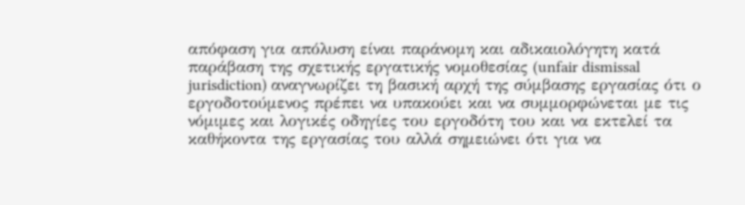απόφαση για απόλυση είναι παράνομη και αδικαιολόγητη κατά παράβαση της σχετικής εργατικής νομοθεσίας (unfair dismissal jurisdiction) αναγνωρίζει τη βασική αρχή της σύμβασης εργασίας ότι ο εργοδοτούμενος πρέπει να υπακούει και να συμμορφώνεται με τις νόμιμες και λογικές οδηγίες του εργοδότη του και να εκτελεί τα καθήκοντα της εργασίας του αλλά σημειώνει ότι για να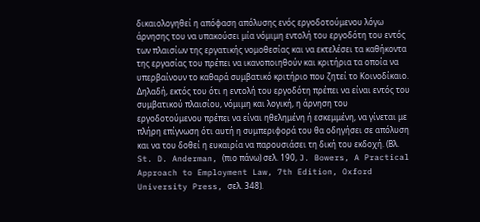δικαιολογηθεί η απόφαση απόλυσης ενός εργοδοτούμενου λόγω άρνησης του να υπακούσει μία νόμιμη εντολή του εργοδότη του εντός των πλαισίων της εργατικής νομοθεσίας και να εκτελέσει τα καθήκοντα της εργασίας του πρέπει να ικανοποιηθούν και κριτήρια τα οποία να υπερβαίνουν το καθαρά συμβατικό κριτήριο που ζητεί το Κοινοδίκαιο. Δηλαδή, εκτός του ότι η εντολή του εργοδότη πρέπει να είναι εντός του συμβατικού πλαισίου, νόμιμη και λογική, η άρνηση του εργοδοτούμενου πρέπει να είναι ηθελημένη ή εσκεμμένη, να γίνεται με πλήρη επίγνωση ότι αυτή η συμπεριφορά του θα οδηγήσει σε απόλυση και να του δοθεί η ευκαιρία να παρουσιάσει τη δική του εκδοχή. (Βλ. St. D. Anderman, (πιο πάνω) σελ. 190, J. Bowers, A Practical Approach to Employment Law, 7th Edition, Oxford University Press, σελ. 348).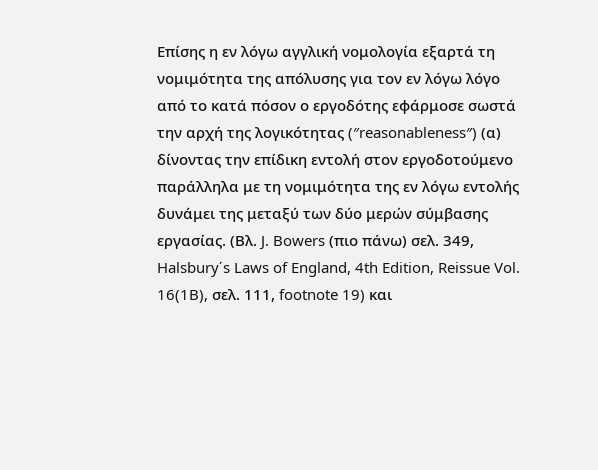Επίσης η εν λόγω αγγλική νομολογία εξαρτά τη νομιμότητα της απόλυσης για τον εν λόγω λόγο από το κατά πόσον ο εργοδότης εφάρμοσε σωστά την αρχή της λογικότητας (″reasonableness″) (α) δίνοντας την επίδικη εντολή στον εργοδοτούμενο παράλληλα με τη νομιμότητα της εν λόγω εντολής δυνάμει της μεταξύ των δύο μερών σύμβασης εργασίας. (Βλ. J. Bowers (πιο πάνω) σελ. 349, Halsbury΄s Laws of England, 4th Edition, Reissue Vol. 16(1B), σελ. 111, footnote 19) και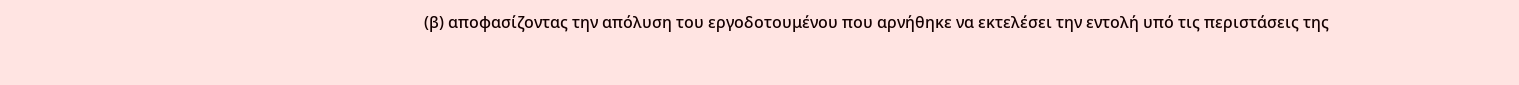(β) αποφασίζοντας την απόλυση του εργοδοτουμένου που αρνήθηκε να εκτελέσει την εντολή υπό τις περιστάσεις της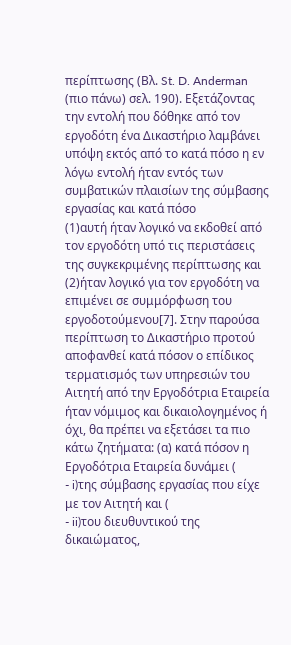περίπτωσης (Βλ. St. D. Anderman (πιο πάνω) σελ. 190). Εξετάζοντας την εντολή που δόθηκε από τον εργοδότη ένα Δικαστήριο λαμβάνει υπόψη εκτός από το κατά πόσο η εν λόγω εντολή ήταν εντός των συμβατικών πλαισίων της σύμβασης εργασίας και κατά πόσο
(1)αυτή ήταν λογικό να εκδοθεί από τον εργοδότη υπό τις περιστάσεις της συγκεκριμένης περίπτωσης και
(2)ήταν λογικό για τον εργοδότη να επιμένει σε συμμόρφωση του εργοδοτούμενου[7]. Στην παρούσα περίπτωση το Δικαστήριο προτού αποφανθεί κατά πόσον ο επίδικος τερματισμός των υπηρεσιών του Αιτητή από την Εργοδότρια Εταιρεία ήταν νόμιμος και δικαιολογημένος ή όχι, θα πρέπει να εξετάσει τα πιο κάτω ζητήματα: (α) κατά πόσον η Εργοδότρια Εταιρεία δυνάμει (
- i)της σύμβασης εργασίας που είχε με τον Αιτητή και (
- ii)του διευθυντικού της δικαιώματος,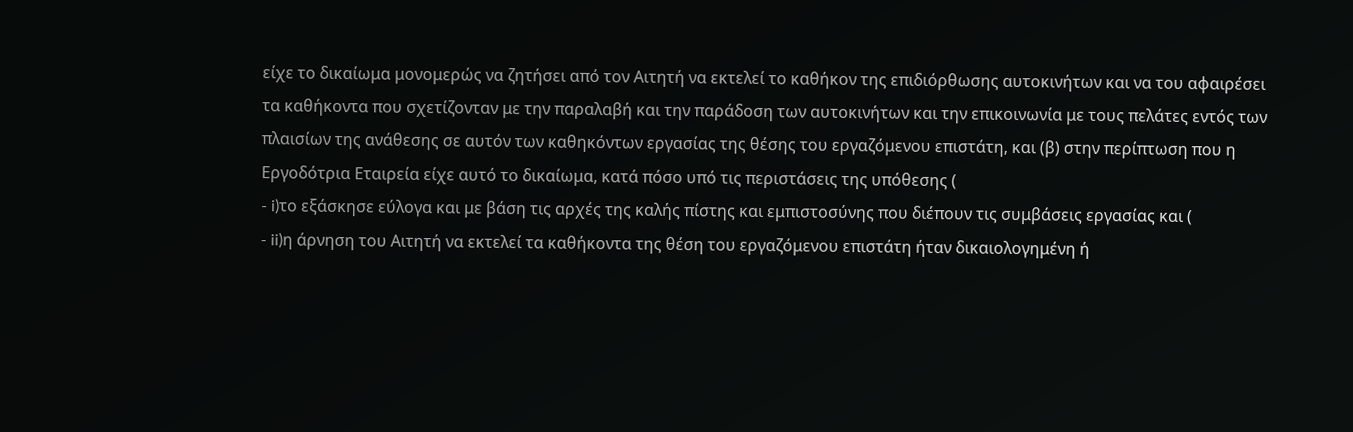είχε το δικαίωμα μονομερώς να ζητήσει από τον Αιτητή να εκτελεί το καθήκον της επιδιόρθωσης αυτοκινήτων και να του αφαιρέσει τα καθήκοντα που σχετίζονταν με την παραλαβή και την παράδοση των αυτοκινήτων και την επικοινωνία με τους πελάτες εντός των πλαισίων της ανάθεσης σε αυτόν των καθηκόντων εργασίας της θέσης του εργαζόμενου επιστάτη, και (β) στην περίπτωση που η Εργοδότρια Εταιρεία είχε αυτό το δικαίωμα, κατά πόσο υπό τις περιστάσεις της υπόθεσης (
- i)το εξάσκησε εύλογα και με βάση τις αρχές της καλής πίστης και εμπιστοσύνης που διέπουν τις συμβάσεις εργασίας και (
- ii)η άρνηση του Αιτητή να εκτελεί τα καθήκοντα της θέση του εργαζόμενου επιστάτη ήταν δικαιολογημένη ή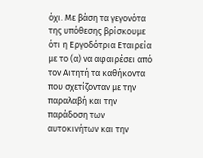όχι. Με βάση τα γεγονότα της υπόθεσης βρίσκουμε ότι η Εργοδότρια Εταιρεία με το (α) να αφαιρέσει από τον Αιτητή τα καθήκοντα που σχετίζονταν με την παραλαβή και την παράδοση των αυτοκινήτων και την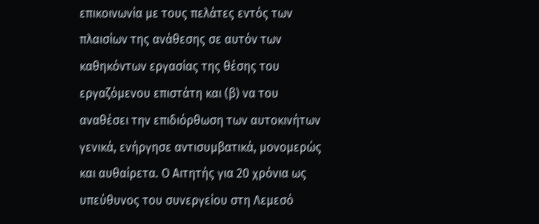επικοινωνία με τους πελάτες εντός των πλαισίων της ανάθεσης σε αυτόν των καθηκόντων εργασίας της θέσης του εργαζόμενου επιστάτη και (β) να του αναθέσει την επιδιόρθωση των αυτοκινήτων γενικά, ενήργησε αντισυμβατικά, μονομερώς και αυθαίρετα. Ο Αιτητής για 20 χρόνια ως υπεύθυνος του συνεργείου στη Λεμεσό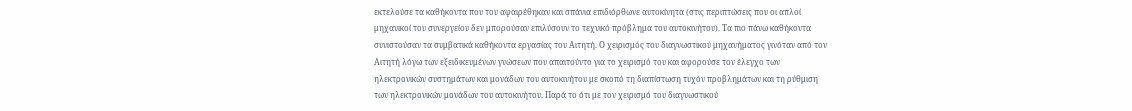εκτελούσε τα καθήκοντα που του αφαιρέθηκαν και σπάνια επιδιόρθωνε αυτοκίνητα (στις περιπτώσεις που οι απλοί μηχανικοί του συνεργείου δεν μπορούσαν επιλύσουν το τεχνικό πρόβλημα του αυτοκινήτου). Τα πιο πάνω καθήκοντα συνιστούσαν τα συμβατικά καθήκοντα εργασίας του Αιτητή. Ο χειρισμός του διαγνωστικού μηχανήματος γινόταν από τον Αιτητή λόγω των εξειδικευμένων γνώσεων που απαιτούντο για το χειρισμό του και αφορούσε τον έλεγχο των ηλεκτρονικών συστημάτων και μονάδων του αυτοκινήτου με σκοπό τη διαπίστωση τυχόν προβλημάτων και τη ρύθμιση των ηλεκτρονικών μονάδων του αυτοκινήτου. Παρά το ότι με τον χειρισμό του διαγνωστικού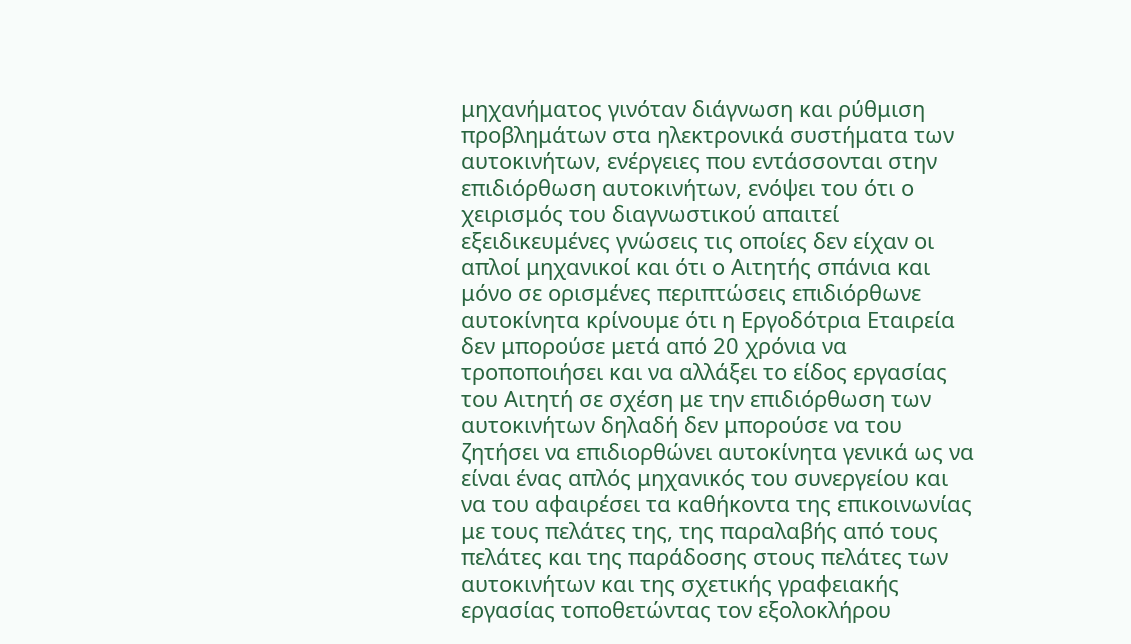μηχανήματος γινόταν διάγνωση και ρύθμιση προβλημάτων στα ηλεκτρονικά συστήματα των αυτοκινήτων, ενέργειες που εντάσσονται στην επιδιόρθωση αυτοκινήτων, ενόψει του ότι ο χειρισμός του διαγνωστικού απαιτεί εξειδικευμένες γνώσεις τις οποίες δεν είχαν οι απλοί μηχανικοί και ότι ο Αιτητής σπάνια και μόνο σε ορισμένες περιπτώσεις επιδιόρθωνε αυτοκίνητα κρίνουμε ότι η Εργοδότρια Εταιρεία δεν μπορούσε μετά από 20 χρόνια να τροποποιήσει και να αλλάξει το είδος εργασίας του Αιτητή σε σχέση με την επιδιόρθωση των αυτοκινήτων δηλαδή δεν μπορούσε να του ζητήσει να επιδιορθώνει αυτοκίνητα γενικά ως να είναι ένας απλός μηχανικός του συνεργείου και να του αφαιρέσει τα καθήκοντα της επικοινωνίας με τους πελάτες της, της παραλαβής από τους πελάτες και της παράδοσης στους πελάτες των αυτοκινήτων και της σχετικής γραφειακής εργασίας τοποθετώντας τον εξολοκλήρου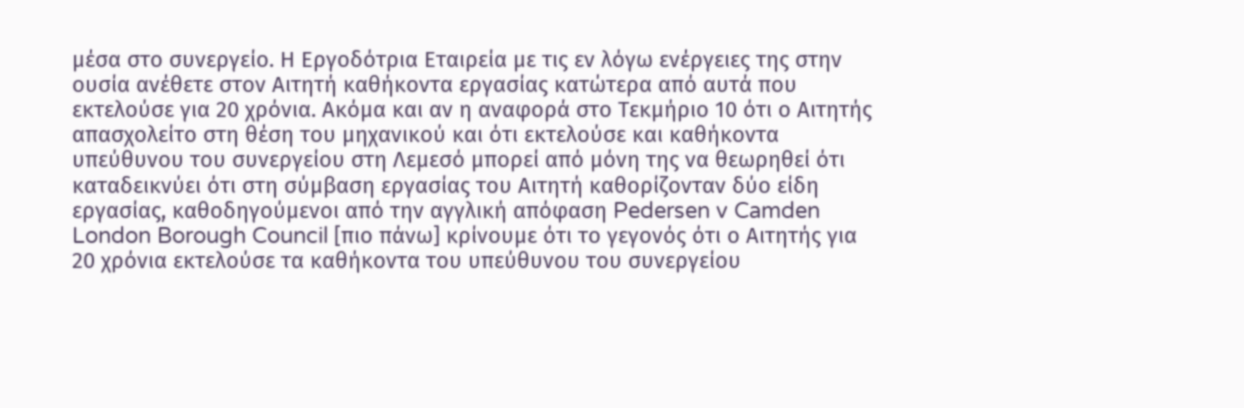μέσα στο συνεργείο. Η Εργοδότρια Εταιρεία με τις εν λόγω ενέργειες της στην ουσία ανέθετε στον Αιτητή καθήκοντα εργασίας κατώτερα από αυτά που εκτελούσε για 20 χρόνια. Ακόμα και αν η αναφορά στο Τεκμήριο 10 ότι ο Αιτητής απασχολείτο στη θέση του μηχανικού και ότι εκτελούσε και καθήκοντα υπεύθυνου του συνεργείου στη Λεμεσό μπορεί από μόνη της να θεωρηθεί ότι καταδεικνύει ότι στη σύμβαση εργασίας του Αιτητή καθορίζονταν δύο είδη εργασίας, καθοδηγούμενοι από την αγγλική απόφαση Pedersen v Camden London Borough Council [πιο πάνω] κρίνουμε ότι το γεγονός ότι ο Αιτητής για 20 χρόνια εκτελούσε τα καθήκοντα του υπεύθυνου του συνεργείου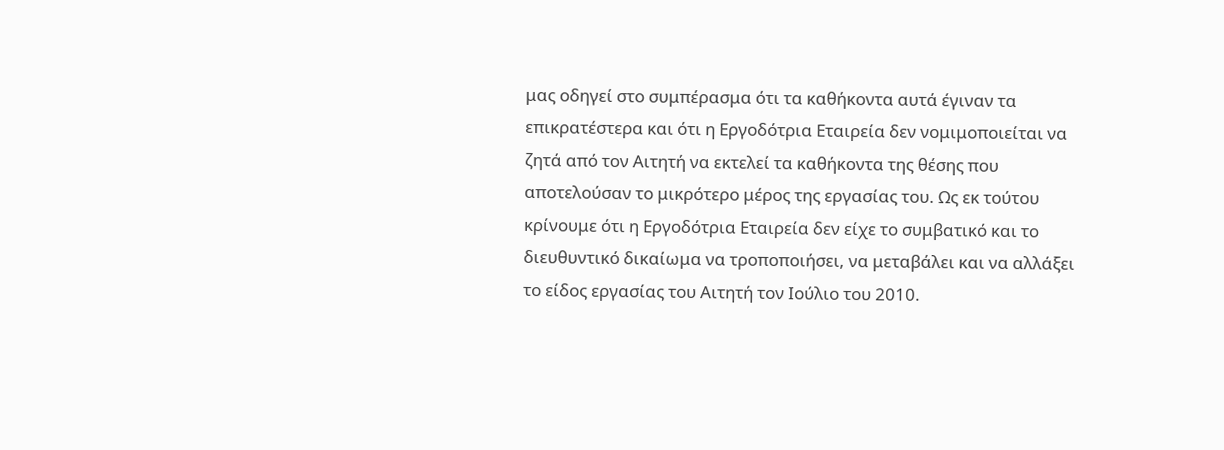μας οδηγεί στο συμπέρασμα ότι τα καθήκοντα αυτά έγιναν τα επικρατέστερα και ότι η Εργοδότρια Εταιρεία δεν νομιμοποιείται να ζητά από τον Αιτητή να εκτελεί τα καθήκοντα της θέσης που αποτελούσαν το μικρότερο μέρος της εργασίας του. Ως εκ τούτου κρίνουμε ότι η Εργοδότρια Εταιρεία δεν είχε το συμβατικό και το διευθυντικό δικαίωμα να τροποποιήσει, να μεταβάλει και να αλλάξει το είδος εργασίας του Αιτητή τον Ιούλιο του 2010.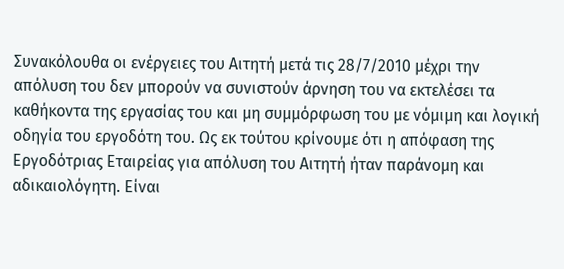Συνακόλουθα οι ενέργειες του Αιτητή μετά τις 28/7/2010 μέχρι την απόλυση του δεν μπορούν να συνιστούν άρνηση του να εκτελέσει τα καθήκοντα της εργασίας του και μη συμμόρφωση του με νόμιμη και λογική οδηγία του εργοδότη του. Ως εκ τούτου κρίνουμε ότι η απόφαση της Εργοδότριας Εταιρείας για απόλυση του Αιτητή ήταν παράνομη και αδικαιολόγητη. Είναι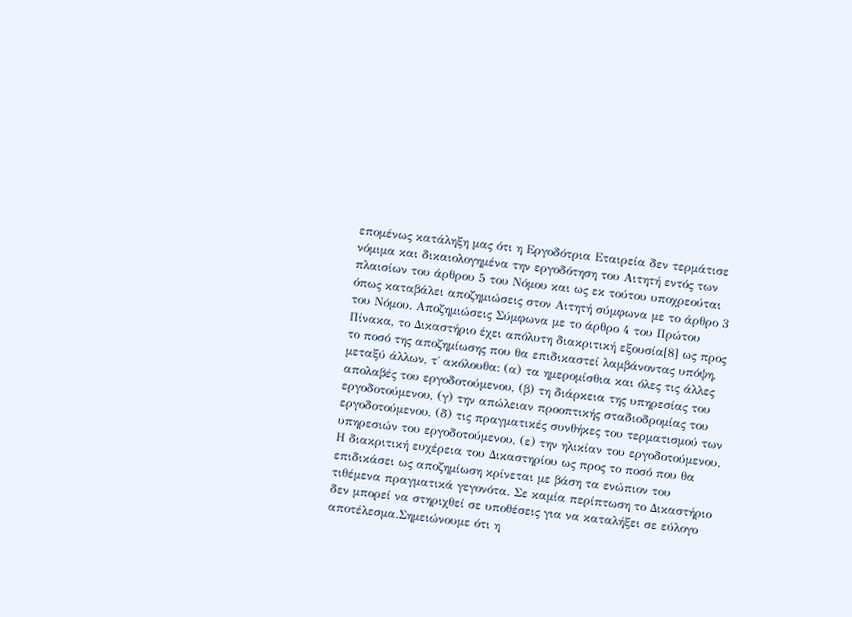επομένως κατάληξη μας ότι η Εργοδότρια Εταιρεία δεν τερμάτισε νόμιμα και δικαιολογημένα την εργοδότηση του Αιτητή εντός των πλαισίων του άρθρου 5 του Νόμου και ως εκ τούτου υποχρεούται όπως καταβάλει αποζημιώσεις στον Αιτητή σύμφωνα με το άρθρο 3 του Νόμου. Αποζημιώσεις Σύμφωνα με το άρθρο 4 του Πρώτου Πίνακα, το Δικαστήριο έχει απόλυτη διακριτική εξουσία[8] ως προς το ποσό της αποζημίωσης που θα επιδικαστεί λαμβάνοντας υπόψη, μεταξύ άλλων, τ΄ ακόλουθα: (α) τα ημερομίσθια και όλες τις άλλες απολαβές του εργοδοτούμενου, (β) τη διάρκεια της υπηρεσίας του εργοδοτούμενου, (γ) την απώλειαν προοπτικής σταδιοδρομίας του εργοδοτούμενου, (δ) τις πραγματικές συνθήκες του τερματισμού των υπηρεσιών του εργοδοτούμενου, (ε) την ηλικίαν του εργοδοτούμενου. Η διακριτική ευχέρεια του Δικαστηρίου ως προς το ποσό που θα επιδικάσει ως αποζημίωση κρίνεται με βάση τα ενώπιον του τιθέμενα πραγματικά γεγονότα. Σε καμία περίπτωση το Δικαστήριο δεν μπορεί να στηριχθεί σε υποθέσεις για να καταλήξει σε εύλογο αποτέλεσμα.Σημειώνουμε ότι η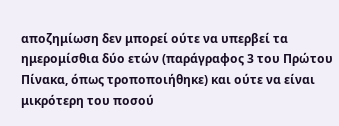αποζημίωση δεν μπορεί ούτε να υπερβεί τα ημερομίσθια δύο ετών (παράγραφος 3 του Πρώτου Πίνακα, όπως τροποποιήθηκε) και ούτε να είναι μικρότερη του ποσού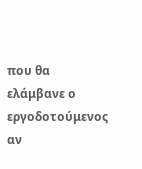που θα ελάμβανε ο εργοδοτούμενος αν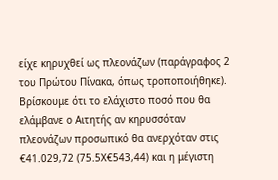είχε κηρυχθεί ως πλεονάζων (παράγραφος 2 του Πρώτου Πίνακα, όπως τροποποιήθηκε). Βρίσκουμε ότι το ελάχιστο ποσό που θα ελάμβανε ο Αιτητής αν κηρυσσόταν πλεονάζων προσωπικό θα ανερχόταν στις €41.029,72 (75.5Χ€543,44) και η μέγιστη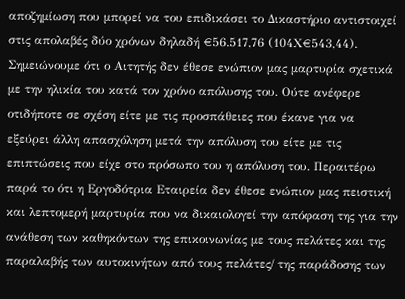αποζημίωση που μπορεί να του επιδικάσει το Δικαστήριο αντιστοιχεί στις απολαβές δύο χρόνων δηλαδή €56.517,76 (104Χ€543,44). Σημειώνουμε ότι ο Αιτητής δεν έθεσε ενώπιον μας μαρτυρία σχετικά με την ηλικία του κατά τον χρόνο απόλυσης του. Ούτε ανέφερε οτιδήποτε σε σχέση είτε με τις προσπάθειες που έκανε για να εξεύρει άλλη απασχόληση μετά την απόλυση του είτε με τις επιπτώσεις που είχε στο πρόσωπο του η απόλυση του. Περαιτέρω παρά το ότι η Εργοδότρια Εταιρεία δεν έθεσε ενώπιον μας πειστική και λεπτομερή μαρτυρία που να δικαιολογεί την απόφαση της για την ανάθεση των καθηκόντων της επικοινωνίας με τους πελάτες και της παραλαβής των αυτοκινήτων από τους πελάτες/ της παράδοσης των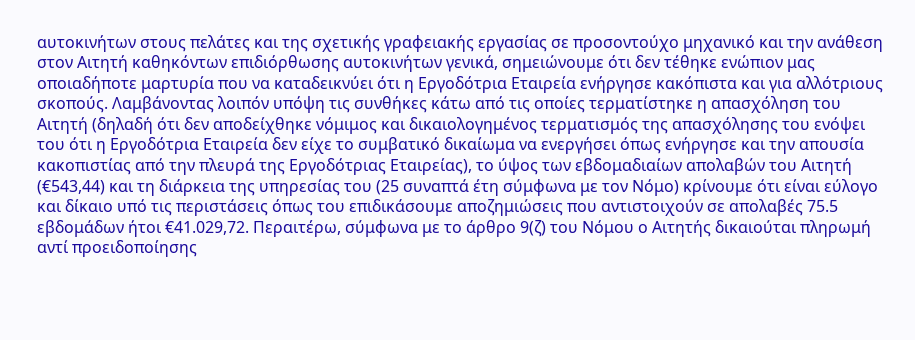αυτοκινήτων στους πελάτες και της σχετικής γραφειακής εργασίας σε προσοντούχο μηχανικό και την ανάθεση στον Αιτητή καθηκόντων επιδιόρθωσης αυτοκινήτων γενικά, σημειώνουμε ότι δεν τέθηκε ενώπιον μας οποιαδήποτε μαρτυρία που να καταδεικνύει ότι η Εργοδότρια Εταιρεία ενήργησε κακόπιστα και για αλλότριους σκοπούς. Λαμβάνοντας λοιπόν υπόψη τις συνθήκες κάτω από τις οποίες τερματίστηκε η απασχόληση του Αιτητή (δηλαδή ότι δεν αποδείχθηκε νόμιμος και δικαιολογημένος τερματισμός της απασχόλησης του ενόψει του ότι η Εργοδότρια Εταιρεία δεν είχε το συμβατικό δικαίωμα να ενεργήσει όπως ενήργησε και την απουσία κακοπιστίας από την πλευρά της Εργοδότριας Εταιρείας), το ύψος των εβδομαδιαίων απολαβών του Αιτητή (€543,44) και τη διάρκεια της υπηρεσίας του (25 συναπτά έτη σύμφωνα με τον Νόμο) κρίνουμε ότι είναι εύλογο και δίκαιο υπό τις περιστάσεις όπως του επιδικάσουμε αποζημιώσεις που αντιστοιχούν σε απολαβές 75.5 εβδομάδων ήτοι €41.029,72. Περαιτέρω, σύμφωνα με το άρθρο 9(ζ) του Νόμου ο Αιτητής δικαιούται πληρωμή αντί προειδοποίησης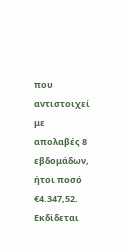που αντιστοιχεί με απολαβές 8 εβδομάδων, ήτοι ποσό €4.347,52. Εκδίδεται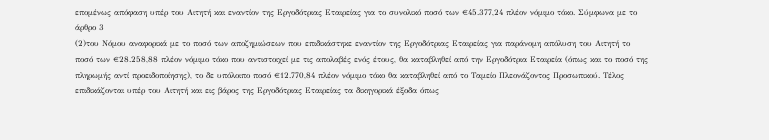επομένως απόφαση υπέρ του Αιτητή και εναντίον της Εργοδότριας Εταιρείας για το συνολικό ποσό των €45.377,24 πλέον νόμιμο τόκο. Σύμφωνα με το άρθρο 3
(2)του Νόμου αναφορικά με το ποσό των αποζημιώσεων που επιδικάστηκε εναντίον της Εργοδότριας Εταιρείας για παράνομη απόλυση του Αιτητή το ποσό των €28.258,88 πλέον νόμιμο τόκο που αντιστοιχεί με τις απολαβές ενός έτους, θα καταβληθεί από την Εργοδότρια Εταιρεία (όπως και το ποσό της πληρωμής αντί προειδοποίησης), το δε υπόλοιπο ποσό €12.770,84 πλέον νόμιμο τόκο θα καταβληθεί από το Ταμείο Πλεονάζοντος Προσωπικού. Τέλος επιδικάζονται υπέρ του Αιτητή και εις βάρος της Εργοδότριας Εταιρείας τα δικηγορικά έξοδα όπως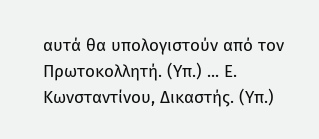αυτά θα υπολογιστούν από τον Πρωτοκολλητή. (Υπ.) ... Ε. Κωνσταντίνου, Δικαστής. (Υπ.)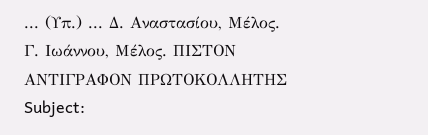... (Υπ.) ... Δ. Αναστασίου, Μέλος. Γ. Ιωάννου, Μέλος. ΠΙΣΤΟΝ ΑΝΤΙΓΡΑΦΟΝ ΠΡΩΤΟΚΟΛΛΗΤΗΣ Subject: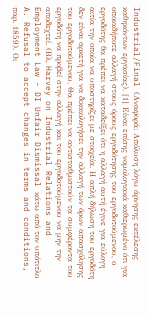Industrial/Final (Αναφορά: Απόλυση λόγω άρνησης εκτέλεσης καθηκόντων εργασίας). [1] Είναι επίσης νομολογιακά καθιερωμένο ότι για οποιαδήποτε αλλαγή στους όρους εργοδότησης του εργοδοτούμενου, ο εργοδότης θα πρέπει να καταδείξει ότι η αλλαγή αυτή έγινε για εύλογη αιτία την οποία να υποστηρίζει με στοιχεία. Η απλή δήλωση του εργοδότη δεν είναι αρκετή για να δικαιολογήσει την αλλαγή των όρων απασχόλησης του εργοδοτούμενου. Θα πρέπει να αντισταθμιστούν τα συμφέροντα του εργοδότη να προβεί στην αλλαγή και του εργοδοτούμενου να μην την αποδεχτεί. (Βλ. Harvey on Industrial Relations and Employment Law - DI Unfair Dismissal κάτω από τον υπότιτλο A. Refusal to accept changes in terms and conditions, παρ. 1859). Οι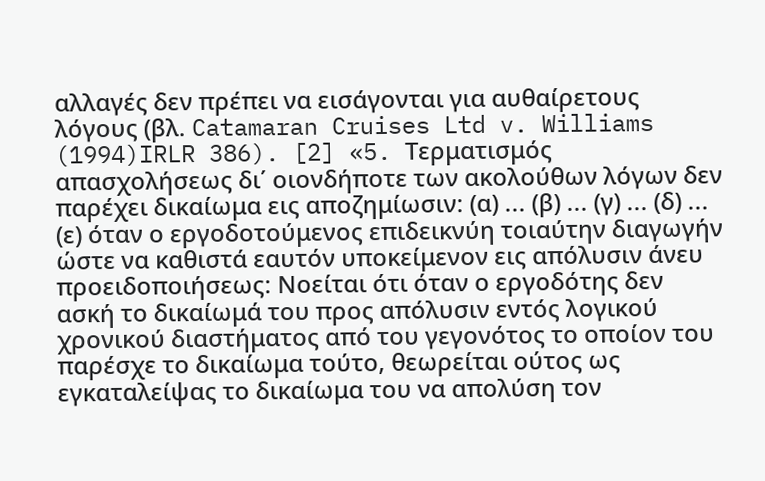αλλαγές δεν πρέπει να εισάγονται για αυθαίρετους λόγους (βλ. Catamaran Cruises Ltd v. Williams
(1994)IRLR 386). [2] «5. Τερματισμός απασχολήσεως δι΄ οιονδήποτε των ακολούθων λόγων δεν παρέχει δικαίωμα εις αποζημίωσιν: (α) ... (β) ... (γ) ... (δ) ... (ε) όταν ο εργοδοτούμενος επιδεικνύη τοιαύτην διαγωγήν ώστε να καθιστά εαυτόν υποκείμενον εις απόλυσιν άνευ προειδοποιήσεως: Νοείται ότι όταν ο εργοδότης δεν ασκή το δικαίωμά του προς απόλυσιν εντός λογικού χρονικού διαστήματος από του γεγονότος το οποίον του παρέσχε το δικαίωμα τούτο, θεωρείται ούτος ως εγκαταλείψας το δικαίωμα του να απολύση τον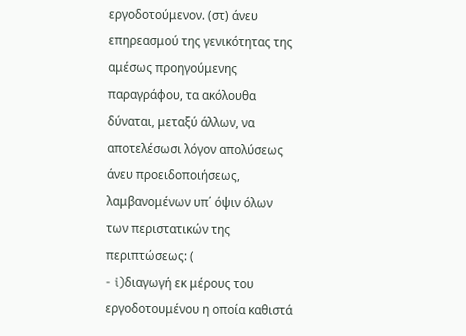εργοδοτούμενον. (στ) άνευ επηρεασμού της γενικότητας της αμέσως προηγούμενης παραγράφου, τα ακόλουθα δύναται, μεταξύ άλλων, να αποτελέσωσι λόγον απολύσεως άνευ προειδοποιήσεως, λαμβανομένων υπ΄ όψιν όλων των περιστατικών της περιπτώσεως: (
- i)διαγωγή εκ μέρους του εργοδοτουμένου η οποία καθιστά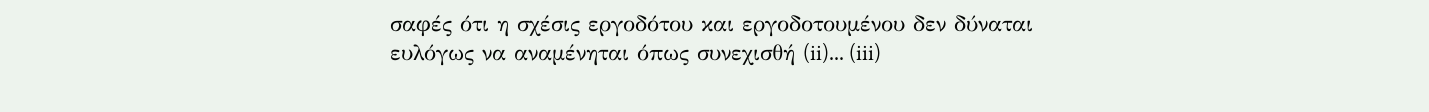σαφές ότι η σχέσις εργοδότου και εργοδοτουμένου δεν δύναται ευλόγως να αναμένηται όπως συνεχισθή (ii)... (iii)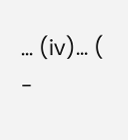... (iv)... (
-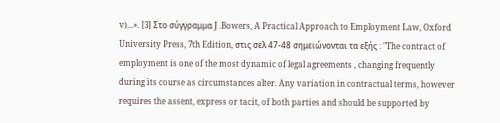v)...». [3] Στο σύγγραμμα J .Bowers, A Practical Approach to Employment Law, Oxford University Press, 7th Edition, στις σελ 47-48 σημειώνονται τα εξής : "The contract of employment is one of the most dynamic of legal agreements , changing frequently during its course as circumstances alter. Any variation in contractual terms, however requires the assent, express or tacit, of both parties and should be supported by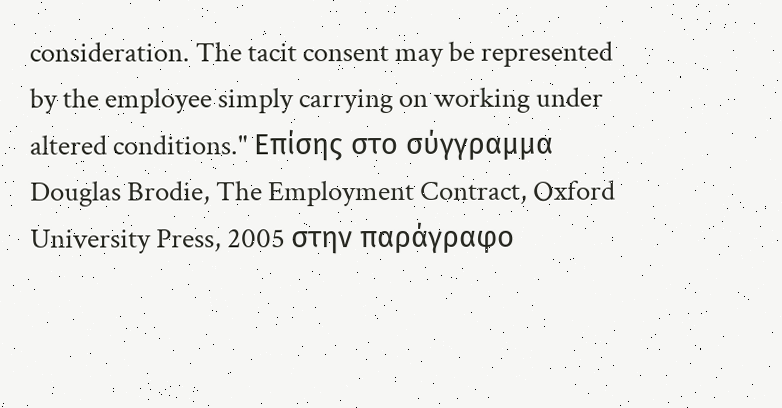consideration. The tacit consent may be represented by the employee simply carrying on working under altered conditions." Επίσης στο σύγγραμμα Douglas Brodie, The Employment Contract, Oxford University Press, 2005 στην παράγραφο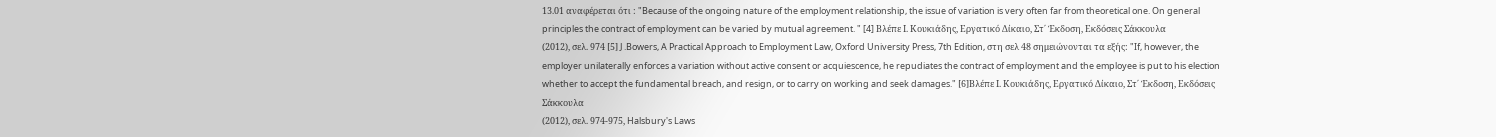13.01 αναφέρεται ότι : "Because of the ongoing nature of the employment relationship, the issue of variation is very often far from theoretical one. On general principles the contract of employment can be varied by mutual agreement. " [4] Βλέπε Ι. Κουκιάδης, Εργατικό Δίκαιο, Στ΄ Έκδοση, Εκδόσεις Σάκκουλα
(2012), σελ. 974 [5] J .Bowers, A Practical Approach to Employment Law, Oxford University Press, 7th Edition, στη σελ 48 σημειώνονται τα εξής: "If, however, the employer unilaterally enforces a variation without active consent or acquiescence, he repudiates the contract of employment and the employee is put to his election whether to accept the fundamental breach, and resign, or to carry on working and seek damages." [6]Βλέπε Ι. Κουκιάδης, Εργατικό Δίκαιο, Στ΄ Έκδοση, Εκδόσεις Σάκκουλα
(2012), σελ. 974-975, Halsbury's Laws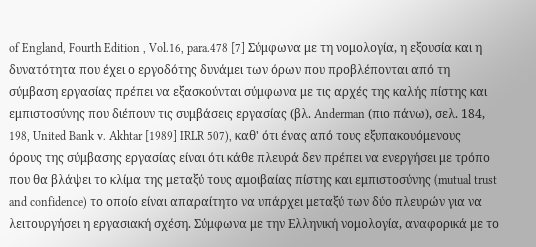of England, Fourth Edition , Vol.16, para.478 [7] Σύμφωνα με τη νομολογία, η εξουσία και η δυνατότητα που έχει ο εργοδότης δυνάμει των όρων που προβλέπονται από τη σύμβαση εργασίας πρέπει να εξασκούνται σύμφωνα με τις αρχές της καλής πίστης και εμπιστοσύνης που διέπουν τις συμβάσεις εργασίας (βλ. Anderman (πιο πάνω), σελ. 184, 198, United Bank v. Akhtar [1989] IRLR 507), καθ' ότι ένας από τους εξυπακουόμενους όρους της σύμβασης εργασίας είναι ότι κάθε πλευρά δεν πρέπει να ενεργήσει με τρόπο που θα βλάψει το κλίμα της μεταξύ τους αμοιβαίας πίστης και εμπιστοσύνης (mutual trust and confidence) το οποίο είναι απαραίτητο να υπάρχει μεταξύ των δύο πλευρών για να λειτουργήσει η εργασιακή σχέση. Σύμφωνα με την Ελληνική νομολογία, αναφορικά με το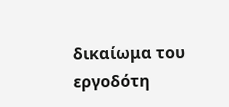δικαίωμα του εργοδότη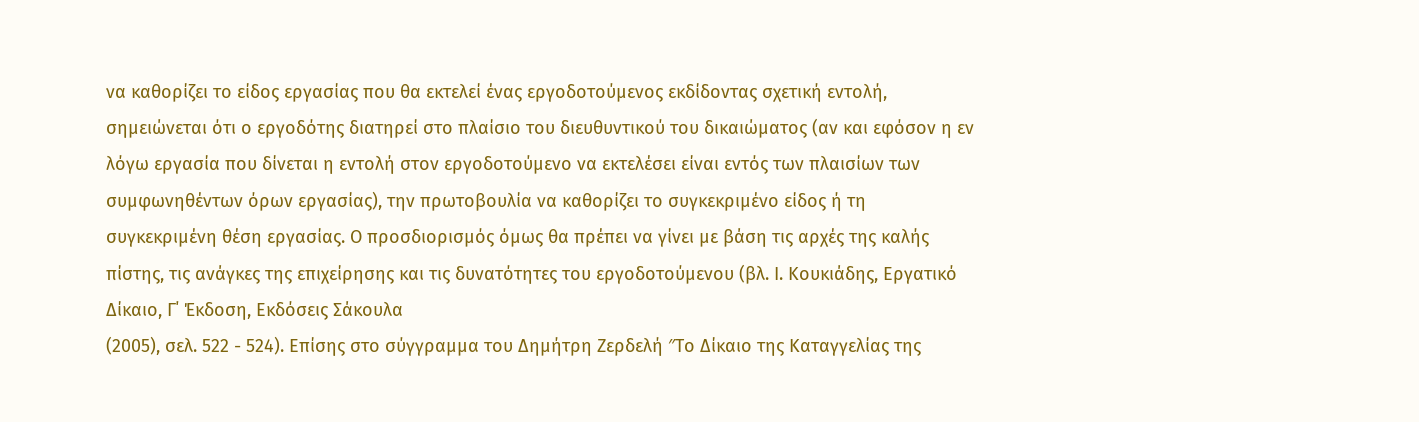να καθορίζει το είδος εργασίας που θα εκτελεί ένας εργοδοτούμενος εκδίδοντας σχετική εντολή, σημειώνεται ότι ο εργοδότης διατηρεί στο πλαίσιο του διευθυντικού του δικαιώματος (αν και εφόσον η εν λόγω εργασία που δίνεται η εντολή στον εργοδοτούμενο να εκτελέσει είναι εντός των πλαισίων των συμφωνηθέντων όρων εργασίας), την πρωτοβουλία να καθορίζει το συγκεκριμένο είδος ή τη συγκεκριμένη θέση εργασίας. Ο προσδιορισμός όμως θα πρέπει να γίνει με βάση τις αρχές της καλής πίστης, τις ανάγκες της επιχείρησης και τις δυνατότητες του εργοδοτούμενου (βλ. Ι. Κουκιάδης, Εργατικό Δίκαιο, Γ΄ Έκδοση, Εκδόσεις Σάκουλα
(2005), σελ. 522 - 524). Επίσης στο σύγγραμμα του Δημήτρη Ζερδελή ″Το Δίκαιο της Καταγγελίας της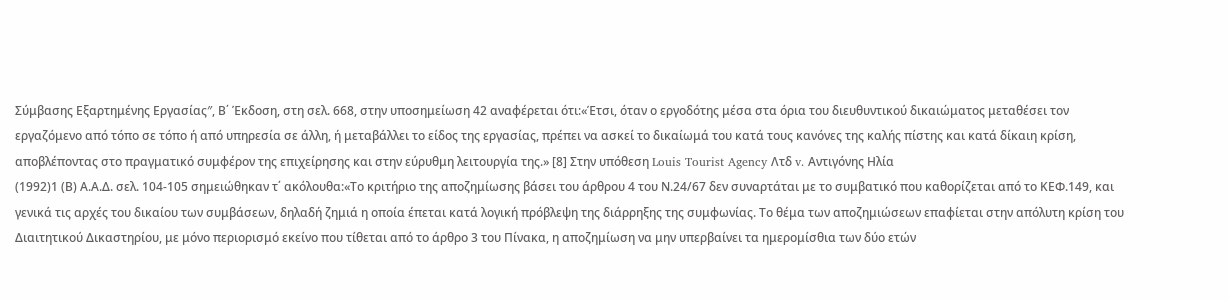Σύμβασης Εξαρτημένης Εργασίας″, Β΄ Έκδοση, στη σελ. 668, στην υποσημείωση 42 αναφέρεται ότι:«Έτσι, όταν ο εργοδότης μέσα στα όρια του διευθυντικού δικαιώματος μεταθέσει τον εργαζόμενο από τόπο σε τόπο ή από υπηρεσία σε άλλη, ή μεταβάλλει το είδος της εργασίας, πρέπει να ασκεί το δικαίωμά του κατά τους κανόνες της καλής πίστης και κατά δίκαιη κρίση, αποβλέποντας στο πραγματικό συμφέρον της επιχείρησης και στην εύρυθμη λειτουργία της.» [8] Στην υπόθεση Louis Tourist Agency Λτδ v. Αντιγόνης Ηλία
(1992)1 (Β) Α.Α.Δ. σελ. 104-105 σημειώθηκαν τ΄ ακόλουθα:«Το κριτήριο της αποζημίωσης βάσει του άρθρου 4 του Ν.24/67 δεν συναρτάται με το συμβατικό που καθορίζεται από το ΚΕΦ.149, και γενικά τις αρχές του δικαίου των συμβάσεων, δηλαδή ζημιά η οποία έπεται κατά λογική πρόβλεψη της διάρρηξης της συμφωνίας. Το θέμα των αποζημιώσεων επαφίεται στην απόλυτη κρίση του Διαιτητικού Δικαστηρίου, με μόνο περιορισμό εκείνο που τίθεται από το άρθρο 3 του Πίνακα, η αποζημίωση να μην υπερβαίνει τα ημερομίσθια των δύο ετών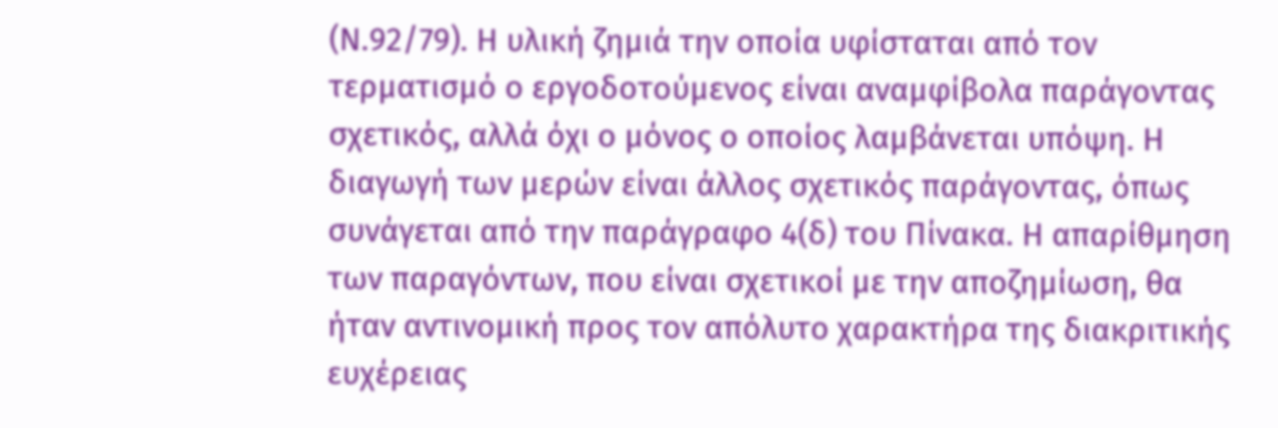(Ν.92/79). Η υλική ζημιά την οποία υφίσταται από τον τερματισμό ο εργοδοτούμενος είναι αναμφίβολα παράγοντας σχετικός, αλλά όχι ο μόνος ο οποίος λαμβάνεται υπόψη. Η διαγωγή των μερών είναι άλλος σχετικός παράγοντας, όπως συνάγεται από την παράγραφο 4(δ) του Πίνακα. Η απαρίθμηση των παραγόντων, που είναι σχετικοί με την αποζημίωση, θα ήταν αντινομική προς τον απόλυτο χαρακτήρα της διακριτικής ευχέρειας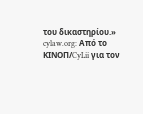του δικαστηρίου.» cylaw.org: Από το ΚΙΝOΠ/CyLii για τον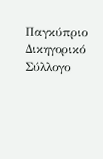Παγκύπριο Δικηγορικό Σύλλογο